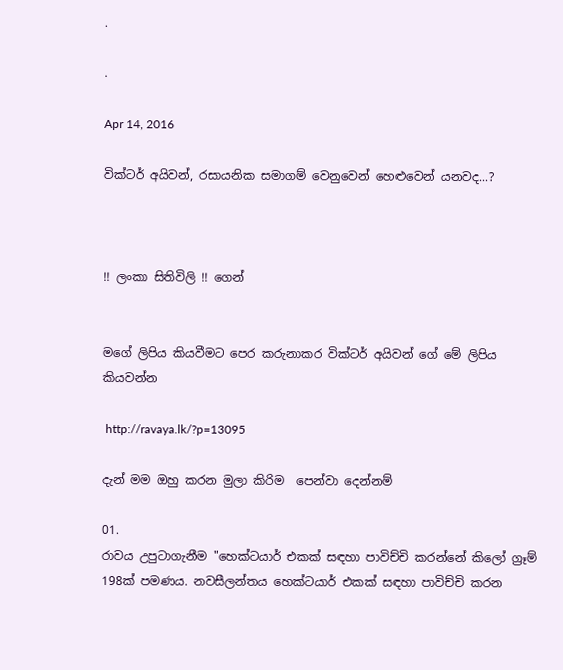.

.

Apr 14, 2016

වික්ටර් අයිවන්, රසායනික සමාගම් වෙනුවෙන් හෙළුවෙන් යනවද...?



!! ලංකා සිතිවිලි !! ගෙන්


මගේ ලිපිය කියවීමට පෙර කරුනාකර වික්ටර් අයිවන් ගේ මේ ලිපිය කියවන්න

 http://ravaya.lk/?p=13095

දැන් මම ඔහු කරන මුලා කිරිම  පෙන්වා දෙන්නම්

01.
රාවය උපුටාගැනීම "හෙක්ටයාර් එකක් සඳහා පාවිච්චි කරන්නේ කිලෝ ග්‍රෑම් 198ක් පමණය. නවසීලන්තය හෙක්ටයාර් එකක් සඳහා පාවිච්චි කරන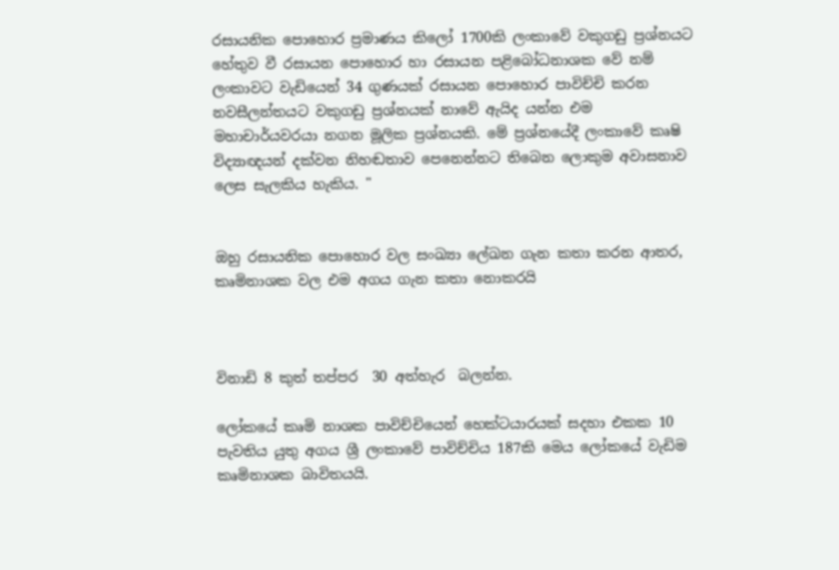රසායනික පොහොර ප්‍රමාණය කිලෝ 1700කි ලංකාවේ වකුගඩු ප්‍රශ්නයට හේතුව වී රසායන පොහොර හා රසායන පළිබෝධනාශක වේ නම් ලංකාවට වැඩියෙන් 34 ගුණයක් රසායන පොහොර පාවිච්චි කරන නවසීලන්තයට වකුගඩු ප්‍රශ්නයක් නාවේ ඇයිද යන්න එම මහාචාර්යවරයා නගන මූලික ප්‍රශ්නයකි. මේ ප්‍රශ්නයේදී ලංකාවේ කෘෂි විද්‍යාඥයන් දක්වන නිහඬතාව පෙනෙන්නට තිබෙන ලොකුම අවාසනාව ලෙස සැලකිය හැකිය. "


ඔහු රසායනික පොහොර වල සංඛ්‍යා ලේඛන ගැන කතා කරන ආතර, කෘමිනාශක වල එම අගය ගැන කතා නොකරයි



විනාඩි 8 කුත් තප්පර  30 අත්හැර  බලන්න.

ලෝකයේ කෘමි නාශක පාවිච්චියෙන් හෙක්ටයාරයක් සදහා එකක 10 පැවතිය යුතු අගය ශ්‍රී ලංකාවේ පාවිච්චිය 187කි මෙය ලෝකයේ වැඩිම කෘමිනාශක බාවිතයයි.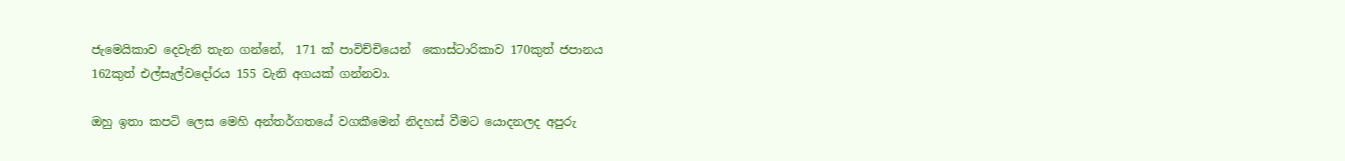ජැමෙයිකාව දෙවැනි තැන ගන්නේ,  171 ක් පාවිච්චියෙන්  කොස්ටාරිකාව 170කුත් ජපානය 162කුත් එල්සැල්වදෝරය 155 වැනි අගයක් ගන්නවා.

ඔහු ඉතා කපටි ලෙස මෙහි අන්තර්ගතයේ වගකීමෙන් නිදහස් වීමට යොදනලද අපුරු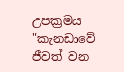උපක්‍රමය "කැනඩාවේ ජීවත් වන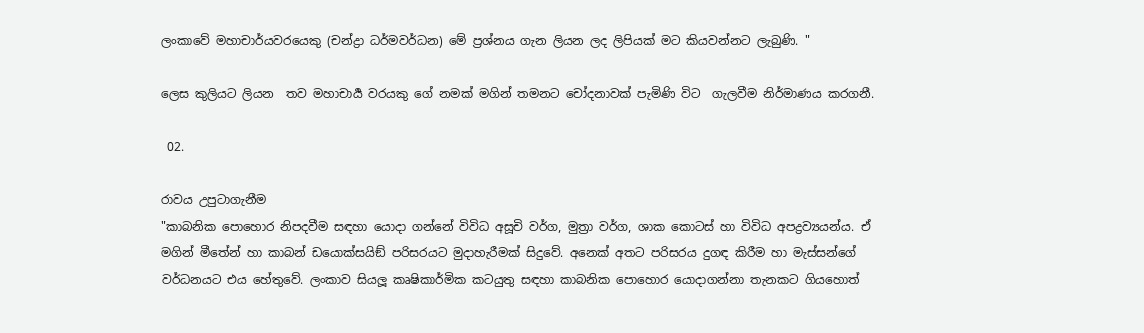ලංකාවේ මහාචාර්යවරයෙකු (චන්ද්‍රා ධර්මවර්ධන) මේ ප්‍රශ්නය ගැන ලියන ලද ලිපියක් මට කියවන්නට ලැබුණි. "

ලෙස කුලියට ලියන  තව මහාචාර්‍ය වරයකු ගේ නමක් මගින් තමනට චෝදනාවක් පැමිණි විට  ගැලවීම නිර්මාණය කරගනී.

 02.

රාවය උපුටාගැනීම
"කාබනික පොහොර නිපදවීම සඳහා යොදා ගන්නේ විවිධ අසූචි වර්ග, මුත්‍රා වර්ග, ශාක කොටස් හා විවිධ අපද්‍රව්‍යයන්ය. ඒ මගින් මීතේන් හා කාබන් ඩයොක්සයිඞ් පරිසරයට මුදාහැරීමක් සිදුවේ. අනෙක් අතට පරිසරය දුගඳ කිරීම හා මැස්සන්ගේ වර්ධනයට එය හේතුවේ. ලංකාව සියලූ කෘෂිකාර්මික කටයුතු සඳහා කාබනික පොහොර යොදාගන්නා තැනකට ගියහොත්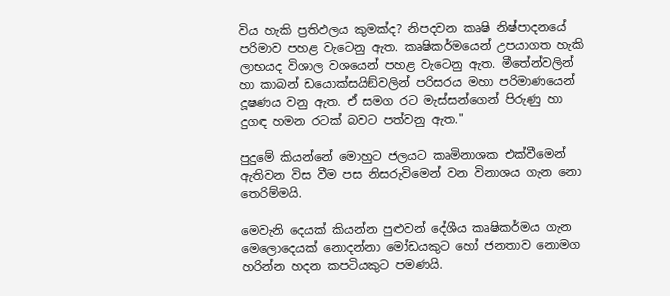විය හැකි ප්‍රතිඵලය කුමක්ද? නිපදවන කෘෂි නිෂ්පාදනයේ පරිමාව පහළ වැටෙනු ඇත. කෘෂිකර්මයෙන් උපයාගත හැකි ලාභයද විශාල වශයෙන් පහළ වැටෙනු ඇත. මීතේන්වලින් හා කාබන් ඩයොක්සයිඞ්වලින් පරිසරය මහා පරිමාණයෙන් දූෂණය වනු ඇත. ඒ සමග රට මැස්සන්ගෙන් පිරුණු හා දුගඳ හමන රටක් බවට පත්වනු ඇත."

පුදුමේ කියන්නේ මොහුට ජලයට කෘමිනාශක එක්වීමෙන් ඇතිවන විස වීම පස නිසරුවිමෙන් වන විනාශය ගැන නො තෙරිම්මයි.

මෙවැනි දෙයක් කියන්න පුළුවන් දේශීය කෘෂිකර්මය ගැන මෙලොදෙයක් නොදන්නා මෝඩයකුට හෝ ජනතාව නොමග හරින්න හදන කපටියකුට පමණයි.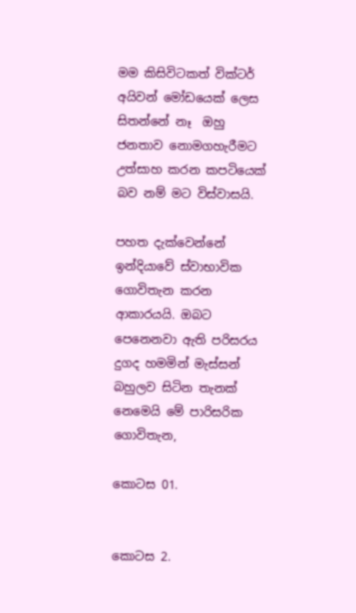මම කිසිවිටකත් වික්ටර් අයිවන් මෝඩයෙක් ලෙස සිතන්නේ නෑ  ඔහු ජනතාව නොමගහැරීමට උත්සාහ කරන කපටියෙක් බව නම් මට විස්වාසයි.

පහත දැක්වෙන්නේ ඉන්දියාවේ ස්වාභාවික ගොවිතැන කරන ආකාරයයි. ඔබට පෙනෙනවා ඇති පරිසරය දුගද හමමින් මැස්සන් බහුලව සිටින තැනක් නෙමෙයි මේ පාරිසරික ගොවිතැන,

කොටස 01.


කොටස 2.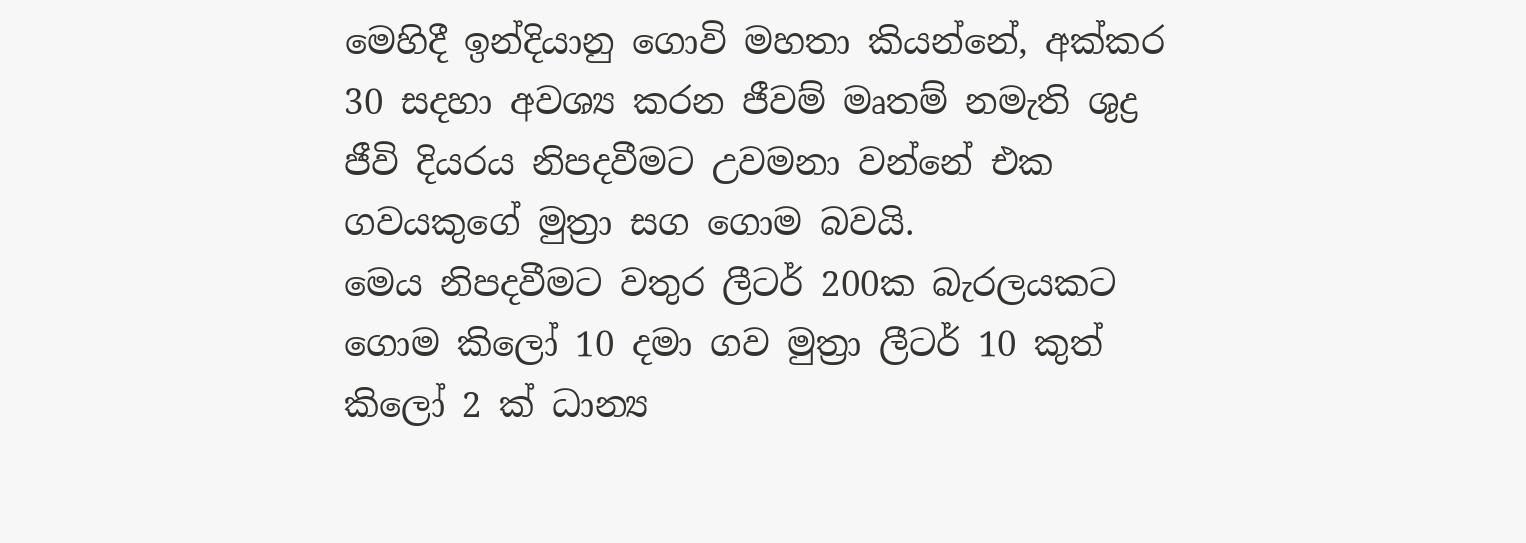මෙහිදී ඉන්දියානු ගොවි මහතා කියන්නේ, අක්කර 30 සදහා අවශ්‍ය කරන ජීවම් මෘතම් නමැති ශුද්‍ර ජීවි දියරය නිපදවීමට උවමනා වන්නේ එක ගවයකුගේ මුත්‍රා සග ගොම බවයි.
මෙය නිපදවීමට වතුර ලීටර් 200ක බැරලයකට ගොම කිලෝ 10 දමා ගව මුත්‍රා ලීටර් 10 කුත් කිලෝ 2 ක් ධාන්‍ය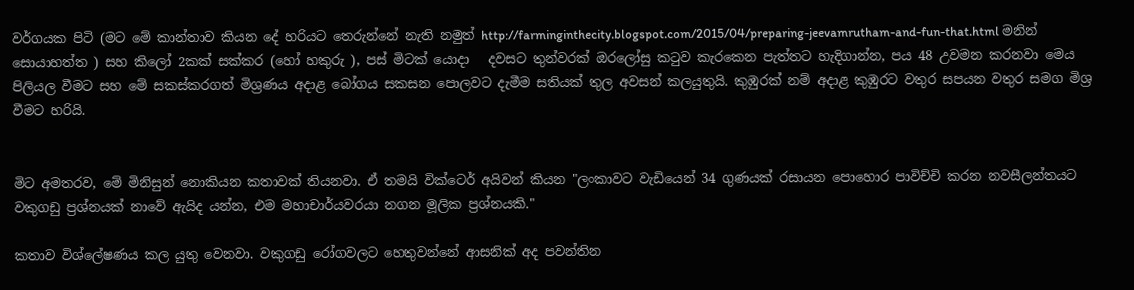වර්ගයක පිටි (මට මේ කාන්තාව කියන දේ හරියට තෙරුන්නේ නැති නමුත් http://farminginthecity.blogspot.com/2015/04/preparing-jeevamrutham-and-fun-that.html මනින් සොයාහත්ත ) සහ කිලෝ 2කක් සක්කර (හෝ හකුරු ), පස් මිටක් යොදා   දවසට තුන්වරක් ඔරලෝසු කටුව කැරකෙන පැත්තට හැදිගාන්න, පය 48 උවමන කරනවා මෙය පිලියල වීමට සහ මේ සකස්කරගත් මිශ්‍රණය අදාළ බෝගය සකසන පොලවට දැමීම සතියක් තුල අවසන් කලයුතුයි. කුඹුරක් නම් අදාළ කුඹුරට වතුර සපයන වතුර සමග මිශ්‍ර වීමට හරියි.


මිට අමතරව, මේ මිනිසුන් නොකියන කතාවක් තියනවා. ඒ තමයි වික්ටෙර් අයිවන් කියන "ලංකාවට වැඩියෙන් 34 ගුණයක් රසායන පොහොර පාවිච්චි කරන නවසීලන්තයට වකුගඩු ප්‍රශ්නයක් නාවේ ඇයිද යන්න, එම මහාචාර්යවරයා නගන මූලික ප්‍රශ්නයකි."

කතාව විශ්ලේෂණය කල යුතු වෙනවා. වකුගඩු රෝගවලට හෙතුවන්නේ ආසනික් අද පවන්තින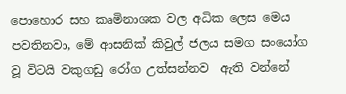පොහොර සහ කෘමිනාශක වල අධික ලෙස මෙය පවතිනවා, මේ ආසනික් කිවුල් ජලය සමග සංයෝග වූ විටයි වකුගඩු රෝග උත්සන්නව  ඇති වන්නේ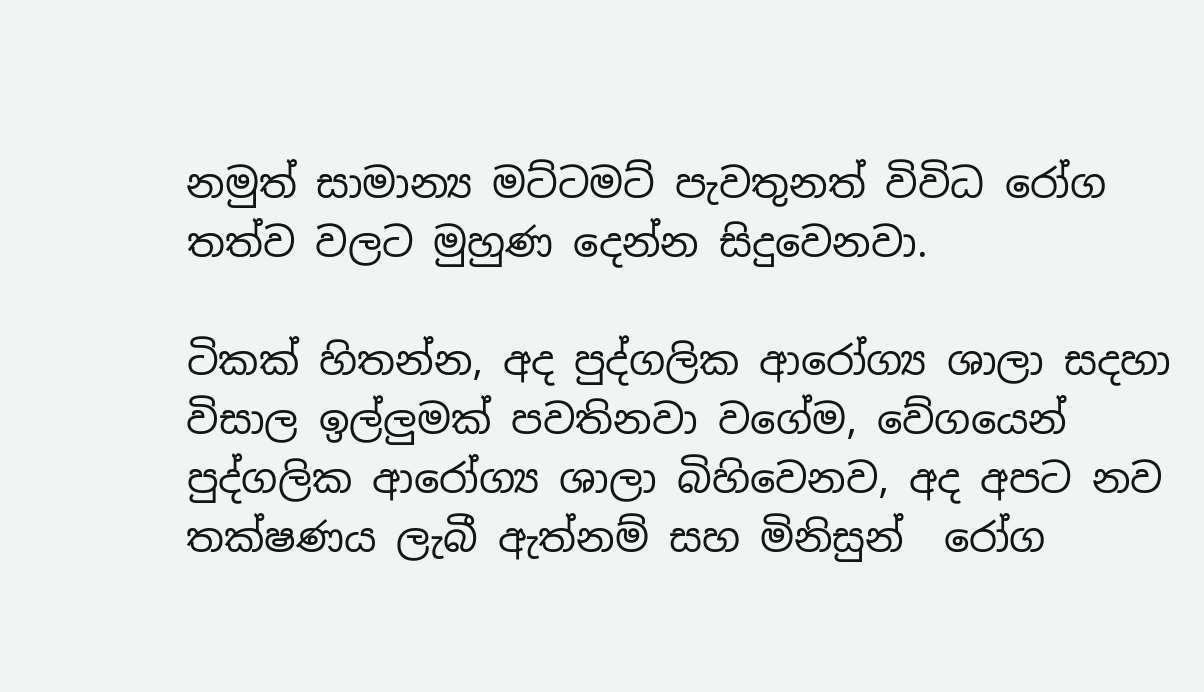නමුත් සාමාන්‍ය මට්ටමට් පැවතුනත් විවිධ රෝග තත්ව වලට මුහුණ දෙන්න සිදුවෙනවා.

ටිකක් හිතන්න, අද පුද්ගලික ආරෝග්‍ය ශාලා සදහා විසාල ඉල්ලුමක් පවතිනවා වගේම, වේගයෙන් පුද්ගලික ආරෝග්‍ය ශාලා බිහිවෙනව, අද අපට නව තක්ෂණය ලැබී ඇත්නම් සහ මිනිසුන්  රෝග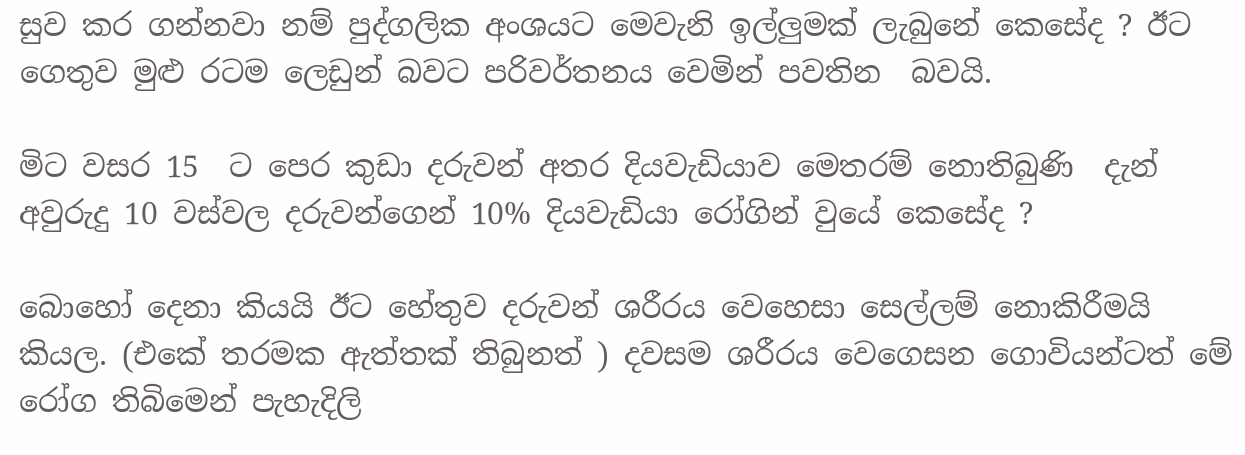සුව කර ගන්නවා නම් පුද්ගලික අංශයට මෙවැනි ඉල්ලුමක් ලැබුනේ කෙසේද ? ඊට ගෙතුව මුළු රටම ලෙඩුන් බවට පරිවර්තනය වෙමින් පවතින  බවයි.

මිට වසර 15  ට පෙර කුඩා දරුවන් අතර දියවැඩියාව මෙතරම් නොතිබුණි  දැන්  අවුරුදු 10 වස්වල දරුවන්ගෙන් 10% දියවැඩියා රෝගින් වුයේ කෙසේද ?

බොහෝ දෙනා කියයි ඊට හේතුව දරුවන් ශරීරය වෙහෙසා සෙල්ලම් නොකිරීමයි කියල. (එකේ තරමක ඇත්තක් තිබුනත් ) දවසම ශරීරය වෙගෙසන ගොවියන්ටත් මේ රෝග තිබිමෙන් පැහැදිලි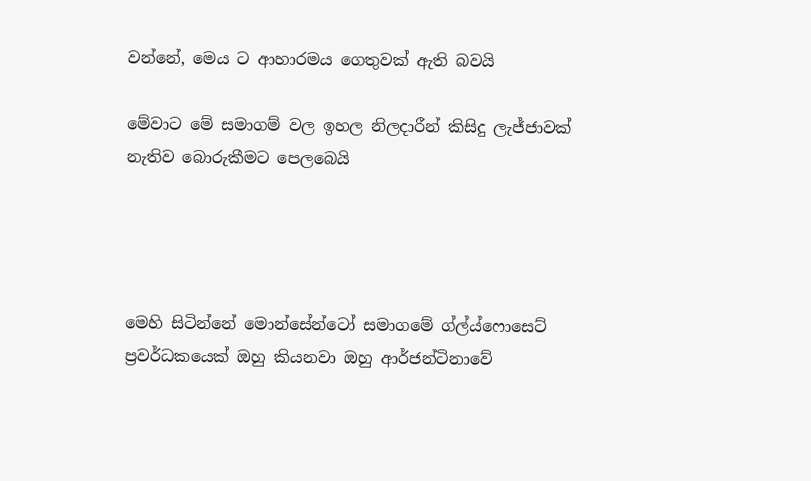වන්නේ, මෙය ට ආහාරමය ගෙතුවක් ඇති බවයි

මේවාට මේ සමාගම් වල ඉහල නිලදාරීන් කිසිදු ලැජ්ජාවක් නැතිව බොරුකීමට පෙලබෙයි




මෙහි සිටින්නේ මොන්සේන්ටෝ සමාගමේ ග්ල්ය්ෆොසෙට් ප්‍රවර්ධකයෙක් ඔහු කියනවා ඔහු ආර්ජන්ටිනාවේ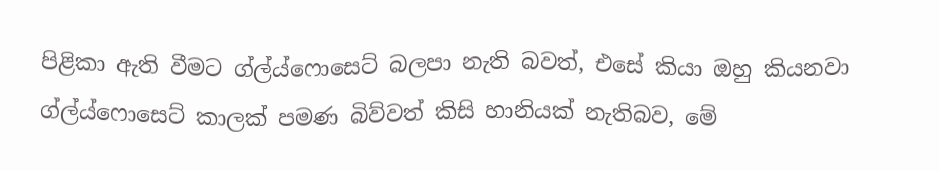පිළිකා ඇති වීමට ග්ල්ය්ෆොසෙට් බලපා නැති බවත්, එසේ කියා ඔහු කියනවා ග්ල්ය්ෆොසෙට් කාලක් පමණ බිව්වත් කිසි හානියක් නැතිබව, මේ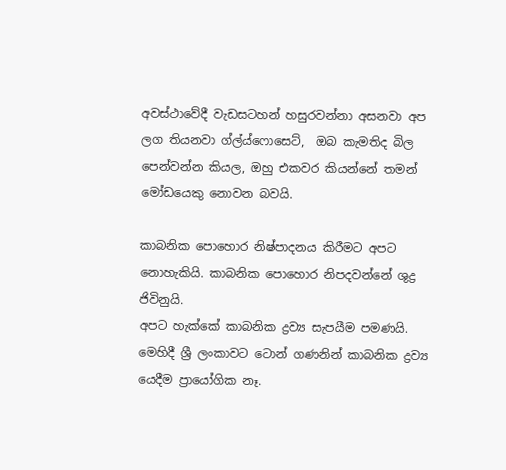අවස්ථාවේදී වැඩසටහන් හසුරවන්නා අසනවා අප ලග තියනවා ග්ල්ය්ෆොසෙට්,  ඔබ කැමතිද බිල පෙන්වන්න කියල, ඔහු එකවර කියන්නේ තමන් මෝඩයෙකු නොවන බවයි.

කාබනික පොහොර නිෂ්පාදනය කිරීමට අපට නොහැකියි. කාබනික පොහොර නිපදවන්නේ ශුද්‍ර ජිවිනුයි.
අපට හැක්කේ කාබනික ද්‍රව්‍ය සැපයීම පමණයි.  මෙහිදී ශ්‍රී ලංකාවට ටොන් ගණනින් කාබනික ද්‍රව්‍ය යෙදීම ප්‍රායෝගික නෑ.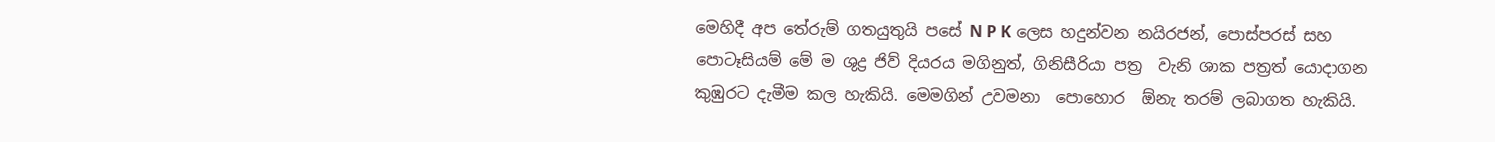මෙහිදී අප තේරුම් ගතයුතුයි පසේ N P K ලෙස හදුන්වන නයිරජන්, පොස්පරස් සහ පොටෑසියම් මේ ම ශුද්‍ර ජිව් දියරය මගිනුත්, ගිනිසීරියා පත්‍ර  වැනි ශාක පත්‍රත් යොදාගන කුඹුරට දැමීම කල හැකියි. මෙමගින් උවමනා  පොහොර  ඕනැ තරම් ලබාගත හැකියි.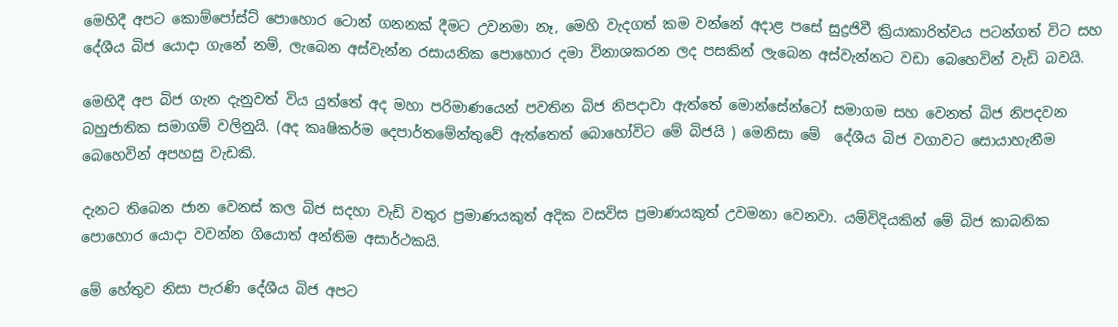මෙහිදී අපට කොම්පෝස්ට් පොහොර ටොන් ගනනක් දීමට උවනමා නෑ, මෙහි වැදගත් කම වන්නේ අදාළ පසේ සුද්‍රජිවී ක්‍රියාකාරිත්වය පටන්ගත් විට සහ දේශීය බිජ යොදා ගැනේ නම්, ලැබෙන අස්වැන්න රසායනික පොහොර දමා විනාශකරන ලද පසකින් ලැබෙන අස්වැන්නට වඩා බෙහෙවින් වැඩි බවයි.

මෙහිදී අප බිජ ගැන දැනුවත් විය යුත්තේ අද මහා පරිමාණයෙන් පවතින බිජ නිපදාවා ඇත්තේ මොන්සේන්ටෝ සමාගම සහ වෙනත් බිජ නිපදවන බහුජාතික සමාගම් වලිනුයි. (අද කෘෂිකර්ම දෙපාර්තමේන්තුවේ ඇත්තෙත් බොහෝවිට මේ බිජයි ) මෙනිසා මේ  දේශීය බිජ වගාවට සොයාහැනීම බෙහෙවින් අපහසු වැඩකි.

දැනට තිබෙන ජාන වෙනස් කල බිජ සදහා වැඩි වතුර ප්‍රමාණයකුත් අදික වසවිස ප්‍රමාණයකුත් උවමනා වෙනවා. යම්විදියකින් මේ බිජ කාබනික පොහොර යොදා වවන්න ගියොත් අන්තිම අසාර්ථකයි.

මේ හේතුව නිසා පැරණි දේශීය බිජ අපට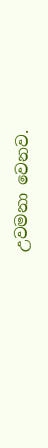උවමනා වෙනව.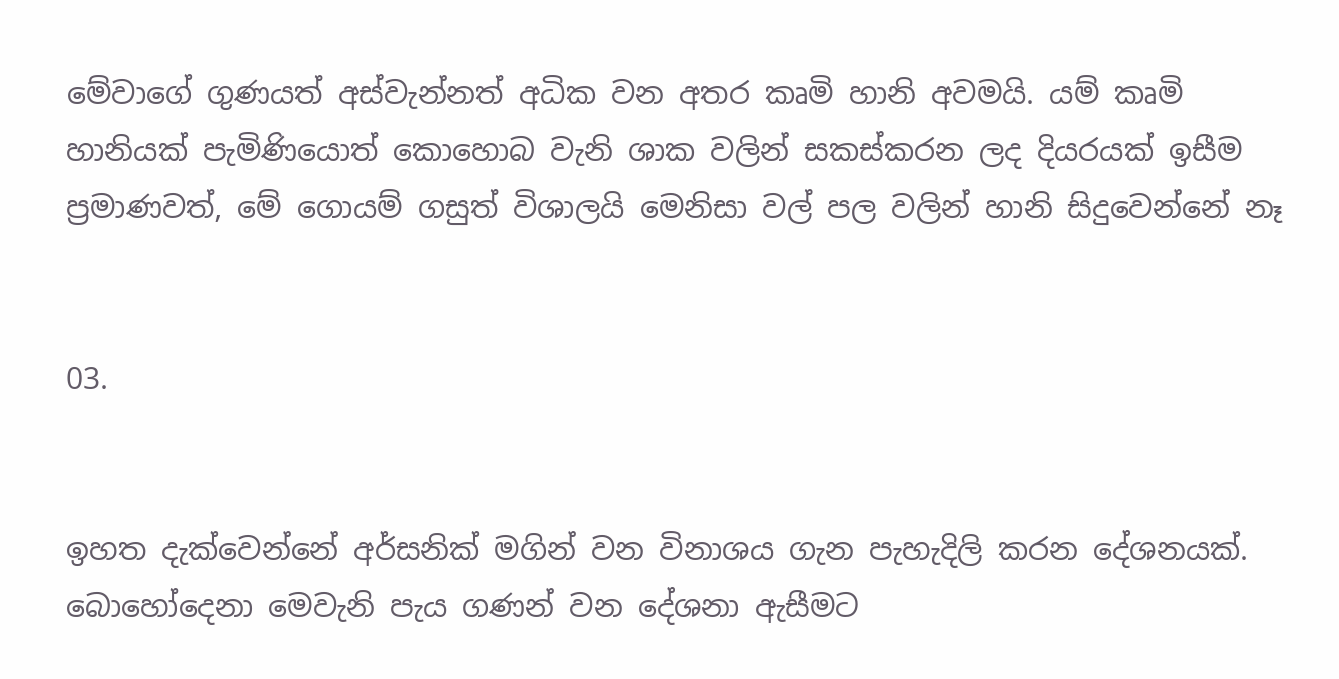මේවාගේ ගුණයත් අස්වැන්නත් අධික වන අතර කෘමි හානි අවමයි. යම් කෘමි හානියක් පැමිණියොත් කොහොබ වැනි ශාක වලින් සකස්කරන ලද දියරයක් ඉසීම ප්‍රමාණවත්, මේ ගොයම් ගසුත් විශාලයි මෙනිසා වල් පල වලින් හානි සිදුවෙන්නේ නෑ


03.


ඉහත දැක්වෙන්නේ අර්සනික් මගින් වන විනාශය ගැන පැහැදිලි කරන දේශනයක්. බොහෝදෙනා මෙවැනි පැය ගණන් වන දේශනා ඇසීමට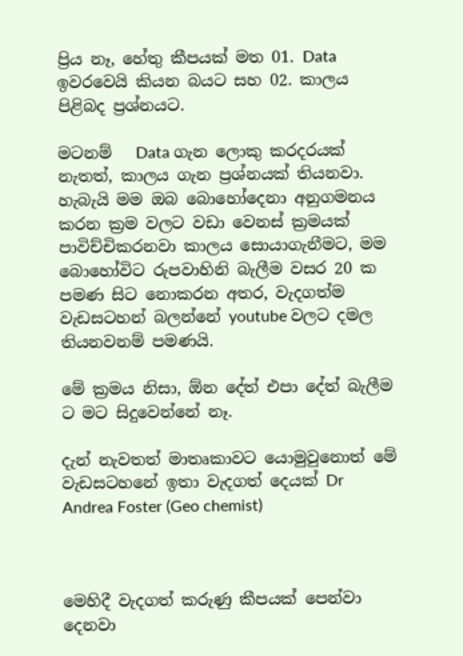ප්‍රිය නෑ, හේතු කීපයක් මත 01. Data ඉවරවෙයි කියන බයට සහ 02. කාලය පිළිබද ප්‍රශ්නයට.

මටනම්   Data ගැන ලොකු කරදරයක් නැතත්, කාලය ගැන ප්‍රශ්නයක් තියනවා. හැබැයි මම ඔබ බොහෝදෙනා අනුගමනය කරන ක්‍රම වලට වඩා වෙනස් ක්‍රමයක් පාවිච්චිකරනවා කාලය සොයාගැනීමට, මම බොහෝවිට රුපවාහිනි බැලීම වසර 20 ක  පමණ සිට නොකරන අතර, වැදගත්ම වැඩසටහන් බලන්නේ youtube වලට දමල තියනවනම් පමණයි.

මේ ක්‍රමය නිසා, ඕන දේත් එපා දේත් බැලීම ට මට සිදුවෙන්නේ නෑ.

දැන් නැවතත් මාතෘකාවට යොමුවුනොත් මේ වැඩසටහනේ ඉතා වැදගත් දෙයක් Dr Andrea Foster (Geo chemist)



මෙහිදී වැදගත් කරුණු කීපයක් පෙන්වා දෙනවා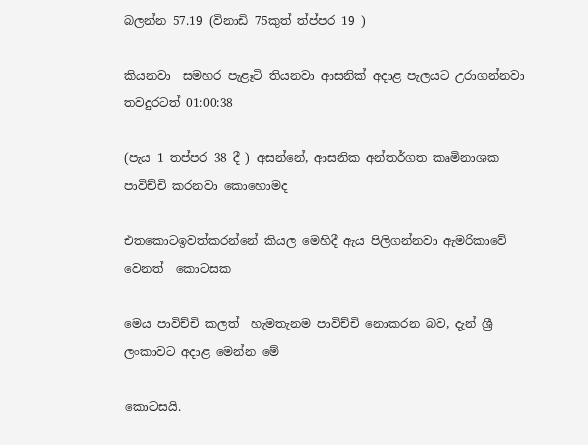බලන්න 57.19 (විනාඩි 75කුත් ත්ප්පර 19 )

කියනවා  සමහර පැළෑටි තියනවා ආසනික් අදාළ පැලයට උරාගන්නවා තවදුරටත් 01:00:38

(පැය 1 තප්පර 38 දී ) අසන්නේ, ආසනික අන්තර්ගත කෘමිනාශක පාවිච්චි කරනවා කොහොමද

එතකොටඉවත්කරන්නේ කියල මෙහිදී ඇය පිලිගන්නවා ඇමරිකාවේ වෙනත්  කොටසක

මෙය පාවිච්චි කලත්  හැමතැනම පාවිච්චි නොකරන බව, දැන් ශ්‍රී ලංකාවට අදාළ මෙන්න මේ

කොටසයි.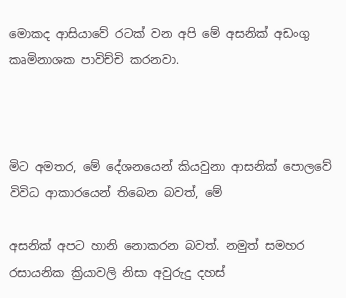මොකද ආසියාවේ රටක් වන අපි මේ අසනික් අඩංගු කෘමිනාශක පාවිච්චි කරනවා.



මිට අමතර, මේ දේශනයෙන් කියවුනා ආසනික් පොලවේ විවිධ ආකාරයෙන් තිබෙන බවත්, මේ

අසනික් අපට හානි නොකරන බවත්. නමුත් සමහර රසායනික ක්‍රියාවලි නිසා අවුරුදු දහස්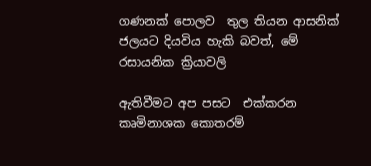ගණනක් පොලව  තුල තියන ආසනික්  ජලයට දියවිය හැකි බවත්, මේ රසායනික ක්‍රියාවලි

ඇතිවීමට අප පසට  එක්කරන කෘමිනාශක කොතරම්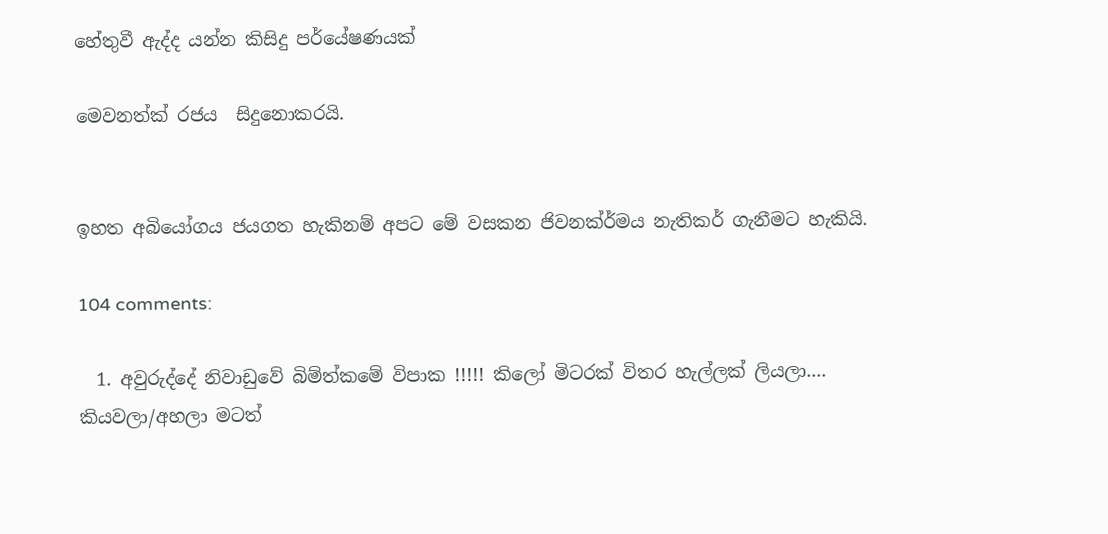හේතුවී ඇද්ද යන්න කිසිදු පර්යේෂණයක්

මෙවනත්ක් රජය  සිදුනොකරයි.


ඉහත අබියෝගය ජයගත හැකිනම් අපට මේ වසකන ජිවනක්ර්මය නැතිකර් ගැනීමට හැකියි.

104 comments:

  1. අවුරුද්දේ නිවාඩුවේ බිම්ත්කමේ විපාක !!!!! කිලෝ මිටරක් විතර හැල්ලක් ලියලා.... කියවලා/අහලා මටත්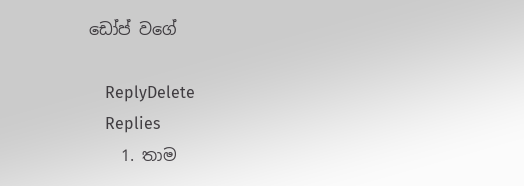ඩෝප් වගේ

    ReplyDelete
    Replies
    1. තාම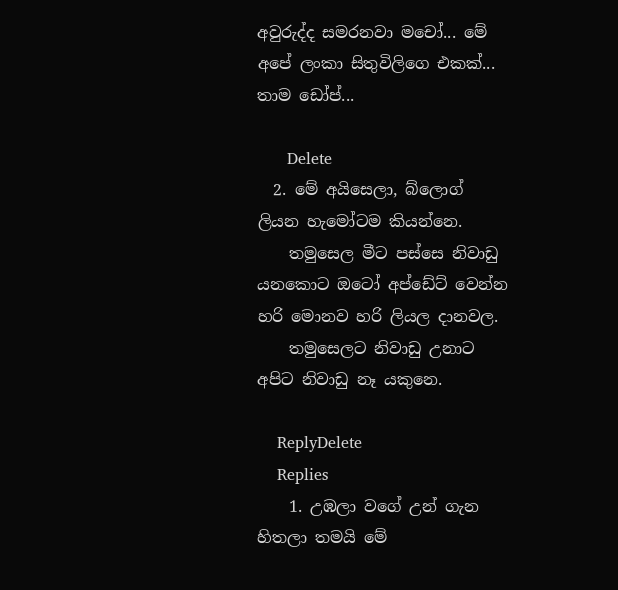අවුරුද්ද සමරනවා මචෝ... මේ අපේ ලංකා සිතුවිලිගෙ එකක්... තාම ඩෝප්...

      Delete
  2. මේ අයිසෙලා, බ්ලොග් ලියන හැමෝටම කියන්නෙ.
    තමුසෙල මීට පස්සෙ නිවාඩු යනකොට ඔටෝ අප්ඩේට් වෙන්න හරි මොනව හරි ලියල දානවල.
    තමුසෙලට නිවාඩු උනාට අපිට නිවාඩු නෑ යකුනෙ.

    ReplyDelete
    Replies
    1. උඹලා වගේ උන් ගැන හිතලා තමයි මේ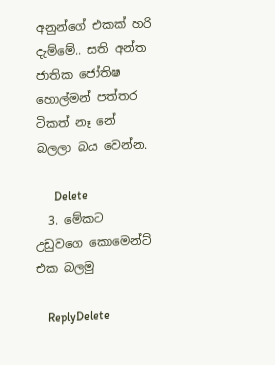අනුන්ගේ එකක් හරි දැම්මේ.. සති අන්ත ජාතික ජෝතිෂ හොල්මන් පත්තර ටිකත් නෑ නේ බලලා බය වෙන්න.

      Delete
  3. මේකට උඩුවගෙ කොමෙන්ට් එක බලමු

    ReplyDelete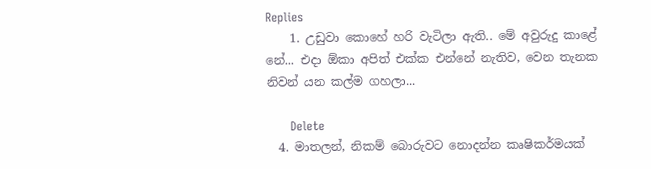Replies
    1. උඩුවා කොහේ හරි වැටිලා ඇති.. මේ අවුරුදු කාළේ නේ... එදා ඕකා අපිත් එක්ක එන්නේ නැතිව, වෙන තැනක නිවන් යන කල්ම ගහලා...

      Delete
  4. මාතලන්, නිකම් බොරුවට නොදන්න කෘෂිකර්මයක්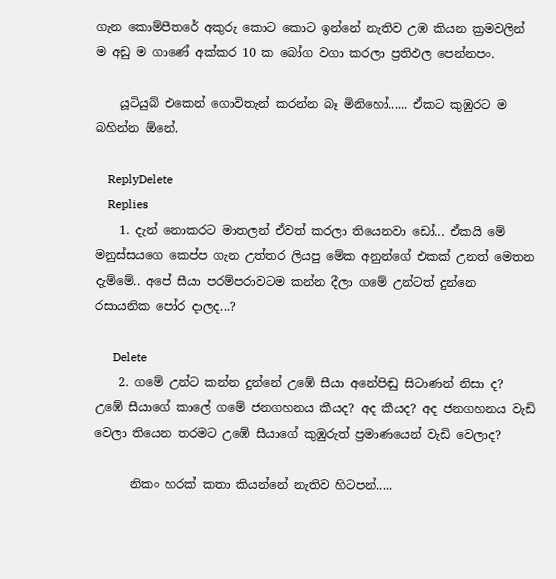ගැන කොම්පීතරේ අකුරු කොට කොට ඉන්නේ නැතිව උඹ කියන ක්‍රමවලින් ම අඩු ම ගාණේ අක්කර 10 ක බෝග වගා කරලා ප්‍රතිඵල පෙන්නපං.

    යූටියුබ් එකෙන් ගොවිතැන් කරන්න බෑ මිනිහෝ...... ඒකට කුඹුරට ම බහින්න ඕනේ.

    ReplyDelete
    Replies
    1. දැන් නොකරට මාතලන් ඒවත් කරලා තියෙනවා ඩෝ... ඒකයි මේ මනුස්සයගෙ කෙප්ප ගැන උත්තර ලියපු මේක අනුන්ගේ එකක් උනත් මෙතන දැම්මේ.. අපේ සීයා පරම්පරාවටම කන්න දීලා ගමේ උන්ටත් දුන්නෙ රසායනික පෝර දාලද...?

      Delete
    2. ගමේ උන්ට කන්න දුන්නේ උඹේ සීයා අනේපිඬු සිටාණන් නිසා ද? උඹේ සීයාගේ කාලේ ගමේ ජනගහනය කීයද? අද කීයද? අද ජනගහනය වැඩි වෙලා තියෙන තරමට උඹේ සීයාගේ කුඹුරුත් ප්‍රමාණයෙන් වැඩි වෙලාද?

      නිකං හරක් කතා කියන්නේ නැතිව හිටපන්.....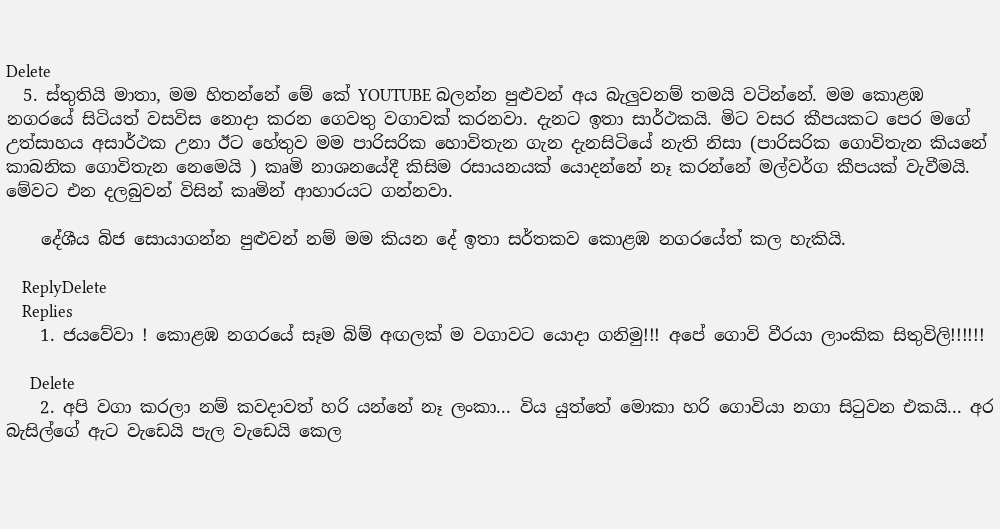Delete
  5. ස්තුතියි මාතා, මම හිතන්නේ මේ කේ YOUTUBE බලන්න පුළුවන් අය බැලුවනම් තමයි වටින්නේ. මම කොළඹ නගරයේ සිටියත් වසවිස නොදා කරන ගෙවතු වගාවක් කරනවා. දැනට ඉතා සාර්ථකයි. මිට වසර කීපයකට පෙර මගේ උත්සාහය අසාර්ථක උනා ඊට හේතුව මම පාරිසරික හොවිතැන ගැන දැනසිටියේ නැති නිසා (පාරිසරික ගොවිතැන කියනේ කාබනික ගොවිතැන නෙමෙයි ) කෘමි නාශනයේදී කිසිම රසායනයක් යොදන්නේ නෑ කරන්නේ මල්වර්ග කීපයක් වැවීමයි. මේවට එන දලබුවන් විසින් කෘමින් ආහාරයට ගන්නවා.

    දේශීය බිජ සොයාගන්න පුළුවන් නම් මම කියන දේ ඉතා සර්තකව කොළඹ නගරයේත් කල හැකියි.

    ReplyDelete
    Replies
    1. ජයවේවා ! කොළඹ නගරයේ සෑම බිම් අඟලක් ම වගාවට යොදා ගනිමු!!! අපේ ගොවි වීරයා ලාංකික සිතුවිලි!!!!!!

      Delete
    2. අපි වගා කරලා නම් කවදාවත් හරි යන්නේ නෑ ලංකා... විය යුත්තේ මොකා හරි ගොවියා නගා සිටුවන එකයි... අර බැසිල්ගේ ඇට වැඩෙයි පැල වැඩෙයි කෙල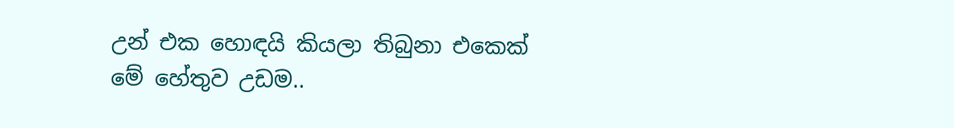උන් එක හොඳයි කියලා තිබුනා එකෙක් මේ හේතුව උඩම..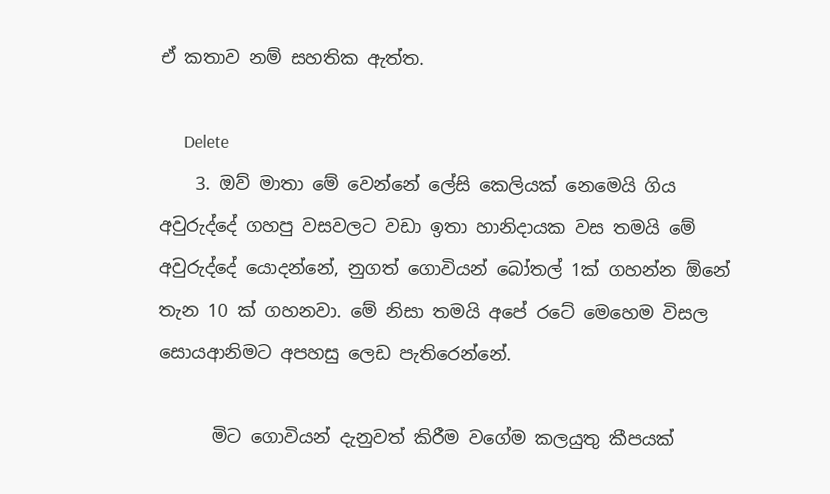ඒ කතාව නම් සහතික ඇත්ත.

      Delete
    3. ඔව් මාතා මේ වෙන්නේ ලේසි කෙලියක් නෙමෙයි ගිය අවුරුද්දේ ගහපු වසවලට වඩා ඉතා හානිදායක වස තමයි මේ අවුරුද්දේ යොදන්නේ, නුගත් ගොවියන් බෝතල් 1ක් ගහන්න ඕනේ තැන 10 ක් ගහනවා. මේ නිසා තමයි අපේ රටේ මෙහෙම විසල සොයආනිමට අපහසු ලෙඩ පැතිරෙන්නේ.

      මිට ගොවියන් දැනුවත් කිරීම වගේම කලයුතු කීපයක්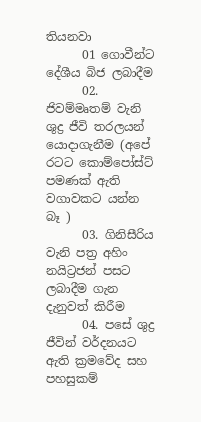තියනවා
      01 ගොවීන්ට දේශීය බිජ ලබාදීම
      02. ජිවම්මෘතම් වැනි ශුද්‍ර ජීවි තරලයන් යොදාගැනීම (අපේ රටට කොම්පෝස්ට් පමණක් ඇති වගාවකට යන්න බෑ )
      03. ගිනිසීරිය වැනි පත්‍ර අහිං නයිට්‍රජන් පසට ලබාදීම ගැන දැනුවත් කිරීම
      04. පසේ ශුද්‍ර ජීවින් වර්දනයට ඇති ක්‍රමවේද සහ පහසුකම්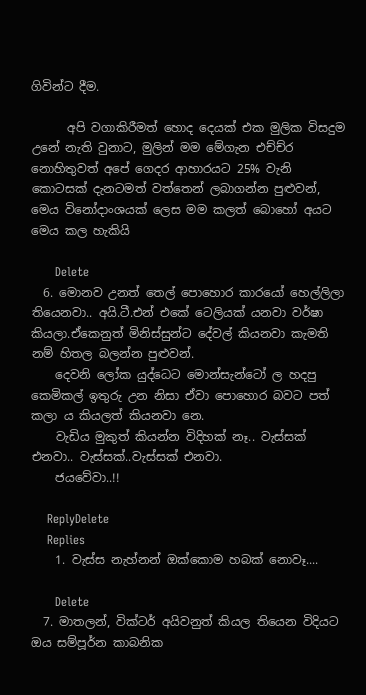ගිවින්ට දීම.

      අපි වගාකිරීමත් හොද දෙයක් එක මුලික විසදුම උනේ නැති වුනාට, මුලින් මම මේගැන එච්ච්ර නොහිතුවත් අපේ ගෙදර ආහාරයට 25% වැනි කොටසක් දැනටමත් වත්තෙන් ලබාගන්න පුළුවන්, මෙය විනෝදාංශයක් ලෙස මම කලත් බොහෝ අයට මෙය කල හැකියි

      Delete
  6. මොනව උනත් තෙල් පොහොර කාරයෝ හෙල්ලිලා තියෙනවා.. අයි.ටී.එන් එකේ ටෙලියක් යනවා වර්ෂා කියලා.ඒකෙනුත් මිනිස්සුන්ට දේවල් කියනවා කැමති නම් හිතල බලන්න පුළුවන්.
    දෙවනි ලෝක යුද්ධෙට මොන්සැන්ටෝ ල හදපු කෙමිකල් ඉතුරු උන නිසා ඒවා පොහොර බවට පත් කලා ය කියලත් කියනවා නෙ.
    වැඩිය මුකුත් කියන්න විදිහක් නෑ.. වැස්සක් එනවා.. වැස්සක්..වැස්සක් එනවා.
    ජයවේවා..!!

    ReplyDelete
    Replies
    1. වැස්ස නැහ්නන් ඔක්කොම හබක් නොවෑ....

      Delete
  7. මාතලන්, වික්ටර් අයිවනුත් කියල තියෙන විදියට ඔය සම්පූර්න කාබනික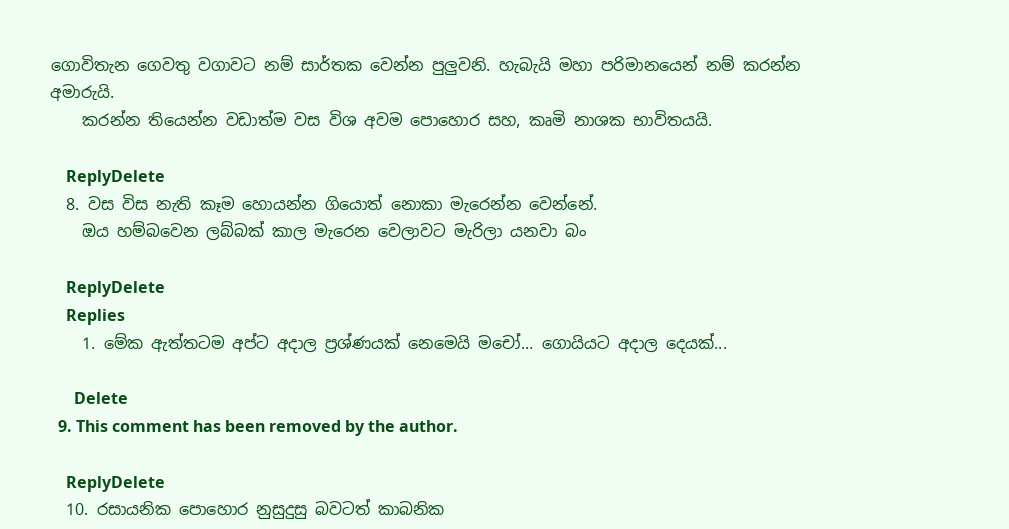ගොවිතැන ගෙවතු වගාවට නම් සාර්තක වෙන්න පුලුවනි. හැබැයි මහා පරිමානයෙන් නම් කරන්න අමාරුයි.
    කරන්න තියෙන්න වඩාත්ම වස විශ අවම පොහොර සහ, කෘමි නාශක භාවිතයයි.

    ReplyDelete
  8. වස විස නැති කෑම හොයන්න ගියොත් නොකා මැරෙන්න වෙන්නේ.
    ඔය හම්බවෙන ලබ්බක් කාල මැරෙන වෙලාවට මැරිලා යනවා බං

    ReplyDelete
    Replies
    1. මේක ඇත්තටම අප්ට අදාල ප්‍රශ්ණයක් නෙමෙයි මචෝ... ගොයියට අදාල දෙයක්...

      Delete
  9. This comment has been removed by the author.

    ReplyDelete
  10. රසායනික පොහොර නුසුදුසු බවටත් කාබනික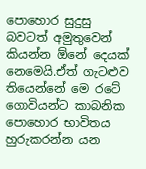පොහොර සුදුසු බවටත් අමුතුවෙන් කියන්න ඕනේ දෙයක් නෙමෙයි.ඒත් ගැටළුව තියෙන්නේ මෙ රටේ ගොවියන්ට කාබනික පොහොර භාවිතය හුරුකරන්න යන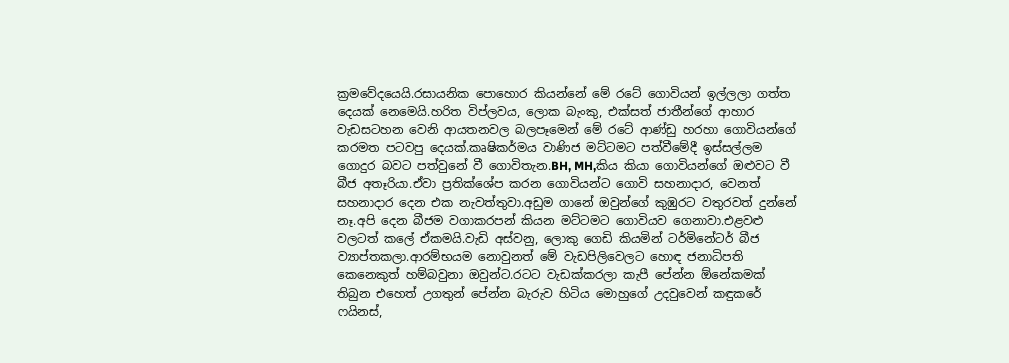ක්‍රමවේදයෙයි.රසායනික පොහොර කියන්නේ මේ රටේ ගොවියන් ඉල්ලලා ගත්ත දෙයක් නෙමෙයි.හරිත විප්ලවය, ලොක බැංකු, එක්සත් ජාතීන්ගේ ආහාර වැඩසටහන වෙනි ආයතනවල බලපෑමෙන් මේ රටේ ආණ්ඩු හරහා ගොවියන්ගේ කරමත පටවපු දෙයක්.කෘෂිකර්මය වාණිජ මට්ටමට පත්වීමේදී ඉස්සල්ලම ගොදුර බවට පත්වුනේ වී ගොවිතැන.BH, MH,කිය කියා ගොවියන්ගේ ඔළුවට වී බීජ අතෑරියා.ඒවා ප්‍රතික්ශේප කරන ගොවියන්ට ගොවි සහනාදාර, වෙනත් සහනාදාර දෙන එක නැවත්තුවා.අඩුම ගානේ ඔවුන්ගේ කුඹුරට වතුරවත් දුන්නේ නෑ.අපි දෙන බීජම වගාකරපන් කියන මට්ටමට ගොවියව ගෙනාවා.එළවළු වලටත් කලේ ඒකමයි.වැඩි අස්වනු, ලොකු ගෙඩි කියමින් ටර්මිනේටර් බීජ ව්‍යාප්තකලා.ආරම්භයම නොවුනත් මේ වැඩපිලිවෙලට හොඳ ජනාධිපති කෙනෙකුත් හම්බවුනා ඔවුන්ට.රටට වැඩක්කරලා කැපී පේන්න ඕනේකමක් තිබුන එහෙත් උගතුන් පේන්න බැරුව හිටිය මොහුගේ උදවුවෙන් කඳුකරේ ෆයිනස්,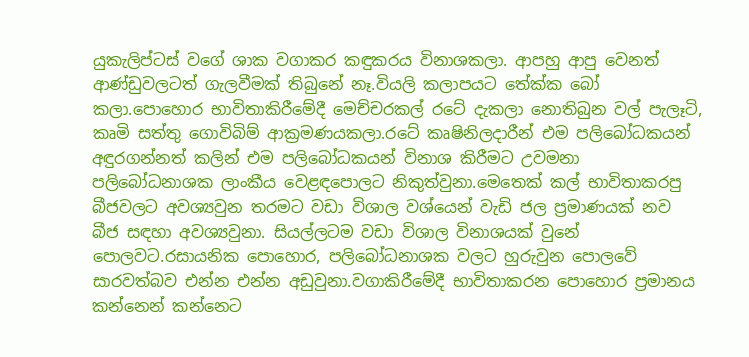යුකැලිප්ටස් වගේ ශාක වගාකර කඳුකරය විනාශකලා. ආපහු ආපු වෙනත් ආණ්ඩුවලටත් ගැලවීමක් තිබුනේ නෑ.වියලි කලාපයට තේක්ක බෝ කලා.පොහොර භාවිතාකිරීමේදී මෙච්චරකල් රටේ දැකලා නොතිබුන වල් පැලෑටි, කෘමි සත්තු ගොවිබිම් ආක්‍රමණයකලා.රටේ කෘෂිනිලදාරීන් එම පලිබෝධකයන් අඳුරගන්නත් කලින් එම පලිබෝධකයන් විනාශ කිරීමට උවමනා පලිබෝධනාශක ලාංකීය වෙළඳපොලට නිකුත්වුනා.මෙතෙක් කල් භාවිතාකරපු බීජවලට අවශ්‍යවුන තරමට වඩා විශාල වශ්යෙන් වැඩි ජල ප්‍රමාණයක් නව බීජ සඳහා අවශ්‍යවුනා. සියල්ලටම වඩා විශාල විනාශයක් වුනේ පොලවට.රසායනික පොහොර, පලිබෝධනාශක වලට හුරුවුන පොලවේ සාරවත්බව එන්න එන්න අඩුවුනා.වගාකිරීමේදී භාවිතාකරන පොහොර ප්‍රමානය කන්නෙන් කන්නෙට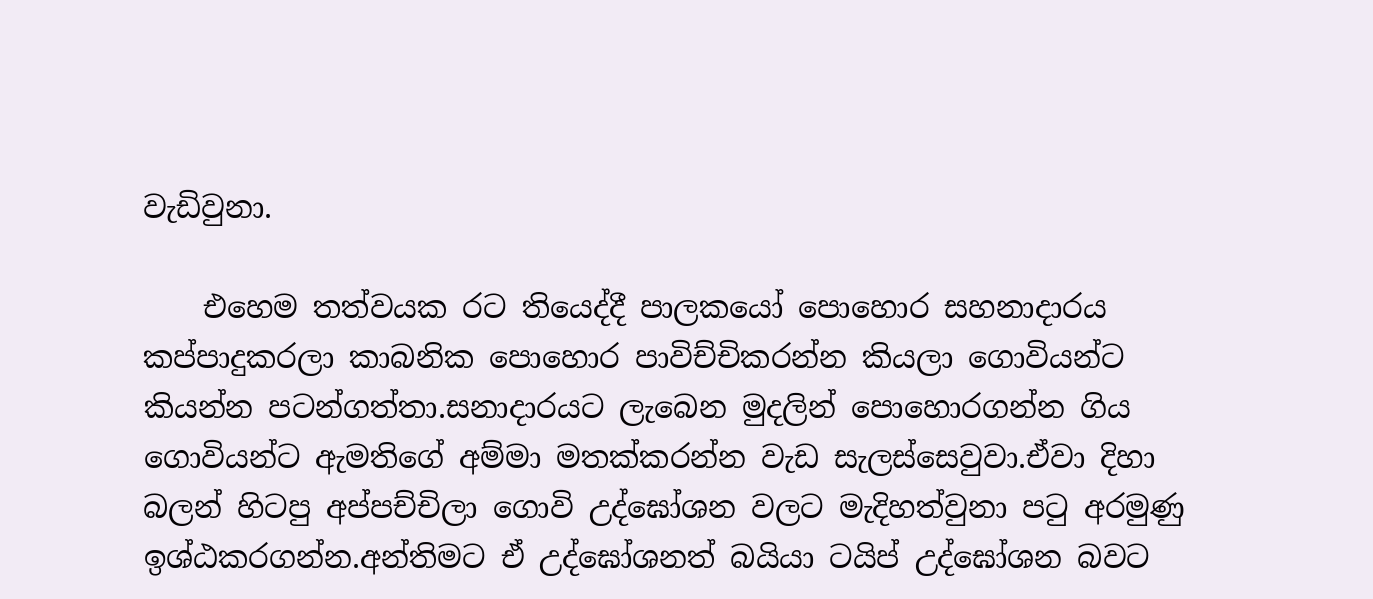වැඩිවුනා.

    එහෙම තත්වයක රට තියෙද්දී පාලකයෝ පොහොර සහනාදාරය කප්පාදුකරලා කාබනික පොහොර පාවිච්චිකරන්න කියලා ගොවියන්ට කියන්න පටන්ගත්තා.සනාදාරයට ලැබෙන මුදලින් පොහොරගන්න ගිය ගොවියන්ට ඇමතිගේ අම්මා මතක්කරන්න වැඩ සැලස්සෙවුවා.ඒවා දිහා බලන් හිටපු අප්පච්චිලා ගොවි උද්ඝෝශන වලට මැදිහත්වුනා පටු අරමුණු ඉශ්ඨකරගන්න.අන්තිමට ඒ උද්ඝෝශනත් බයියා ටයිප් උද්ඝෝශන බවට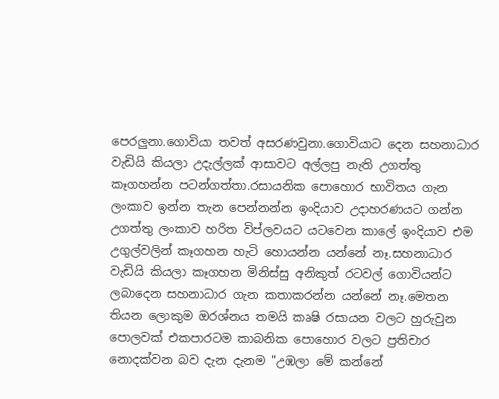පෙරලුනා.ගොවියා තවත් අසරණවුනා.ගොවියාට දෙන සහනාධාර වැඩියි කියලා උදැල්ලක් ආසාවට අල්ලපු නැති උගත්තු කෑගහන්න පටන්ගත්තා.රසායනික පොහොර භාවිතය ගැන ලංකාව ඉන්න තැන පෙන්නන්න ඉංදියාව උදාහරණයට ගන්න උගත්තු ලංකාව හරිත විප්ලවයට යටවෙන කාලේ ඉංදියාව එම උගුල්වලින් කෑගහන හැටි හොයන්න යන්නේ නෑ.සහනාධාර වැඩියි කියලා කෑගහන මිනිස්සු අනිකුත් රටවල් ගොවියන්ට ලබාදෙන සහනාධාර ගැන කතාකරන්න යන්නේ නෑ.මෙතන තියන ලොකුම ඔරශ්නය තමයි කෘෂි රසායන වලට හුරුවුන පොලවක් එකපාරටම කාබනික පොහොර වලට ප්‍රතිචාර නොදක්වන බව දැන දැනම "උඹලා මේ කන්නේ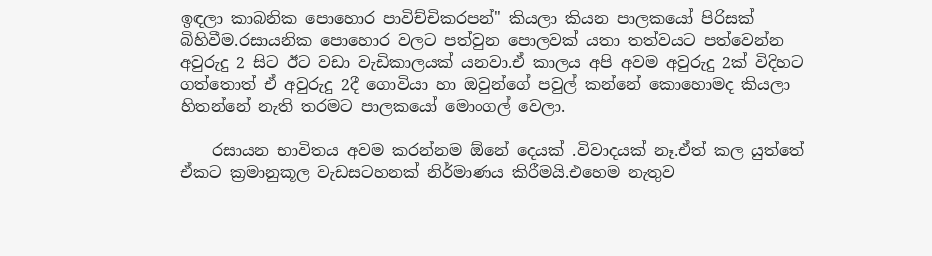ඉඳලා කාබනික පොහොර පාවිච්චිකරපන්" කියලා කියන පාලකයෝ පිරිසක් බිහිවීම.රසායනික පොහොර වලට පත්වුන පොලවක් යතා තත්වයට පත්වෙන්න අවුරුදු 2 සිට ඊට වඩා වැඩිකාලයක් යනවා.ඒ කාලය අපි අවම අවුරුදු 2ක් විදිහට ගත්තොත් ඒ අවුරුදු 2දී ගොවියා හා ඔවුන්ගේ පවුල් කන්නේ කොහොමද කියලා හිතන්නේ නැති තරමට පාලකයෝ මොංගල් වෙලා.

    රසායන භාවිතය අවම කරන්නම ඕනේ දෙයක් .විවාදයක් නෑ.ඒත් කල යුත්තේ ඒකට ක්‍රමානුකූල වැඩසටහනක් නිර්මාණය කිරීමයි.එහෙම නැතුව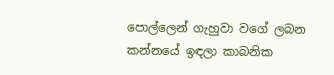පොල්ලෙන් ගැහුවා වගේ ලබන කන්නයේ ඉඳලා කාබනික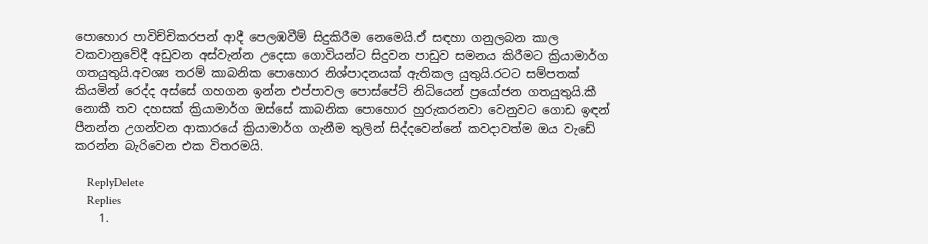පොහොර පාවිච්චිකරපන් ආදී පෙලඹවීම් සිදුකිරීම නෙමෙයි.ඒ සඳහා ගනුලබන කාල වකවානුවේදී අඩුවන අස්වැන්න උදෙසා ගොවියන්ට සිදුවන පාඩුව සමනය කිරීමට ක්‍රියාමාර්ග ගතයුතුයි.අවශ්‍ය තරම් කාබනික පොහොර නිශ්පාදනයක් ඇතිකල යුතුයි.රටට සම්පතක් කියමින් රෙද්ද අස්සේ ගහගන ඉන්න එප්පාවල පොස්පේට් නිධියෙන් ප්‍රයෝජන ගතයුතුයි.කී නොකී තව දහසක් ක්‍රියාමාර්ග ඔස්සේ කාබනික පොහොර හුරුකරනවා වෙනුවට ගොඩ ඉඳන් පීනන්න උගන්වන ආකාරයේ ක්‍රියාමාර්ග ගැනීම තුලින් සිද්දවෙන්නේ කවදාවත්ම ඔය වැඩේ කරන්න බැරිවෙන එක විතරමයි.

    ReplyDelete
    Replies
    1.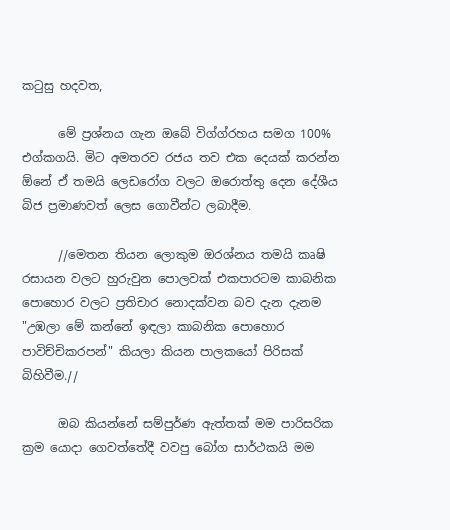කටුසු හදවත,

      මේ ප්‍රශ්නය ගැන ඔබේ විග්ග්රහය සමග 100% එග්කගයි. මිට අමතරව රජය තව එක දෙයක් කරන්න ඕනේ ඒ තමයි ලෙඩරෝග වලට ඔරොත්තු දෙන දේශීය බිජ ප්‍රමාණවත් ලෙස ගොවීන්ට ලබාදීම.

      //මෙතන තියන ලොකුම ඔරශ්නය තමයි කෘෂි රසායන වලට හුරුවුන පොලවක් එකපාරටම කාබනික පොහොර වලට ප්‍රතිචාර නොදක්වන බව දැන දැනම "උඹලා මේ කන්නේ ඉඳලා කාබනික පොහොර පාවිච්චිකරපන්" කියලා කියන පාලකයෝ පිරිසක් බිහිවීම.//

      ඔබ කියන්නේ සම්පුර්ණ ඇත්තක් මම පාරිසරික ක්‍රම යොදා ගෙවත්තේදී වවපු බෝග සාර්ථකයි මම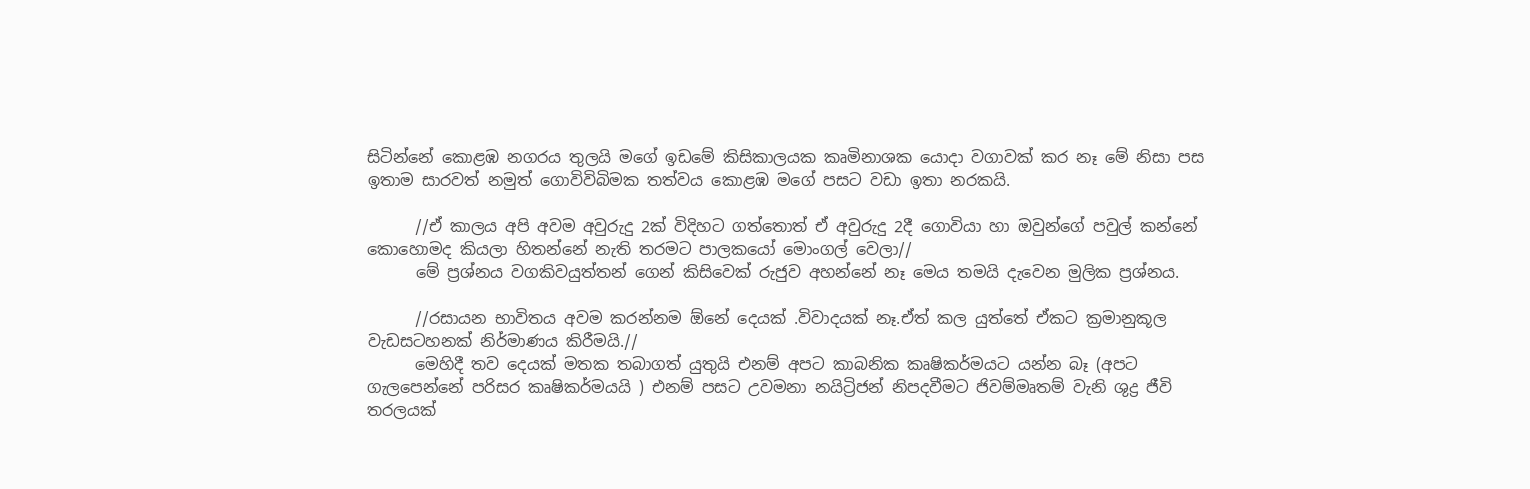සිටින්නේ කොළඹ නගරය තුලයි මගේ ඉඩමේ කිසිකාලයක කෘමිනාශක යොදා වගාවක් කර නෑ මේ නිසා පස ඉතාම සාරවත් නමුත් ගොවිවිබිමක තත්වය කොළඹ මගේ පසට වඩා ඉතා නරකයි.

      //ඒ කාලය අපි අවම අවුරුදු 2ක් විදිහට ගත්තොත් ඒ අවුරුදු 2දී ගොවියා හා ඔවුන්ගේ පවුල් කන්නේ කොහොමද කියලා හිතන්නේ නැති තරමට පාලකයෝ මොංගල් වෙලා//
      මේ ප්‍රශ්නය වගකිවයුත්තන් ගෙන් කිසිවෙක් රුජුව අහන්නේ නෑ මෙය තමයි දැවෙන මුලික ප්‍රශ්නය.

      //රසායන භාවිතය අවම කරන්නම ඕනේ දෙයක් .විවාදයක් නෑ.ඒත් කල යුත්තේ ඒකට ක්‍රමානුකූල වැඩසටහනක් නිර්මාණය කිරීමයි.//
      මෙහිදී තව දෙයක් මතක තබාගත් යුතුයි එනම් අපට කාබනික කෘෂිකර්මයට යන්න බෑ (අපට ගැලපෙන්නේ පරිසර කෘෂිකර්මයයි ) එනම් පසට උවමනා නයිට්‍රිජන් නිපදවීමට ජිවම්මෘතම් වැනි ශුද්‍ර ජීවි තරලයක්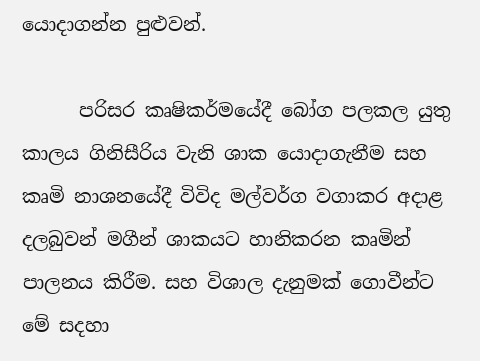යොදාගන්න පුළුවන්.

      පරිසර කෘෂිකර්මයේදී බෝග පලකල යුතු කාලය ගිනිසීරිය වැනි ශාක යොදාගැනීම සහ කෘමි නාශනයේදී විවිද මල්වර්ග වගාකර අදාළ දලබුවන් මගීන් ශාකයට හානිකරන කෘමින් පාලනය කිරීම. සහ විශාල දැනුමක් ගොවීන්ට මේ සදහා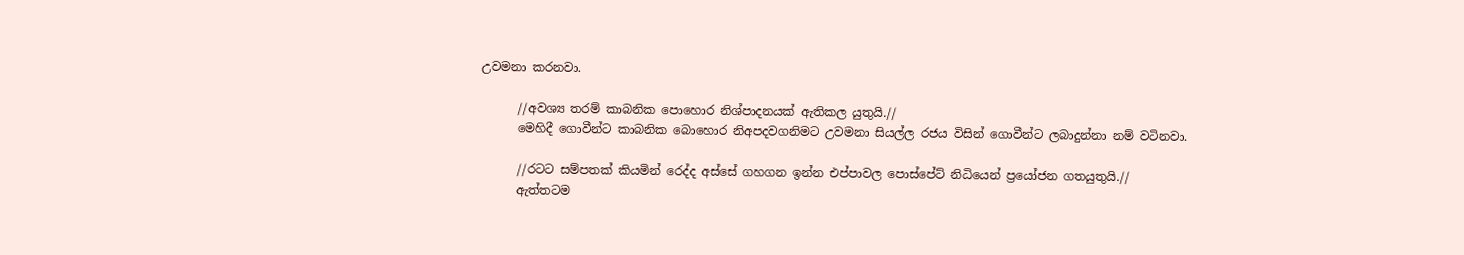උවමනා කරනවා.

      //අවශ්‍ය තරම් කාබනික පොහොර නිශ්පාදනයක් ඇතිකල යුතුයි.//
      මෙහිදී ගොවීන්ට කාබනික බොහොර නිඅපදවගනිමට උවමනා සියල්ල රජය විසින් ගොවීන්ට ලබාදුන්නා නම් වටිනවා.

      //රටට සම්පතක් කියමින් රෙද්ද අස්සේ ගහගන ඉන්න එප්පාවල පොස්පේට් නිධියෙන් ප්‍රයෝජන ගතයුතුයි.//
      ඇත්තටම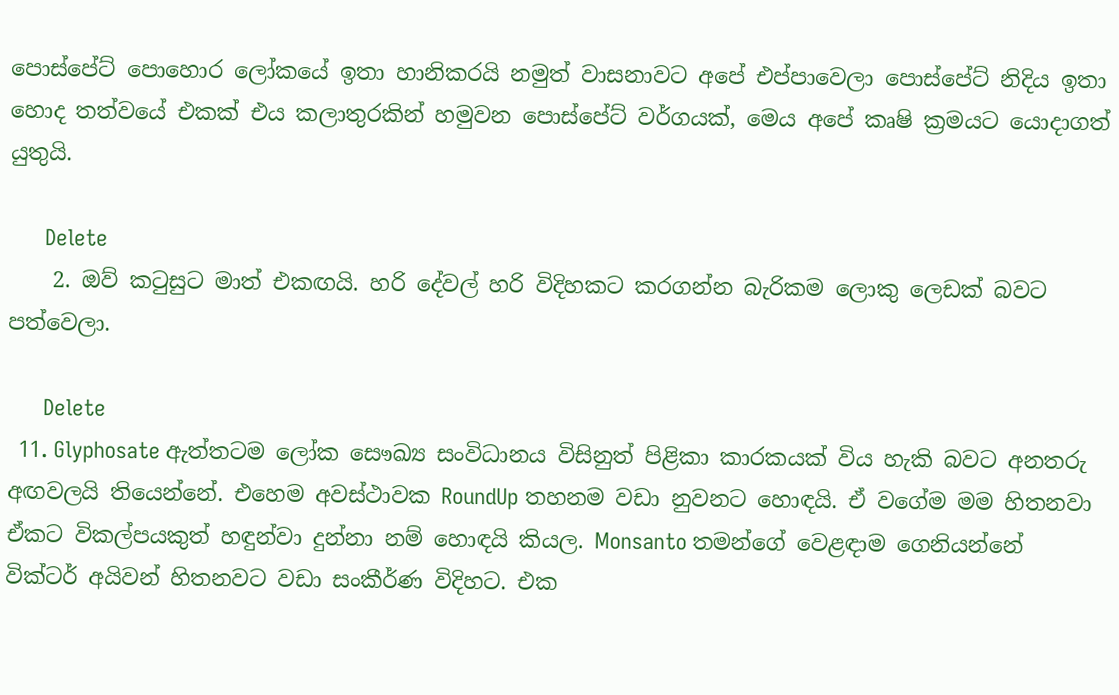පොස්පේට් පොහොර ලෝකයේ ඉතා හානිකරයි නමුත් වාසනාවට අපේ එප්පාවෙලා පොස්පේට් නිදිය ඉතා හොද තත්වයේ එකක් එය කලාතුරකින් හමුවන පොස්පේට් වර්ගයක්, මෙය අපේ කෘෂි ක්‍රමයට යොදාගත් යුතුයි.

      Delete
    2. ඔව් කටුසුට මාත් එකඟයි. හරි දේවල් හරි විදිහකට කරගන්න බැරිකම ලොකු ලෙඩක් බවට පත්වෙලා.

      Delete
  11. Glyphosate ඇත්තටම ලෝක සෞඛ්‍ය සංවිධානය විසිනුත් පිළිකා කාරකයක් විය හැකි බවට අනතරු අඟවලයි තියෙන්නේ. එහෙම අවස්ථාවක RoundUp තහනම වඩා නුවනට හොඳයි. ඒ වගේම මම හිතනවා ඒකට විකල්පයකුත් හඳුන්වා දුන්නා නම් හොඳයි කියල. Monsanto තමන්ගේ වෙළඳාම ගෙනියන්නේ වික්ටර් අයිවන් හිතනවට වඩා සංකීර්ණ විදිහට. එක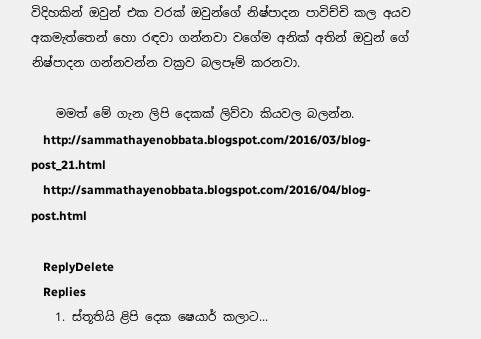විදිහකින් ඔවුන් එක වරක් ඔවුන්ගේ නිෂ්පාදන පාවිච්චි කල අයව අකමැත්තෙන් හො රඳවා ගන්නවා වගේම අනික් අතින් ඔවුන් ගේ නිෂ්පාදන ගන්නවන්න වක්‍රව බලපෑම් කරනවා.

    මමත් මේ ගැන ලිපි දෙකක් ලිව්වා කියවල බලන්න.
    http://sammathayenobbata.blogspot.com/2016/03/blog-post_21.html
    http://sammathayenobbata.blogspot.com/2016/04/blog-post.html

    ReplyDelete
    Replies
    1. ස්තූතියි ළිපි දෙක ෂෙයාර් කලාට...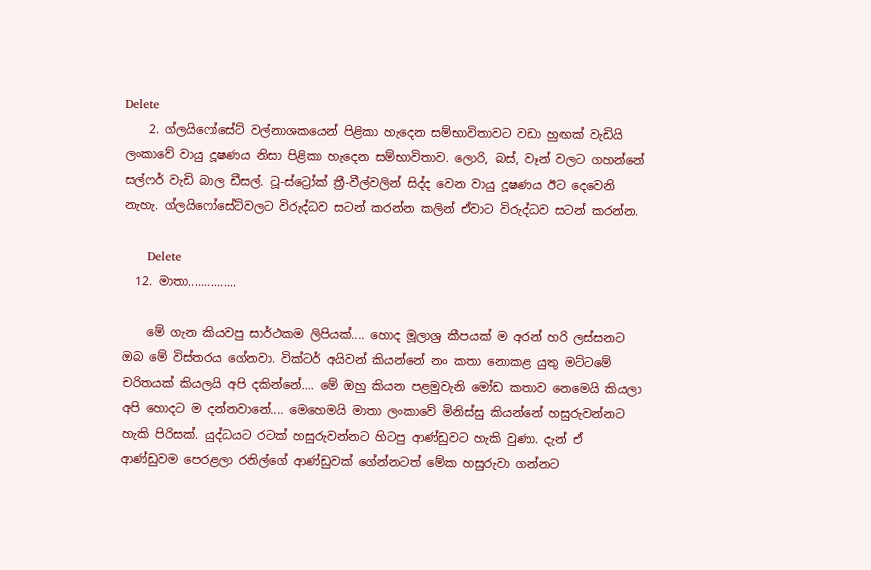Delete
    2. ග්ලයිෆෝසේට් වල්නාශකයෙන් පිළිකා හැදෙන සම්භාවිතාවට වඩා හුඟක් වැඩියි ලංකාවේ වායු දූෂණය නිසා පිළිකා හැදෙන සම්භාවිතාව. ලොරි, බස්, වෑන් වලට ගහන්නේ සල්ෆර් වැඩි බාල ඩීසල්. ටූ-ස්ට්‍රෝක් ත්‍රී-වීල්වලින් සිද්ද වෙන වායු දූෂණය ඊට දෙවෙනි නැහැ. ග්ලයිෆෝසේට්වලට විරුද්ධව සටන් කරන්න කලින් ඒවාට විරුද්ධව සටන් කරන්න.

      Delete
  12. මාතා...............

    මේ ගැන කියවපු සාර්ථකම ලිපියක්.... හොද මූලාශ්‍ර කීපයක් ම අරන් හරි ලස්සනට ඔබ මේ විස්තරය ගේනවා. වික්ටර් අයිවන් කියන්නේ නං කතා නොකළ යුතු මට්ටමේ චරිතයක් කියලයි අපි දකින්නේ.... මේ ඔහු කියන පළමුවැනි මෝඩ කතාව නෙමෙයි කියලා අපි හොදට ම දන්නවානේ.... මෙහෙමයි මාතා ලංකාවේ මිනිස්සු කියන්නේ හසුරුවන්නට හැකි පිරිසක්. යුද්ධයට රටක් හසුරුවන්නට හිටපු ආණ්ඩුවට හැකි වුණා. දැන් ඒ ආණ්ඩුවම පෙරළලා රනිල්ගේ ආණ්ඩුවක් ගේන්නටත් මේක හසුරුවා ගන්නට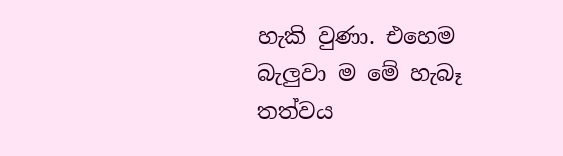හැකි වුණා. එහෙම බැලුවා ම මේ හැබෑ තත්වය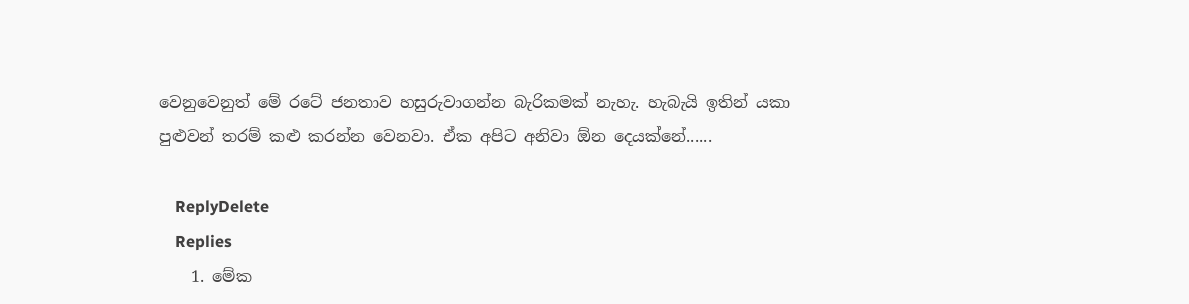වෙනුවෙනුත් මේ රටේ ජනතාව හසුරුවාගන්න බැරිකමක් නැහැ. හැබැයි ඉතින් යකා පුළුවන් තරම් කළු කරන්න වෙනවා. ඒක අපිට අනිවා ඕන දෙයක්නේ......

    ReplyDelete
    Replies
    1. මේක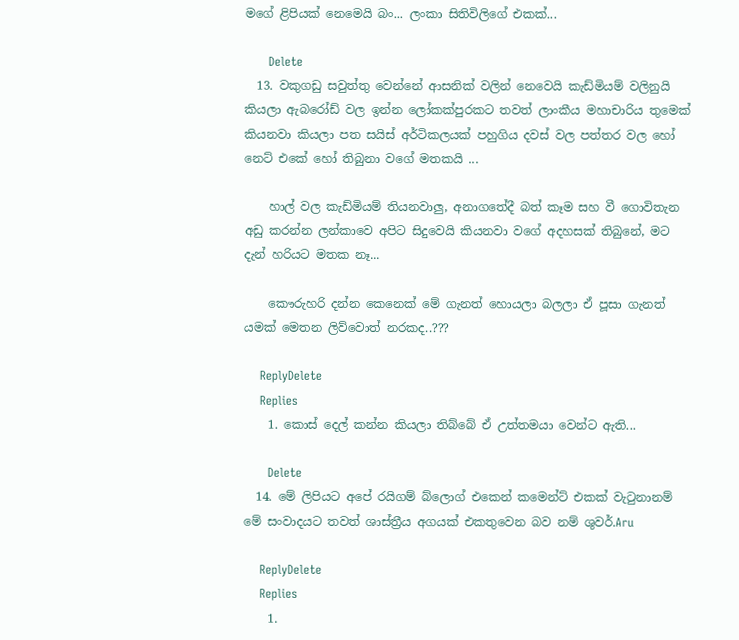මගේ ළිපියක් නෙමෙයි බං... ලංකා සිතිවිලිගේ එකක්...

      Delete
  13. වකුගඩු සවුත්තු වෙන්නේ ආසනික් වලින් නෙවෙයි කැඩ්මියම් වලිනුයි කියලා ඇබරෝඩ් වල ඉන්න ලෝකක්පුරකට තවත් ලාංකීය මහාචාරිය තුමෙක් කියනවා කියලා පත සයිස් අර්ටිකලයක් පහුගිය දවස් වල පත්තර වල හෝ නෙට් එකේ හෝ තිබුනා වගේ මතකයි ...

    හාල් වල කැඩ්මියම් තියනවාලු, අනාගතේදී බත් කෑම සහ වී ගොවිතැන අඩු කරන්න ලන්කාවෙ අපිට සිදුවෙයි කියනවා වගේ අදහසක් තිබුනේ, මට දැන් හරියට මතක නෑ...

    කෞරුහරි දන්න කෙනෙක් මේ ගැනත් හොයලා බලලා ඒ පූසා ගැනත් යමක් මෙතන ලිව්වොත් නරකද..???

    ReplyDelete
    Replies
    1. කොස් දෙල් කන්න කියලා තිබ්බේ ඒ උත්තමයා වෙන්ට ඇති...

      Delete
  14. මේ ලිපියට අපේ රයිගම් බ්ලොග් එකෙන් කමෙන්ට් එකක් වැටුනානම් මේ සංවාදයට තවත් ශාස්ත්‍රීය අගයක් එකතුවෙන බව නම් ශුවර්.Aru

    ReplyDelete
    Replies
    1.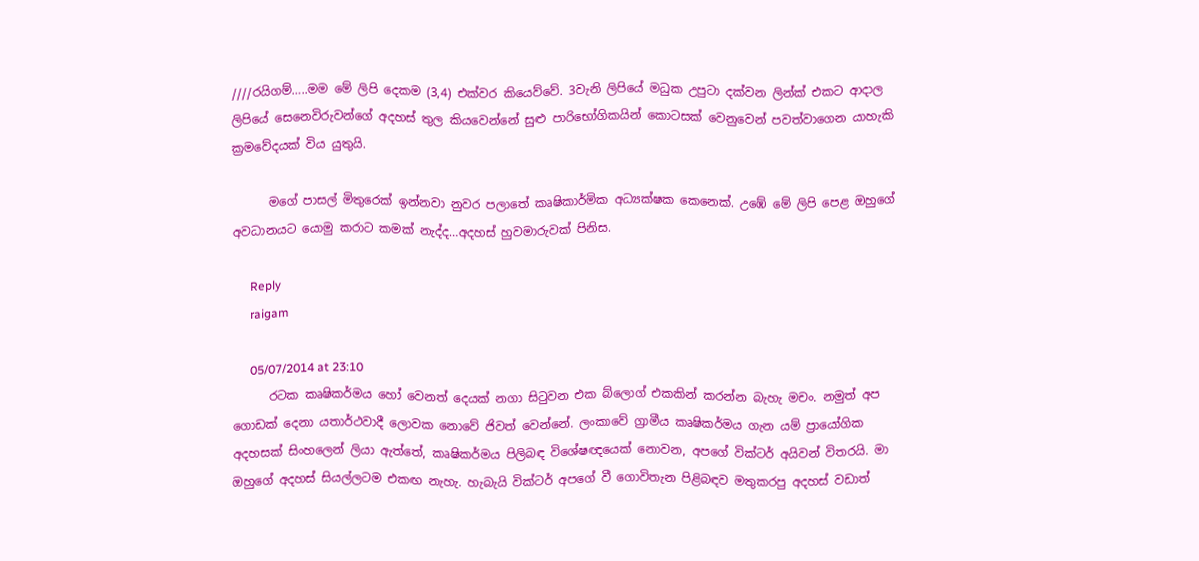////රයිගම්…..මම මේ ලිපි දෙකම (3,4) එක්වර කියෙව්වේ. 3වැනි ලිපියේ මධුක උපුටා දක්වන ලින්ක් එකට ආදාල ලිපියේ සෙනෙවිරුවන්ගේ අදහස් තුල කියවෙන්නේ සුළු පාරිභෝගිකයින් කොටසක් වෙනුවෙන් පවත්වාගෙන යාහැකි ක්‍රමවේදයක් විය යුතුයි.

      මගේ පාසල් මිතුරෙක් ඉන්නවා නුවර පලාතේ කෘෂිකාර්මික අධ්‍යක්ෂක කෙනෙක්. උඹේ මේ ලිපි පෙළ ඔහුගේ අවධානයට යොමු කරාට කමක් නැද්ද…අදහස් හුවමාරුවක් පිනිස.

      Reply
      raigam

      05/07/2014 at 23:10
      රටක කෘෂිකර්මය හෝ වෙනත් දෙයක් නගා සිටුවන එක බ්ලොග් එකකින් කරන්න බැහැ මචං. නමුත් අප ගොඩක් දෙනා යතාර්ථවාදී ලොවක නොවේ ජිවත් වෙන්නේ. ලංකාවේ ග්‍රාමීය කෘෂිකර්මය ගැන යම් ප්‍රායෝගික අදහසක් සිංහලෙන් ලියා ඇත්තේ, කෘෂිකර්මය පිලිබඳ විශේෂඥයෙක් නොවන, අපගේ වික්ටර් අයිවන් විතරයි. මා ඔහුගේ අදහස් සියල්ලටම එකඟ නැහැ. හැබැයි වික්ටර් අපගේ වී ගොවිතැන පිළිබඳව මතුකරපු අදහස් වඩාත්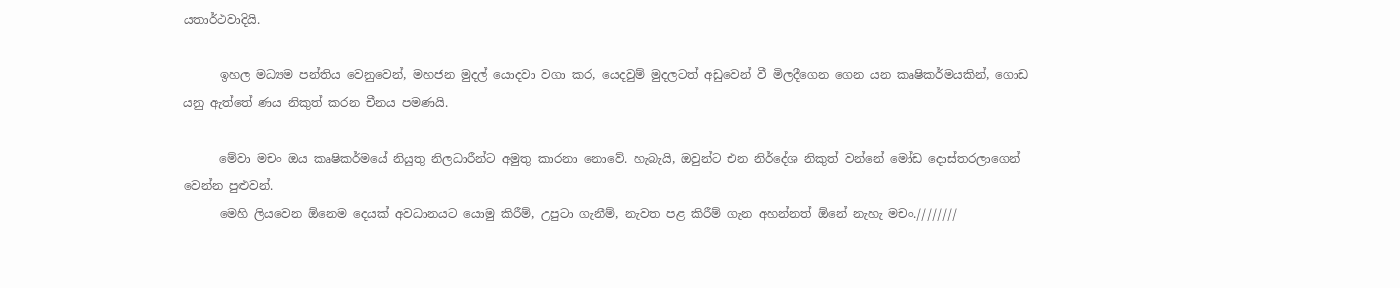යතාර්ථවාදියි.

      ඉහල මධ්‍යම පන්තිය වෙනුවෙන්, මහජන මුදල් යොදවා වගා කර, යෙදවුම් මුදලටත් අඩුවෙන් වී මිලදීගෙන ගෙන යන කෘෂිකර්මයකින්, ගොඩ යනු ඇත්තේ ණය නිකුත් කරන චීනය පමණයි.

      මේවා මචං ඔය කෘෂිකර්මයේ නියුතු නිලධාරීන්ට අමුතු කාරනා නොවේ. හැබැයි, ඔවුන්ට එන නිර්දේශ නිකුත් වන්නේ මෝඩ දොස්තරලාගෙන් වෙන්න පුළුවන්.
      මෙහි ලියවෙන ඕනෙම දෙයක් අවධානයට යොමු කිරීම්, උපුටා ගැනීම්, නැවත පළ කිරීම් ගැන අහන්නත් ඕනේ නැහැ මචං.////////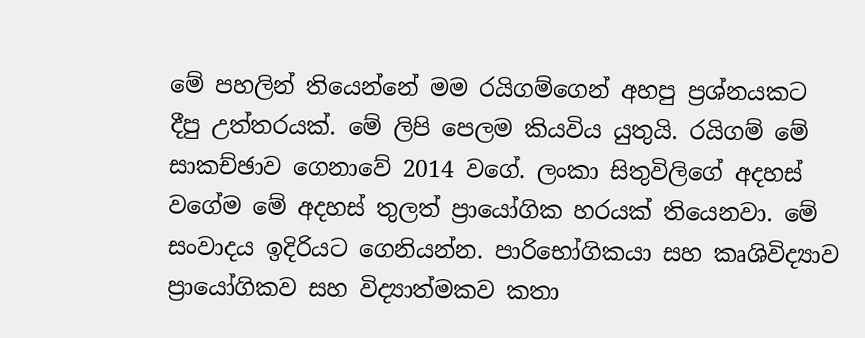මේ පහලින් තියෙන්නේ මම රයිගම්ගෙන් අහපු ප්‍රශ්නයකට දීපු උත්තරයක්. මේ ලිපි පෙලම කියවිය යුතුයි. රයිගම් මේ සාකච්ඡාව ගෙනාවේ 2014 වගේ. ලංකා සිතුවිලිගේ අදහස් වගේම මේ අදහස් තුලත් ප්‍රායෝගික හරයක් තියෙනවා. මේ සංවාදය ඉදිරියට ගෙනියන්න. පාරිභෝගිකයා සහ කෘශිවිද්‍යාව ප්‍රායෝගිකව සහ විද්‍යාත්මකව කතා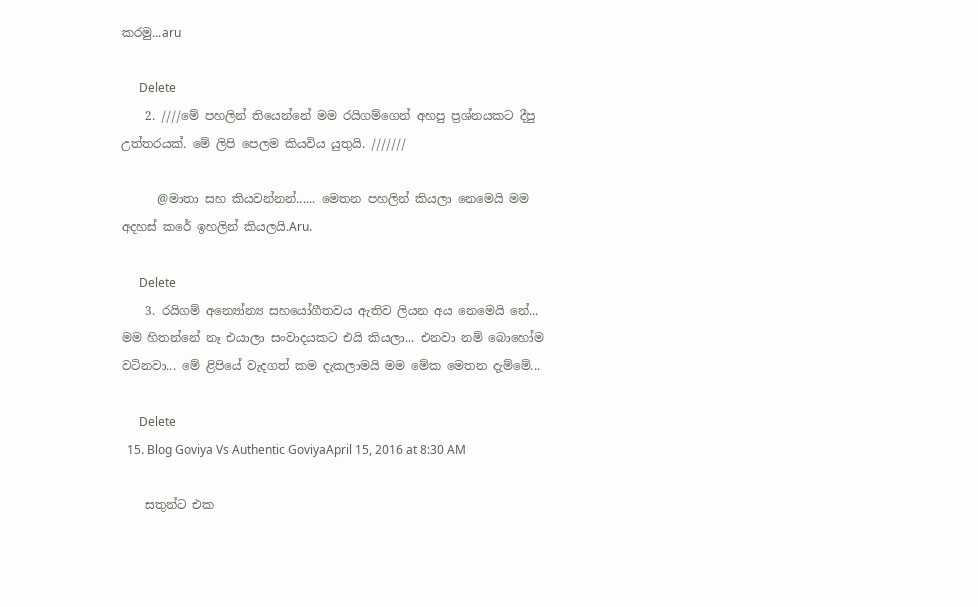කරමු...aru

      Delete
    2. ////මේ පහලින් තියෙන්නේ මම රයිගම්ගෙන් අහපු ප්‍රශ්නයකට දීපු උත්තරයක්. මේ ලිපි පෙලම කියවිය යුතුයි. ///////

      @මාතා සහ කියවන්නන්...... මෙතන පහලින් කියලා නෙමෙයි මම අදහස් කරේ ඉහලින් කියලයි.Aru.

      Delete
    3. රයිගම් අන්‍යෝන්‍ය සහයෝගීතවය ඇතිව ලියන අය නෙමෙයි නේ... මම හිතන්නේ නෑ එයාලා සංවාදයකට එයි කියලා... එනවා නම් බොහෝම වටිනවා... මේ ළිපියේ වැදගත් කම දැකලාමයි මම මේක මෙතන දැම්මේ...

      Delete
  15. Blog Goviya Vs Authentic GoviyaApril 15, 2016 at 8:30 AM

    සතුන්ට එක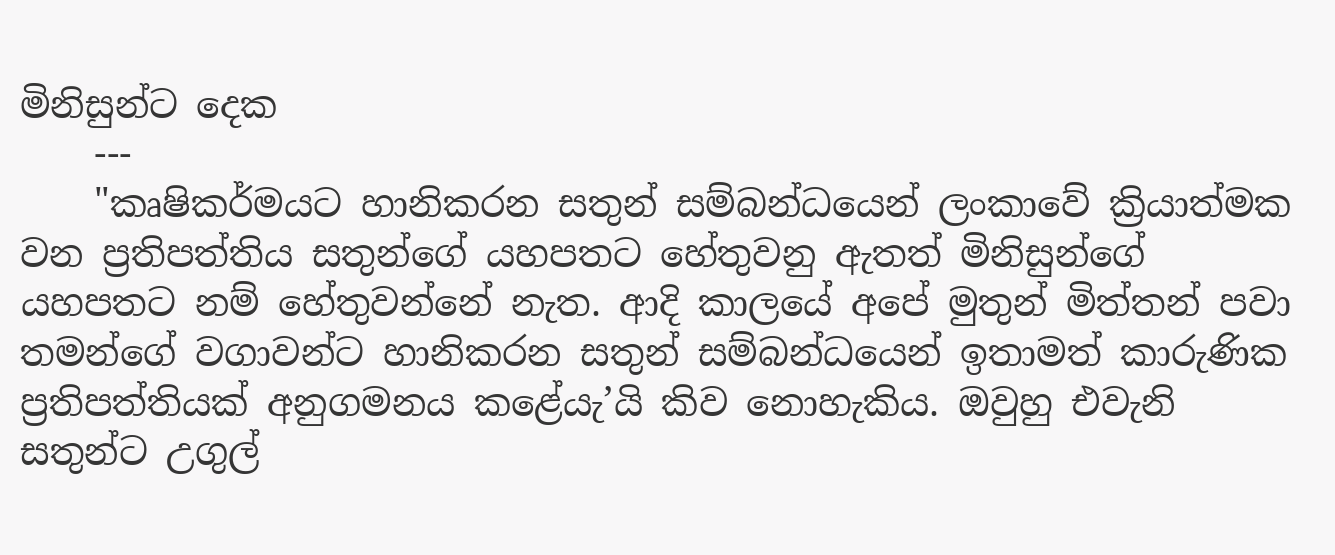මිනිසුන්ට දෙක
    ---
    "කෘෂිකර්මයට හානිකරන සතුන් සම්බන්ධයෙන් ලංකාවේ ක්‍රියාත්මක වන ප්‍රතිපත්තිය සතුන්ගේ යහපතට හේතුවනු ඇතත් මිනිසුන්ගේ යහපතට නම් හේතුවන්නේ නැත. ආදි කාලයේ අපේ මුතුන් මිත්තන් පවා තමන්ගේ වගාවන්ට හානිකරන සතුන් සම්බන්ධයෙන් ඉතාමත් කාරුණික ප්‍රතිපත්තියක් අනුගමනය කළේයැ’යි කිව නොහැකිය. ඔවුහු එවැනි සතුන්ට උගුල්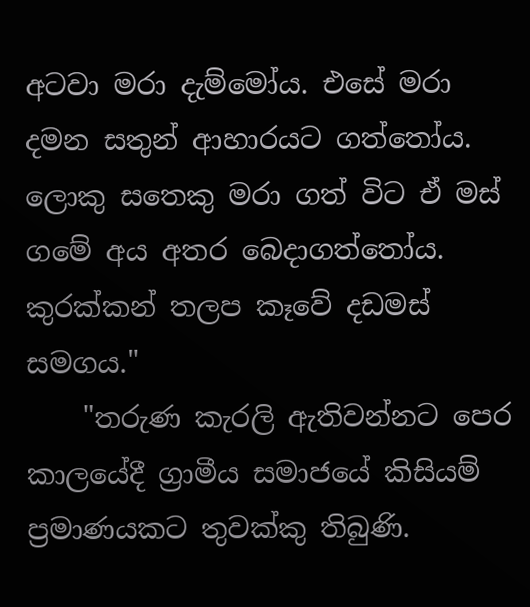අටවා මරා දැම්මෝය. එසේ මරා දමන සතුන් ආහාරයට ගත්තෝය. ලොකු සතෙකු මරා ගත් විට ඒ මස් ගමේ අය අතර බෙදාගත්තෝය. කුරක්කන් තලප කෑවේ දඩමස් සමගය."
    "තරුණ කැරලි ඇතිවන්නට පෙර කාලයේදී ග්‍රාමීය සමාජයේ කිසියම් ප්‍රමාණයකට තුවක්කු තිබුණි.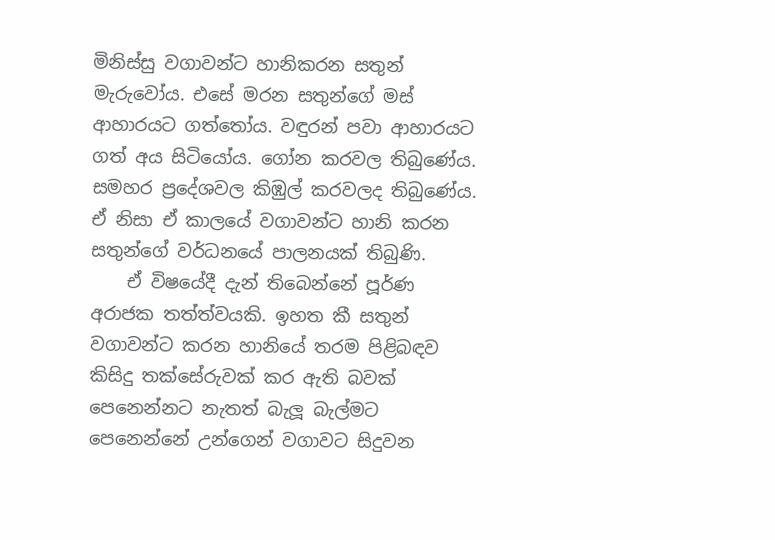මිනිස්සු වගාවන්ට හානිකරන සතුන් මැරුවෝය. එසේ මරන සතුන්ගේ මස් ආහාරයට ගත්තෝය. වඳුරන් පවා ආහාරයට ගත් අය සිටියෝය. ගෝන කරවල තිබුණේය. සමහර ප්‍රදේශවල කිඹුල් කරවලද තිබුණේය. ඒ නිසා ඒ කාලයේ වගාවන්ට හානි කරන සතුන්ගේ වර්ධනයේ පාලනයක් තිබුණි.
    ඒ විෂයේදී දැන් තිබෙන්නේ පූර්ණ අරාජක තත්ත්වයකි. ඉහත කී සතුන් වගාවන්ට කරන හානියේ තරම පිළිබඳව කිසිදු තක්සේරුවක් කර ඇති බවක් පෙනෙන්නට නැතත් බැලූ බැල්මට පෙනෙන්නේ උන්ගෙන් වගාවට සිදුවන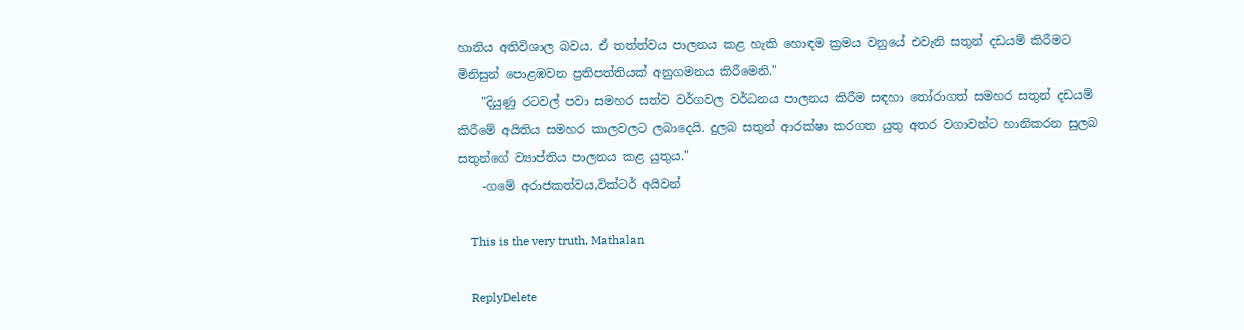හානිය අතිවිශාල බවය. ඒ තත්ත්වය පාලනය කළ හැකි හොඳම ක්‍රමය වනුයේ එවැනි සතුන් දඩයම් කිරීමට මිනිසුන් පොළඹවන ප්‍රතිපත්තියක් අනුගමනය කිරීමෙනි."
    "දියුණු රටවල් පවා සමහර සත්ව වර්ගවල වර්ධනය පාලනය කිරීම සඳහා තෝරාගත් සමහර සතුන් දඩයම් කිරීමේ අයිතිය සමහර කාලවලට ලබාදෙයි. දුලබ සතුන් ආරක්ෂා කරගත යුතු අතර වගාවන්ට හානිකරන සුලබ සතුන්ගේ ව්‍යාප්තිය පාලනය කළ යුතුය."
    -ගමේ අරාජකත්වය,වික්ටර් අයිවන්

    This is the very truth, Mathalan

    ReplyDelete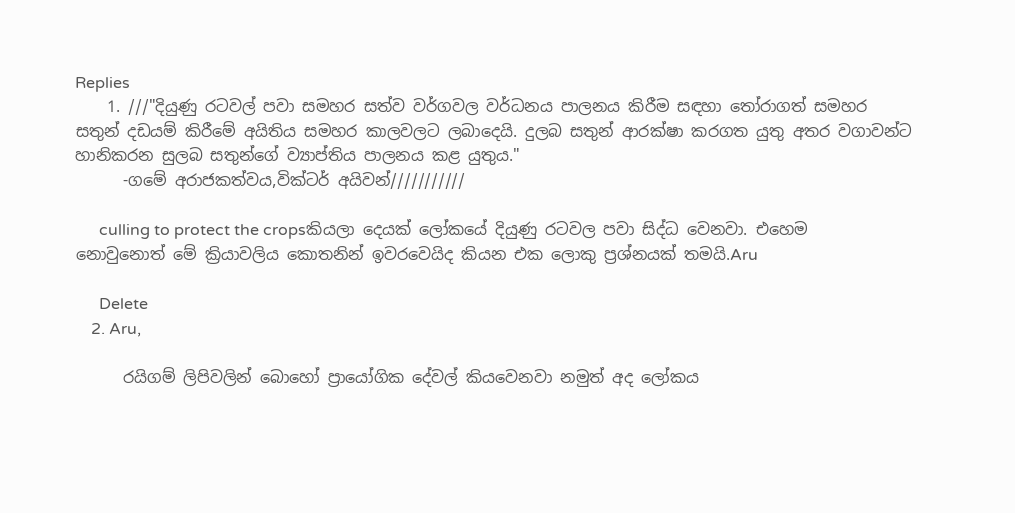Replies
    1. ///"දියුණු රටවල් පවා සමහර සත්ව වර්ගවල වර්ධනය පාලනය කිරීම සඳහා තෝරාගත් සමහර සතුන් දඩයම් කිරීමේ අයිතිය සමහර කාලවලට ලබාදෙයි. දුලබ සතුන් ආරක්ෂා කරගත යුතු අතර වගාවන්ට හානිකරන සුලබ සතුන්ගේ ව්‍යාප්තිය පාලනය කළ යුතුය."
      -ගමේ අරාජකත්වය,වික්ටර් අයිවන්///////////

      culling to protect the cropsකියලා දෙයක් ලෝකයේ දියුණු රටවල පවා සිද්ධ වෙනවා. එහෙම නොවුනොත් මේ ක්‍රියාවලිය කොතනින් ඉවරවෙයිද කියන එක ලොකු ප්‍රශ්නයක් තමයි.Aru

      Delete
    2. Aru,

      රයිගම් ලිපිවලින් බොහෝ ප්‍රායෝගික දේවල් කියවෙනවා නමුත් අද ලෝකය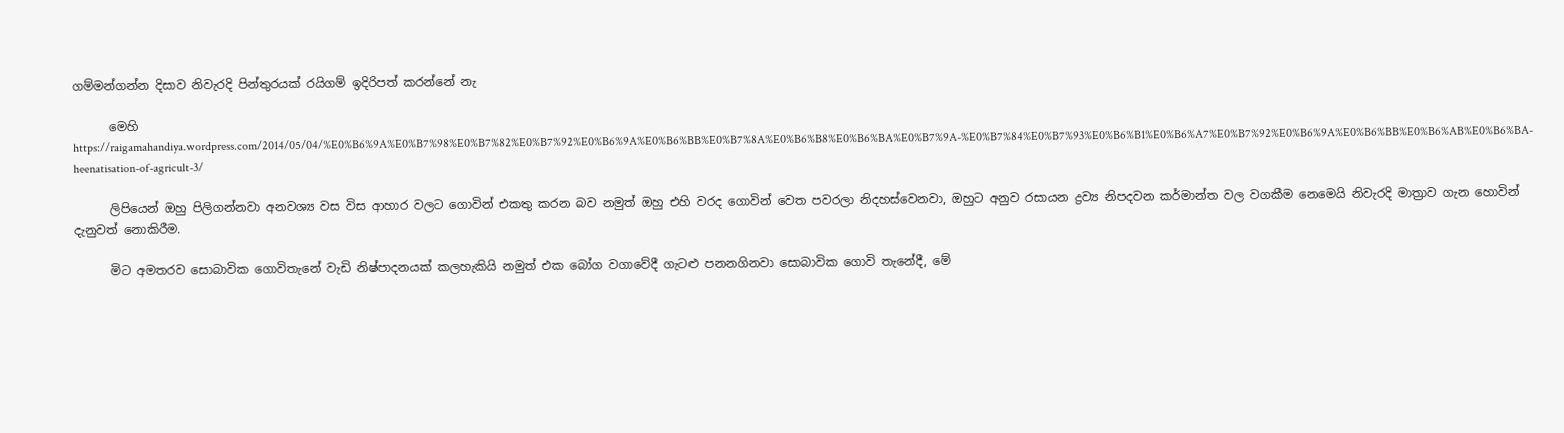ගම්මන්ගන්න දිසාව නිවැරදි පින්තුරයක් රයිගම් ඉදිරිපත් කරන්නේ නැ

      මෙහි https://raigamahandiya.wordpress.com/2014/05/04/%E0%B6%9A%E0%B7%98%E0%B7%82%E0%B7%92%E0%B6%9A%E0%B6%BB%E0%B7%8A%E0%B6%B8%E0%B6%BA%E0%B7%9A-%E0%B7%84%E0%B7%93%E0%B6%B1%E0%B6%A7%E0%B7%92%E0%B6%9A%E0%B6%BB%E0%B6%AB%E0%B6%BA-heenatisation-of-agricult-3/

      ලිපියෙන් ඔහු පිලිගන්නවා අනවශ්‍ය වස විස ආහාර වලට ගොවින් එකතු කරන බව නමුත් ඔහු එහි වරද ගොවින් වෙත පවරලා නිදහස්වෙනවා, ඔහුට අනුව රසායන ද්‍රව්‍ය නිපදවන කර්මාන්ත වල වගකීම නෙමෙයි නිවැරදි මාත්‍රාව ගැන හොවින් දැනුවත් නොකිරීම.

      මිට අමතරව සොබාවික ගොවිතැනේ වැඩි නිෂ්පාදනයක් කලහැකියි නමුත් එක බෝග වගාවේදී ගැටළු පනනගිනවා සොබාවික ගොවි තැනේදී, මේ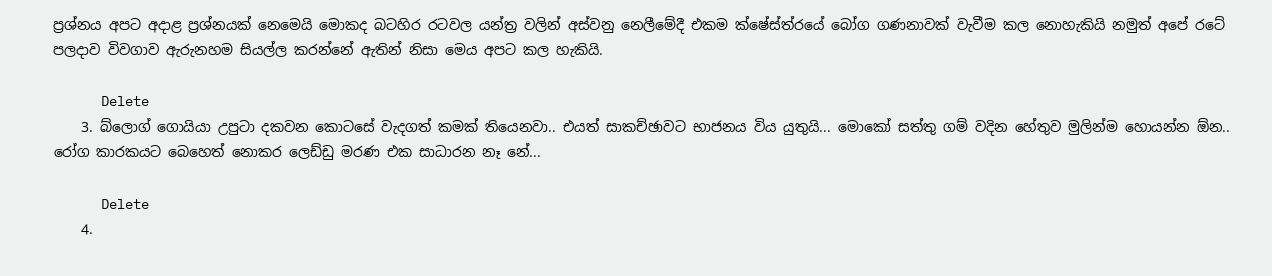ප්‍රශ්නය අපට අදාළ ප්‍රශ්නයක් නෙමෙයි මොකද බටහිර රටවල යන්ත්‍ර වලින් අස්වනු නෙලීමේදී එකම ක්ෂේස්ත්රයේ බෝග ගණනාවක් වැවීම කල නොහැකියි නමුත් අපේ රටේ පලදාව විවගාව ඇරුනහම සියල්ල කරන්නේ ඇතින් නිසා මෙය අපට කල හැකියි.

      Delete
    3. බ්ලොග් ගොයියා උපුටා දකවන කොටසේ වැදගත් කමක් තියෙනවා.. එයත් සාකච්ඡාවට භාජනය විය යුතුයි... මොකෝ සත්තු ගම් වදින හේතුව මුලින්ම හොයන්න ඕන.. රෝග කාරකයට බෙහෙත් නොකර ලෙඩ්ඩු මරණ එක සාධාරන නෑ නේ...

      Delete
    4.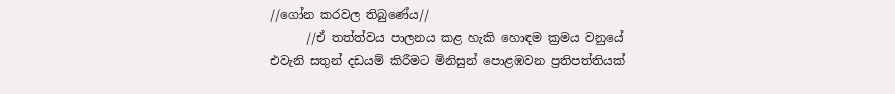//ගෝන කරවල තිබුණේය//
      //ඒ තත්ත්වය පාලනය කළ හැකි හොඳම ක්‍රමය වනුයේ එවැනි සතුන් දඩයම් කිරීමට මිනිසුන් පොළඹවන ප්‍රතිපත්තියක්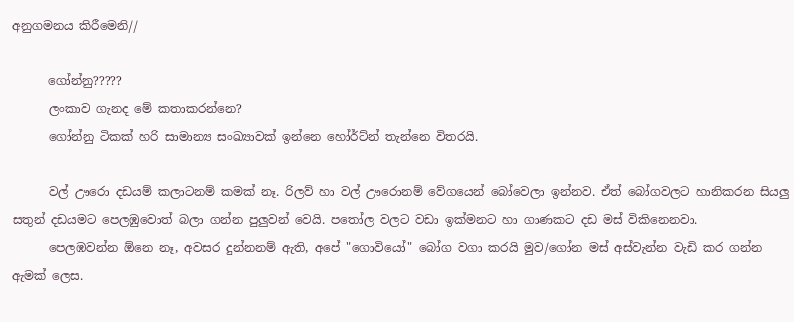අනුගමනය කිරීමෙනි//

      ගෝන්නු?????
      ලංකාව ගැනද මේ කතාකරන්නෙ?
      ගෝන්නු ටිකක් හරි සාමාන්‍ය සංඛ්‍යාවක් ඉන්නෙ හෝර්ට්න් තැන්නෙ විතරයි.

      වල් ඌරො දඩයම් කලාටනම් කමක් නෑ. රිලව් හා වල් ඌරොනම් වේගයෙන් බෝවෙලා ඉන්නව. ඒත් බෝගවලට හානිකරන සියලු සතුන් දඩයමට පෙලඹුවොත් බලා ගන්න පුලුවන් වෙයි. පතෝල වලට වඩා ඉක්මනට හා ගාණකට දඩ මස් විකිනෙනවා.
      පෙලඹවන්න ඕනෙ නෑ, අවසර දුන්නනම් ඇති, අපේ "ගොවියෝ" බෝග වගා කරයි මුව/ගෝන මස් අස්වැන්න වැඩි කර ගන්න ඇමක් ලෙස.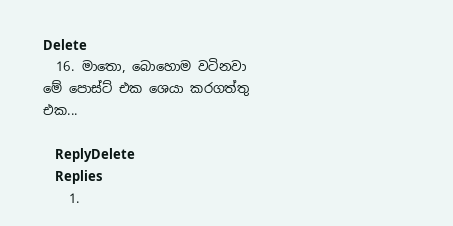Delete
  16. මාතො, බොහොම වටිනවා මේ පොස්ට් එක ශෙයා කරගත්තු එක...

    ReplyDelete
    Replies
    1.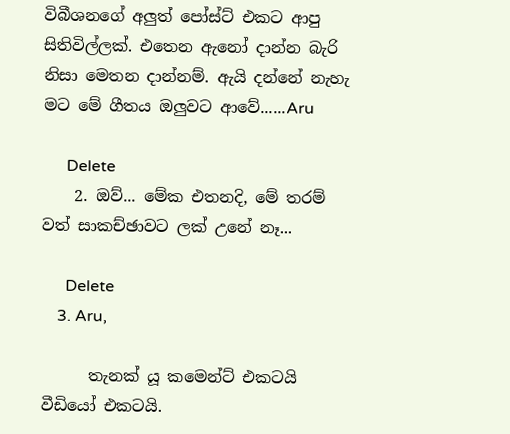විබීශනගේ අලුත් පෝස්ට් එකට ආපු සිතිවිල්ලක්. එතෙන ඇනෝ දාන්න බැරි නිසා මෙතන දාන්නම්. ඇයි දන්නේ නැහැ මට මේ ගීතය ඔලුවට ආවේ......Aru

      Delete
    2. ඔව්... මේක එතනදි, මේ තරම් වත් සාකච්ඡාවට ලක් උනේ නෑ...

      Delete
    3. Aru,

      තැනක් යූ කමෙන්ට් එකටයි වීඩියෝ එකටයි.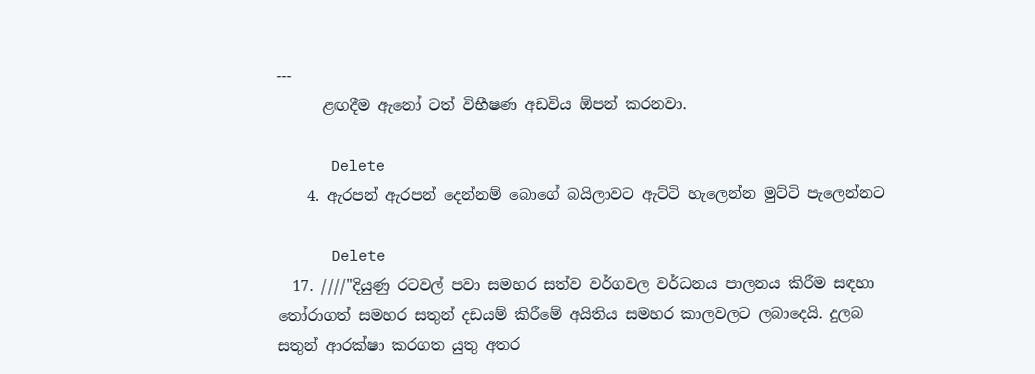---
      ළඟදීම ඇනෝ ටත් විභීෂණ අඩවිය ඕපන් කරනවා.

      Delete
    4. ඇරපන් ඇරපන් දෙන්නම් බොගේ බයිලාවට ඇට්ටි හැලෙන්න මුට්ටි පැලෙන්නට

      Delete
  17. ////"දියුණු රටවල් පවා සමහර සත්ව වර්ගවල වර්ධනය පාලනය කිරීම සඳහා තෝරාගත් සමහර සතුන් දඩයම් කිරීමේ අයිතිය සමහර කාලවලට ලබාදෙයි. දුලබ සතුන් ආරක්ෂා කරගත යුතු අතර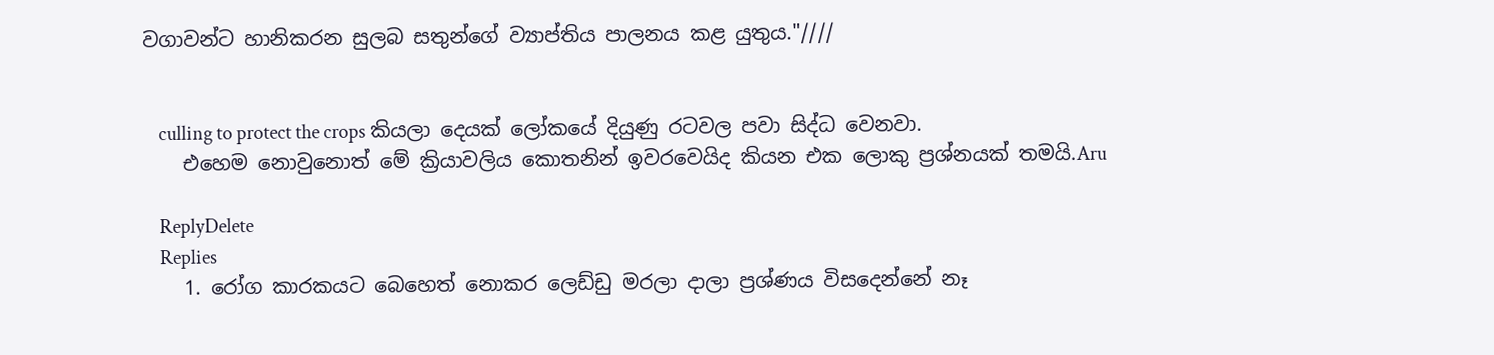වගාවන්ට හානිකරන සුලබ සතුන්ගේ ව්‍යාප්තිය පාලනය කළ යුතුය."////


    culling to protect the crops කියලා දෙයක් ලෝකයේ දියුණු රටවල පවා සිද්ධ වෙනවා.
    එහෙම නොවුනොත් මේ ක්‍රියාවලිය කොතනින් ඉවරවෙයිද කියන එක ලොකු ප්‍රශ්නයක් තමයි.Aru

    ReplyDelete
    Replies
    1. රෝග කාරකයට බෙහෙත් නොකර ලෙඩ්ඩු මරලා දාලා ප්‍රශ්ණය විසදෙන්නේ නෑ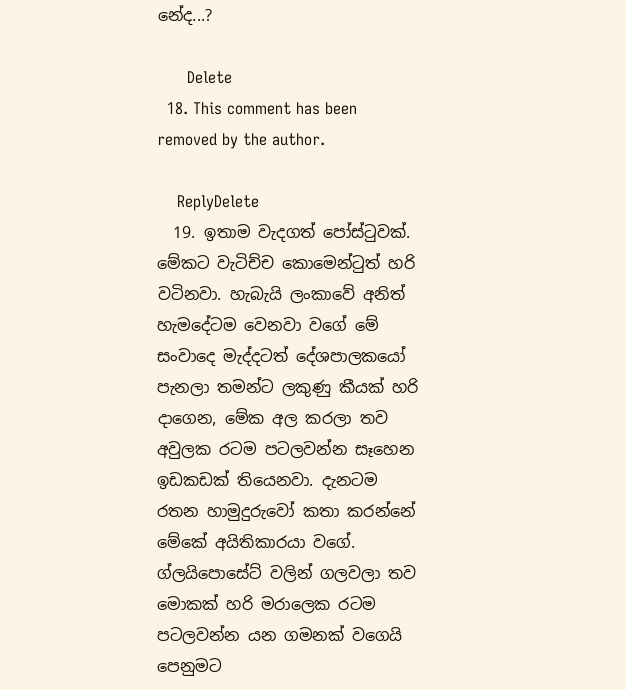නේද...?

      Delete
  18. This comment has been removed by the author.

    ReplyDelete
  19. ඉතාම වැදගත් පෝස්ටුවක්. මේකට වැටිච්ච කොමෙන්ටුත් හරි වටිනවා. හැබැයි ලංකාවේ අනිත් හැමදේටම වෙනවා වගේ මේ සංවාදෙ මැද්දටත් දේශපාලකයෝ පැනලා තමන්ට ලකුණු කීයක් හරි දාගෙන, මේක අල කරලා තව අවුලක රටම පටලවන්න සෑහෙන ඉඩකඩක් තියෙනවා. දැනටම රතන හාමුදුරුවෝ කතා කරන්නේ මේකේ අයිතිකාරයා වගේ. ග්ලයිපොසේට් වලින් ගලවලා තව මොකක් හරි මරාලෙක රටම පටලවන්න යන ගමනක් වගෙයි පෙනුමට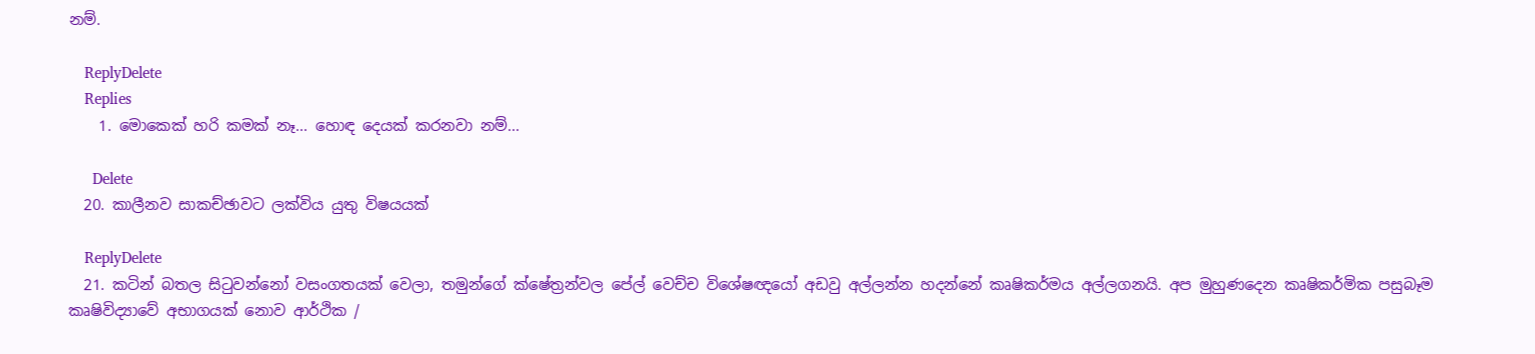නම්.

    ReplyDelete
    Replies
    1. මොකෙක් හරි කමක් නෑ... හොඳ දෙයක් කරනවා නම්...

      Delete
  20. කාලීනව සාකච්ඡාවට ලක්විය යුතු විෂයයක්

    ReplyDelete
  21. කටින් බතල සිටුවන්නෝ වසංගතයක් වෙලා, තමුන්ගේ ක්ෂේත්‍ර‍න්වල පේල් වෙච්ච විශේෂඥයෝ අඩවු අල්ලන්න හදන්නේ කෘෂිකර්මය අල්ලගනයි. අප මුහුණදෙන කෘෂිකර්මික පසුබෑම කෘෂිවිද්‍යාවේ අභාගයක් නොව ආර්ථික /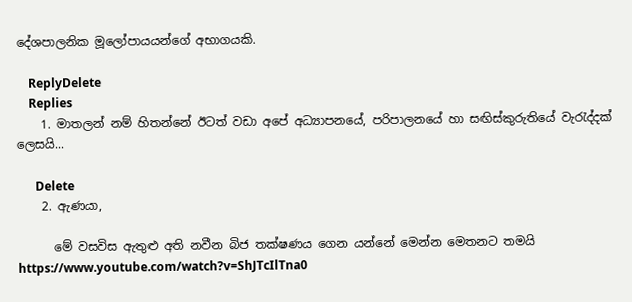දේශපාලනික මූලෝපායයන්ගේ අභාගයකි.

    ReplyDelete
    Replies
    1. මාතලන් නම් හිතන්නේ ඊටත් වඩා අපේ අධ්‍යාපනයේ, පරිපාලනයේ හා සඟිස්කුරුතියේ වැරැද්දක් ලෙසයි...

      Delete
    2. ඇණයා,

      මේ වසවිස ඇතුළු අති නවීන බිජ තක්ෂණය ගෙන යන්නේ මෙන්න මෙතනට තමයි https://www.youtube.com/watch?v=ShJTcIlTna0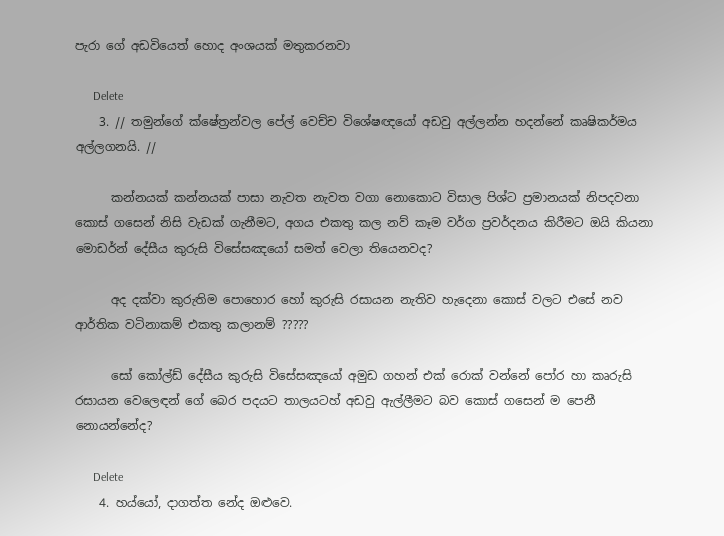පැරා ගේ අඩවියෙත් හොද අංශයක් මතුකරනවා

      Delete
    3. // තමුන්ගේ ක්ෂේත්‍ර‍න්වල පේල් වෙච්ච විශේෂඥයෝ අඩවු අල්ලන්න හදන්නේ කෘෂිකර්මය අල්ලගනයි. //

      කන්නයක් කන්නයක් පාසා නැවත නැවත වගා නොකොට විසාල පිශ්ට ප්‍රමානයක් නිපදවනා කොස් ගසෙන් නිසි වැඩක් ගැනීමට, අගය එකතු කල නව් කෑම වර්ග ප්‍රවර්දනය කිරීමට ඔයි කියනා මොඩර්න් දේසීය කුරුසි විසේසඤයෝ සමත් වෙලා තියෙනවද?

      අද දක්වා කුරුතිම පොහොර හෝ කුරුසි රසායන නැතිව හැදෙනා කොස් වලට එසේ නව ආර්තික වටිනාකම් එකතු කලානම් ?????

      සෝ කෝල්ඩ් දේසීය කුරුසි විසේසඤයෝ අමුඩ ගහන් එක් රොක් වන්නේ පෝර හා කෘරුසි රසායන වෙලෙඳන් ගේ බෙර පදයට තාලයටහ් අඩවු ඇල්ලීමට බව කොස් ගසෙන් ම පෙනී නොයන්නේද?

      Delete
    4. හය්යෝ, දාගත්ත නේද ඔළුවෙ.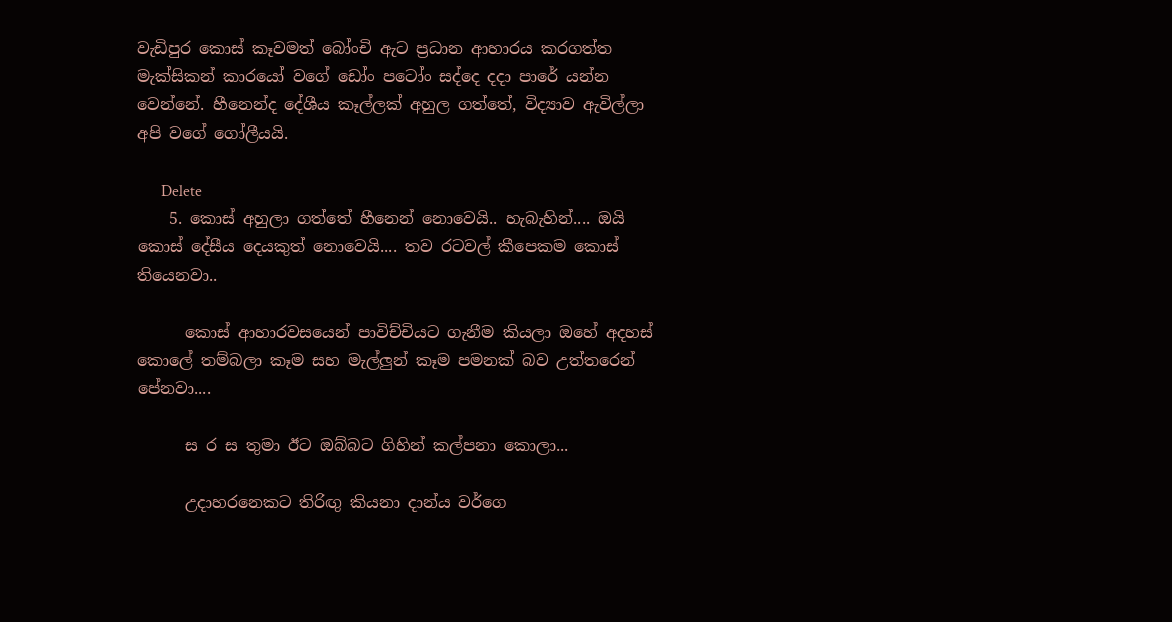වැඩිපුර කොස් කෑවමත් බෝංචි ඇට ප්‍ර‍ධාන ආහාරය කරගත්ත මැක්සිකන් කාරයෝ වගේ ඩෝං පටෝං සද්දෙ දදා පාරේ යන්න වෙන්නේ. හීනෙන්ද දේශීය කෑල්ලක් අහුල ගත්තේ, විද්‍යාව ඇවිල්ලා අපි වගේ ගෝලීයයි.

      Delete
    5. කොස් අහුලා ගත්තේ හීනෙන් නොවෙයි.. හැබැහින්.... ඔයි කොස් දේසීය දෙයකුත් නොවෙයි.... තව රටවල් කීපෙකම කොස් තියෙනවා..

      කොස් ආහාරවසයෙන් පාවිච්චියට ගැනීම කියලා ඔහේ අදහස් කොලේ තම්බලා කෑම සහ මැල්ලුන් කෑම පමනක් බව උත්තරෙන් පේනවා....

      ස ර ස තුමා ඊට ඔබ්බට ගිහින් කල්පනා කොලා...

      උදාහරනෙකට තිරිඟු කියනා දාන්ය වර්ගෙ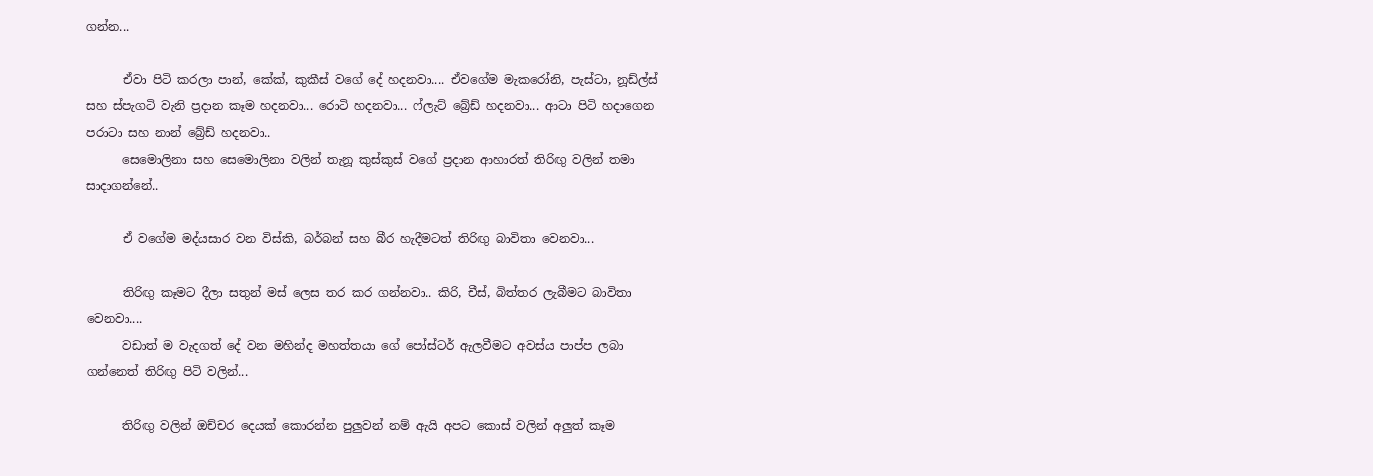ගන්න...

      ඒවා පිටි කරලා පාන්, කේක්, කුකීස් වගේ දේ හදනවා.... ඒවගේම මැකරෝනි, පැස්ටා, නූඩ්ල්ස් සහ ස්පැගටි වැනි ප්‍රදාන කෑම හදනවා... රොටි හදනවා... ෆ්ලැට් බ්‍රේඩ් හදනවා... ආටා පිටි හදාගෙන පරාටා සහ නාන් බ්‍රේඩ් හදනවා..
      සෙමොලිනා සහ සෙමොලිනා වලින් තැනූ කුස්කුස් වගේ ප්‍රදාන ආහාරත් තිරිඟු වලින් තමා සාදාගන්නේ..

      ඒ වගේම මද්යසාර වන විස්කි, බර්බන් සහ බීර හැදීමටත් තිරිඟු බාවිතා වෙනවා...

      තිරිඟු කෑමට දීලා සතුන් මස් ලෙස තර කර ගන්නවා.. කිරි, චීස්, බිත්තර ලැබීමට බාවිතා වෙනවා....
      වඩාත් ම වැදගත් දේ වන මහින්ද මහත්තයා ගේ පෝස්ටර් ඇලවීමට අවස්ය පාප්ප ලබා ගන්නෙත් තිරිඟු පිටි වලින්...

      තිරිඟු වලින් ඔච්චර දෙයක් කොරන්න පුලුවන් නම් ඇයි අපට කොස් වලින් අලුත් කෑම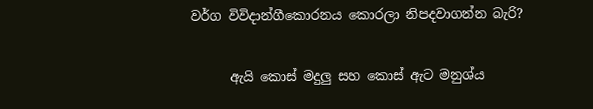වර්ග විවිදාන්ගීකොරනය කොරලා නිපදවාගන්න බැරි?

      ඇයි කොස් මදුලු සහ කොස් ඇට මනුශ්ය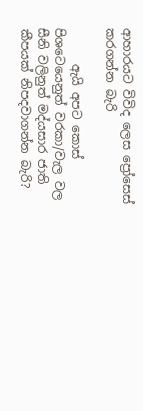ආහාරයට විවිද ලෙස ප්‍රෝසෙස් කරගන්න බැරි

      ඇයි අපට කොස් පිශටෙයෙනුත් වරකා/වැල වල සීනි වලිනුත් මද්යසාර ජාති කීපයක් නිපදවාගන්න බැරි?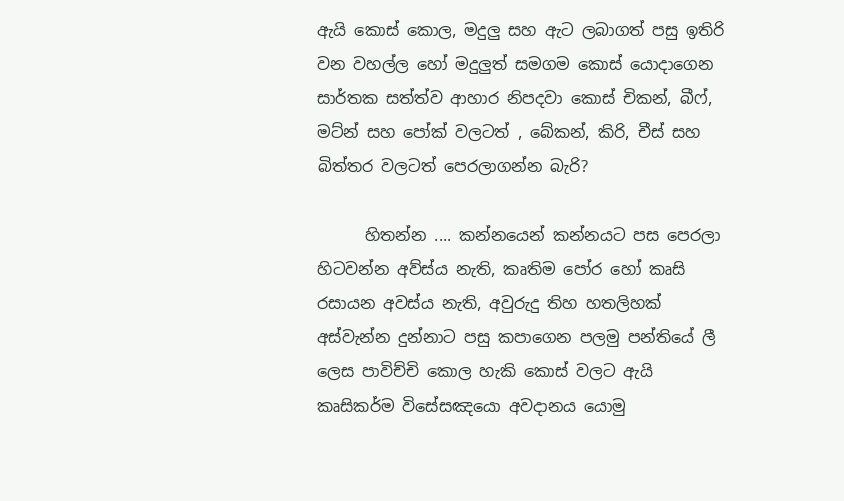ඇයි කොස් කොල, මදුලු සහ ඇට ලබාගත් පසු ඉතිරි වන වහල්ල හෝ මදුලුත් සමගම කොස් යොදාගෙන සාර්තක සත්ත්ව ආහාර නිපදවා කොස් චිකන්, බීෆ්, මට්න් සහ පෝක් වලටත් , බේකන්, කිරි, චීස් සහ බිත්තර වලටත් පෙරලාගන්න බැරි?

      හිතන්න .... කන්නයෙන් කන්නයට පස පෙරලා හිටවන්න අව්ස්ය නැති, කෘතිම පෝර හෝ කෘසි රසායන අවස්ය නැති, අවුරුදු තිහ හතලිහක් අස්වැන්න දුන්නාට පසු කපාගෙන පලමු පන්තියේ ලී ලෙස පාවිච්චි කොල හැකි කොස් වලට ඇයි කෘසිකර්ම විසේසඤයො අවදානය යොමු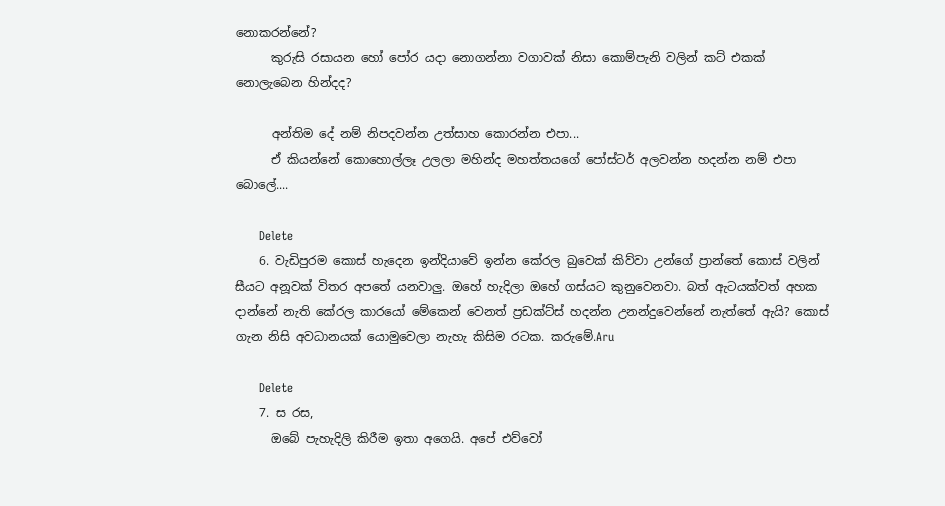නොකරන්නේ?
      කුරුසි රසායන හෝ පෝර යදා නොගන්නා වගාවක් නිසා කොම්පැනි වලින් කට් එකක් නොලැබෙන හින්දද?

      අන්තිම දේ නම් නිපදවන්න උත්සාහ කොරන්න එපා...
      ඒ කියන්නේ කොහොල්ලෑ උලලා මහින්ද මහත්තයගේ පෝස්ටර් අලවන්න හදන්න නම් එපා බොලේ....

      Delete
    6. වැඩිපුරම කොස් හැදෙන ඉන්දියාවේ ඉන්න කේරල බුවෙක් කිව්වා උන්ගේ ප්‍රාන්තේ කොස් වලින් සීයට අනූවක් විතර අපතේ යනවාලු. ඔහේ හැදිලා ඔහේ ගස්යට කුනුවෙනවා. බත් ඇටයක්වත් අහක දාන්නේ නැති කේරල කාරයෝ මේකෙන් වෙනත් ප්‍රඩක්ට්ස් හදන්න උනන්දුවෙන්නේ නැත්තේ ඇයි? කොස් ගැන නිසි අවධානයක් යොමුවෙලා නැහැ කිසිම රටක. කරුමේ.Aru

      Delete
    7. ස රස,
      ඔබේ පැහැදිලි කිරීම ඉතා අගෙයි. අපේ එව්වෝ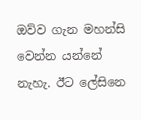ඔව්ව ගැන මහන්සි වෙන්න යන්නේ නැහැ. ඊට ලේසිනෙ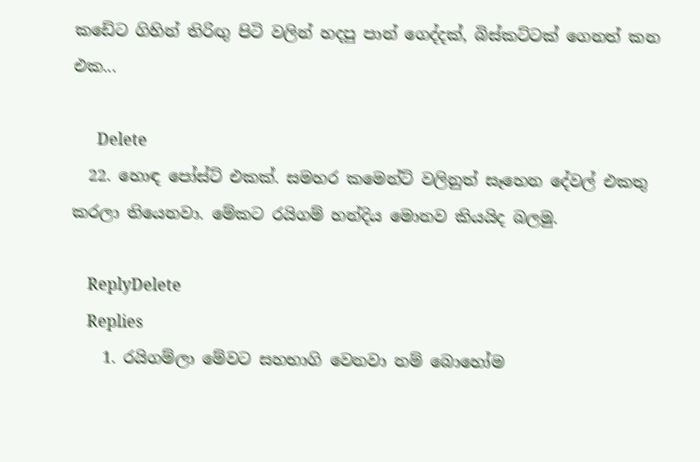කඩේට ගිහින් තිරිඟු පිටි වලින් හදපු පාන් ගෙද්දක්, බිස්කට්ටක් ගෙනත් කන එක...

      Delete
  22. හොඳ පෝස්ට් එකක්. සමහර කමෙන්ට් වලිනුත් සෑහෙන දේවල් එකතු කරලා තියෙනවා. මේකට රයිගම් හන්දිය මොනව කියයිද බලමු.

    ReplyDelete
    Replies
    1. රයිගම්ලා මේවට සහභාගි වෙනවා නම් බොහෝම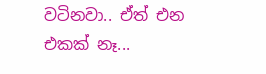වටිනවා.. ඒත් එන එකක් නෑ...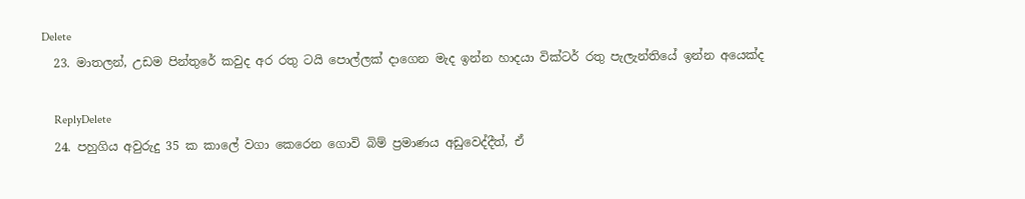Delete
  23. මාතලන්, උඩම පින්තුරේ කවුද අර රතු ටයි පොල්ලක් දාගෙන මැද ඉන්න හාදයා වික්ටර් රතු පැලැන්තියේ ඉන්න අයෙක්ද

    ReplyDelete
  24. පහුගිය අවුරුදු 35 ක කාලේ වගා කෙරෙන ගොවි බිම් ප්‍රමාණය අඩුවෙද්දීත්, ඒ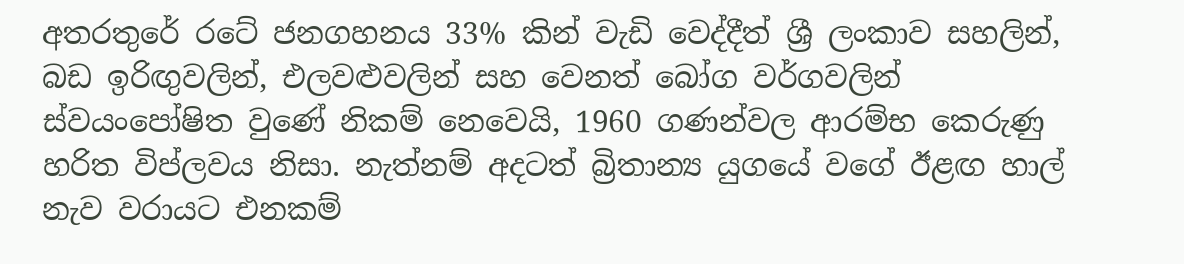අතරතුරේ රටේ ජනගහනය 33% කින් වැඩි වෙද්දීත් ශ්‍රී ලංකාව සහලින්, බඩ ඉරිඟුවලින්, එලවළුවලින් සහ වෙනත් බෝග වර්ගවලින් ස්වයංපෝෂිත වුණේ නිකම් නෙවෙයි, 1960 ගණන්වල ආරම්භ කෙරුණු හරිත විප්ලවය නිසා. නැත්නම් අදටත් බ්‍රිතාන්‍ය යුගයේ වගේ ඊළඟ හාල් නැව වරායට එනකම්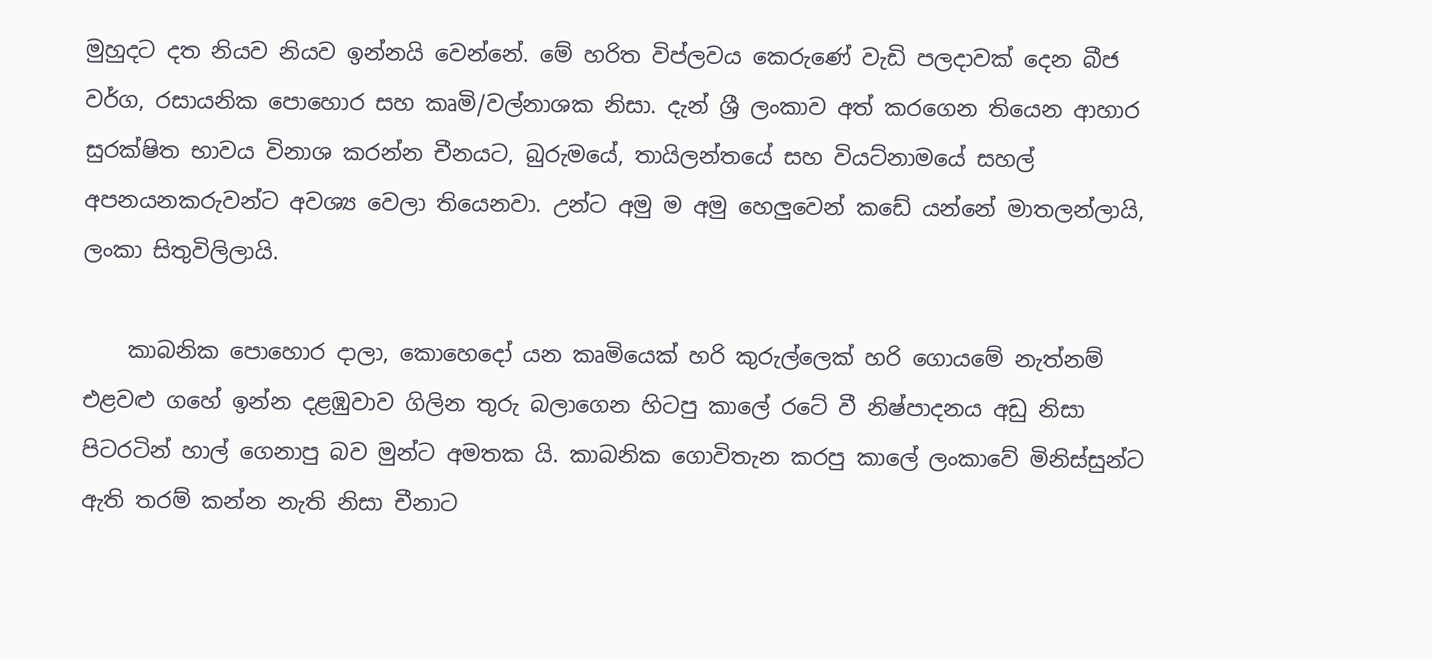මුහුදට දත නියව නියව ඉන්නයි වෙන්නේ. මේ හරිත විප්ලවය කෙරුණේ වැඩි පලදාවක් දෙන බීජ වර්ග, රසායනික පොහොර සහ කෘමි/වල්නාශක නිසා. දැන් ශ්‍රී ලංකාව අත් කරගෙන තියෙන ආහාර සුරක්ෂිත භාවය විනාශ කරන්න චීනයට, බුරුමයේ, තායිලන්තයේ සහ වියට්නාමයේ සහල් අපනයනකරුවන්ට අවශ්‍ය වෙලා තියෙනවා. උන්ට අමු ම අමු හෙලුවෙන් කඩේ යන්නේ මාතලන්ලායි, ලංකා සිතුවිලිලායි.

    කාබනික පොහොර දාලා, කොහෙදෝ යන කෘමියෙක් හරි කුරුල්ලෙක් හරි ගොයමේ නැත්නම් එළවළු ගහේ ඉන්න දළඹුවාව ගිලින තුරු බලාගෙන හිටපු කාලේ රටේ වී නිෂ්පාදනය අඩු නිසා පිටරටින් හාල් ගෙනාපු බව මුන්ට අමතක යි. කාබනික ගොවිතැන කරපු කාලේ ලංකාවේ මිනිස්සුන්ට ඇති තරම් කන්න නැති නිසා චීනාට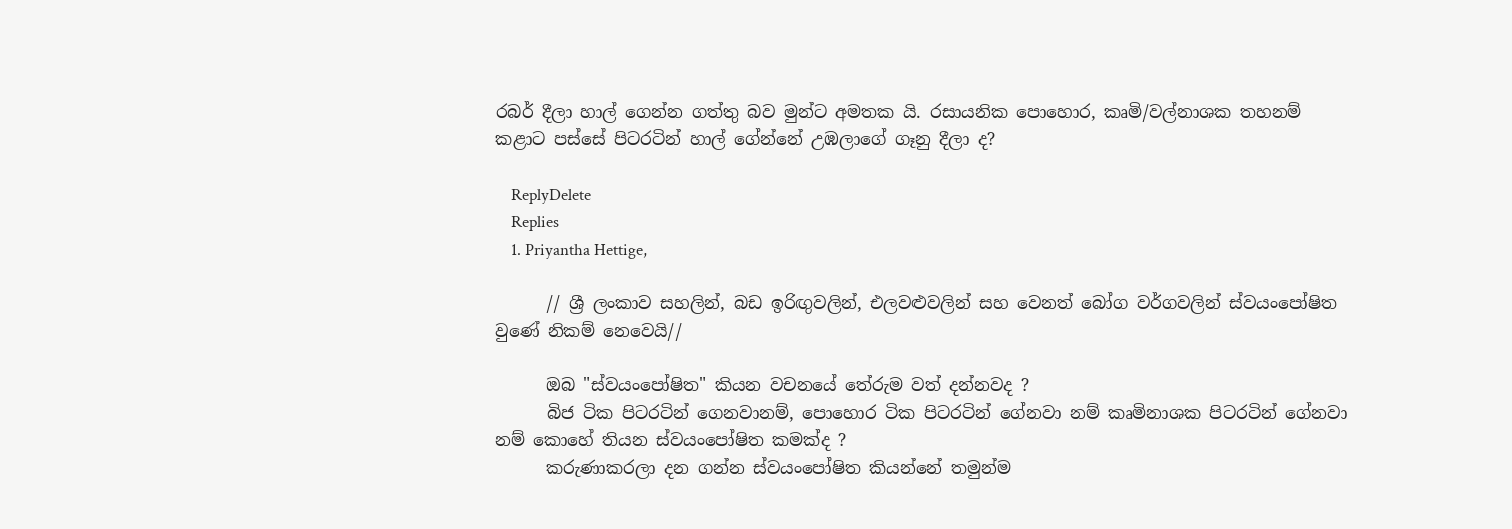රබර් දීලා හාල් ගෙන්න ගත්තු බව මුන්ට අමතක යි. රසායනික පොහොර, කෘමි/වල්නාශක තහනම් කළාට පස්සේ පිටරටින් හාල් ගේන්නේ උඹලාගේ ගෑනු දීලා ද?

    ReplyDelete
    Replies
    1. Priyantha Hettige,

      // ශ්‍රී ලංකාව සහලින්, බඩ ඉරිඟුවලින්, එලවළුවලින් සහ වෙනත් බෝග වර්ගවලින් ස්වයංපෝෂිත වුණේ නිකම් නෙවෙයි//

      ඔබ "ස්වයංපෝෂිත" කියන වචනයේ තේරුම වත් දන්නවද ?
      බිජ ටික පිටරටින් ගෙනවානම්, පොහොර ටික පිටරටින් ගේනවා නම් කෘමිනාශක පිටරටින් ගේනවා නම් කොහේ තියන ස්වයංපෝෂිත කමක්ද ?
      කරුණාකරලා දන ගන්න ස්වයංපෝෂිත කියන්නේ තමුන්ම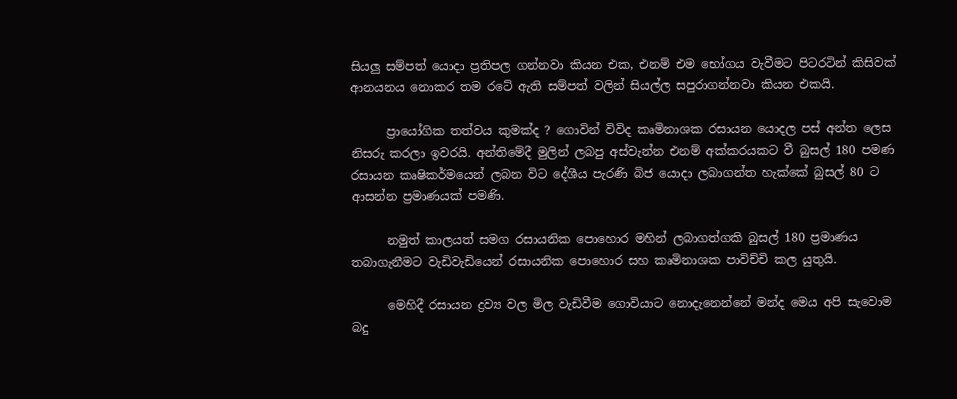සියලු සම්පත් යොදා ප්‍රතිපල ගන්නවා කියන එක, එනම් එම භෝගය වැවීමට පිටරටින් කිසිවක් ආනයනය නොකර තම රටේ ඇති සම්පත් වලින් සියල්ල සපුරාගන්නවා කියන එකයි.

      ප්‍රායෝගික තත්වය කුමක්ද ? ගොවින් විවිද කෘමිනාශක රසායන යොදල පස් අන්ත ලෙස නිසරු කරලා ඉවරයි. අන්තිමේදී මුලින් ලබපු අස්වැන්න එනම් අක්කරයකට වී බුසල් 180 පමණ රසායන කෘෂිකර්මයෙන් ලබන විට දේශීය පැරණි බිජ යොදා ලබාගන්ත හැක්කේ බුසල් 80 ට ආසන්න ප්‍රමාණයක් පමණි.

      නමුත් කාලයත් සමග රසායනික පොහොර මහින් ලබාගත්ගකි බුසල් 180 ප්‍රමාණය තබාගැනීමට වැඩිවැඩියෙන් රසායනික පොහොර සහ කෘමිනාශක පාවිච්චි කල යුතුයි.

      මෙහිදී රසායන ද්‍රව්‍ය වල මිල වැඩිවීම ගොවියාට නොදැනෙන්නේ මන්ද මෙය අපි සැවොම බදු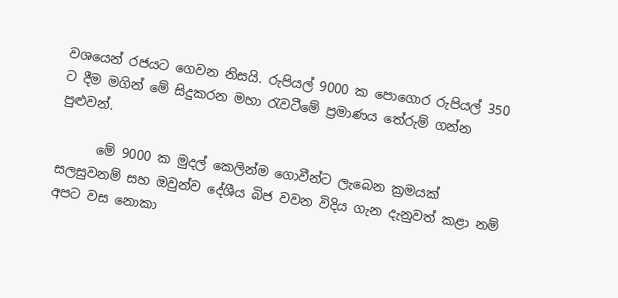වශයෙන් රජයට ගෙවන නිසයි. රුපියල් 9000 ක පොගොර රුපියල් 350 ට දීම මගින් මේ සිදුකරන මහා රැවටීමේ ප්‍රමාණය තේරුම් ගන්න පුළුවන්.

      මේ 9000 ක මුදල් කෙලින්ම ගොවීන්ට ලැබෙන ක්‍රමයක් සලසුවනම් සහ ඔවුන්ව දේශීය බිජ වවන විදිය ගැන දැනුවත් කළා නම් අපට වස නොකා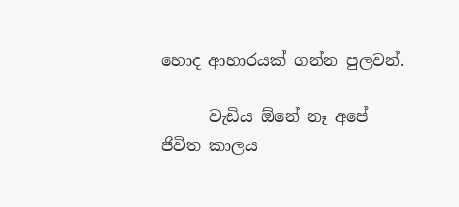හොද ආහාරයක් ගන්න පුලවන්.

      වැඩිය ඕනේ නෑ අපේ ජිවිත කාලය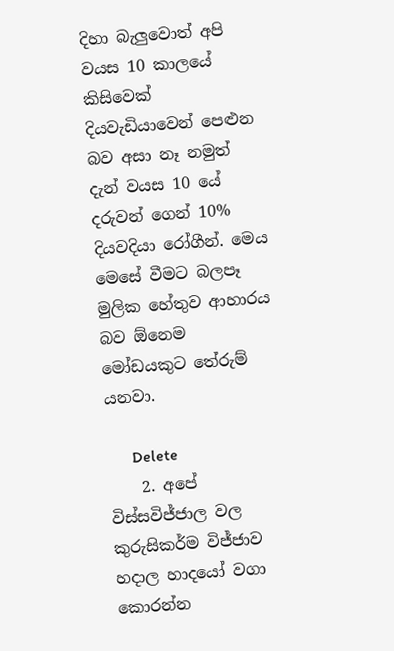දිහා බැලුවොත් අපි වයස 10 කාලයේ කිසිවෙක් දියවැඩියාවෙන් පෙළුන බව අසා නෑ නමුත් දැන් වයස 10 යේ දරුවන් ගෙන් 10% දියවදියා රෝගීන්. මෙය මෙසේ වීමට බලපෑ මුලික හේතුව ආහාරය බව ඕනෙම මෝඩයකුට තේරුම් යනවා.

      Delete
    2. අපේ විස්සවිජ්ජාල වල කුරුසිකර්ම විජ්ජාව හදාල හාදයෝ වගා කොරන්න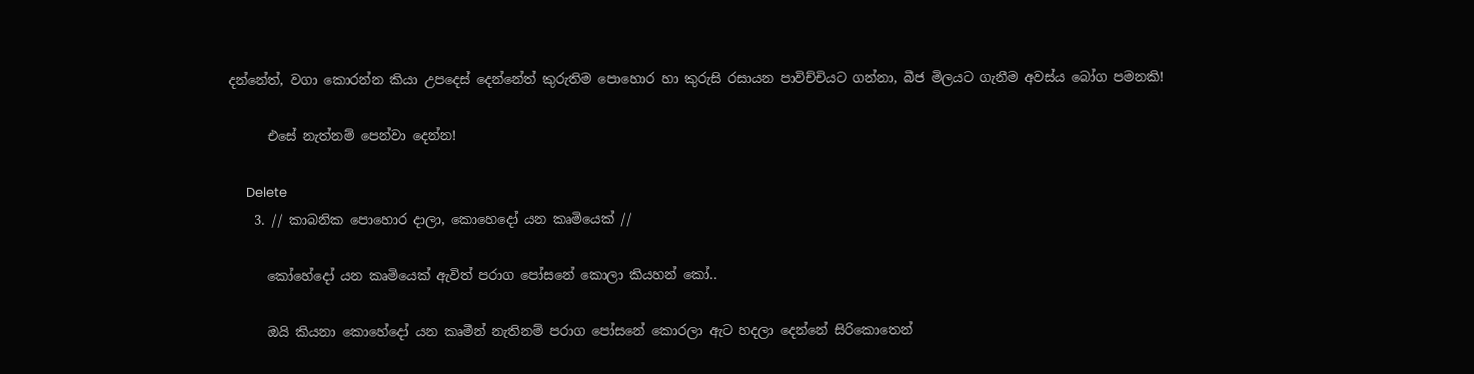දන්නේත්, වගා කොරන්න කියා උපදෙස් දෙන්නේත් කුරුතිම පොහොර හා කුරුසි රසායන පාවිච්චියට ගන්නා, බීජ මිලයට ගැනීම අවස්ය බෝග පමනකි!

      එසේ නැත්නම් පෙන්වා දෙන්න!

      Delete
    3. // කාබනික පොහොර දාලා, කොහෙදෝ යන කෘමියෙක් //

      කෝහේදෝ යන කෘමියෙක් ඇවිත් පරාග පෝසනේ කොලා කියහන් කෝ..

      ඔයි කියනා කොහේදෝ යන කෘමීන් නැතිනම් පරාග පෝසනේ කොරලා ඇට හදලා දෙන්නේ සිරිකොතෙන්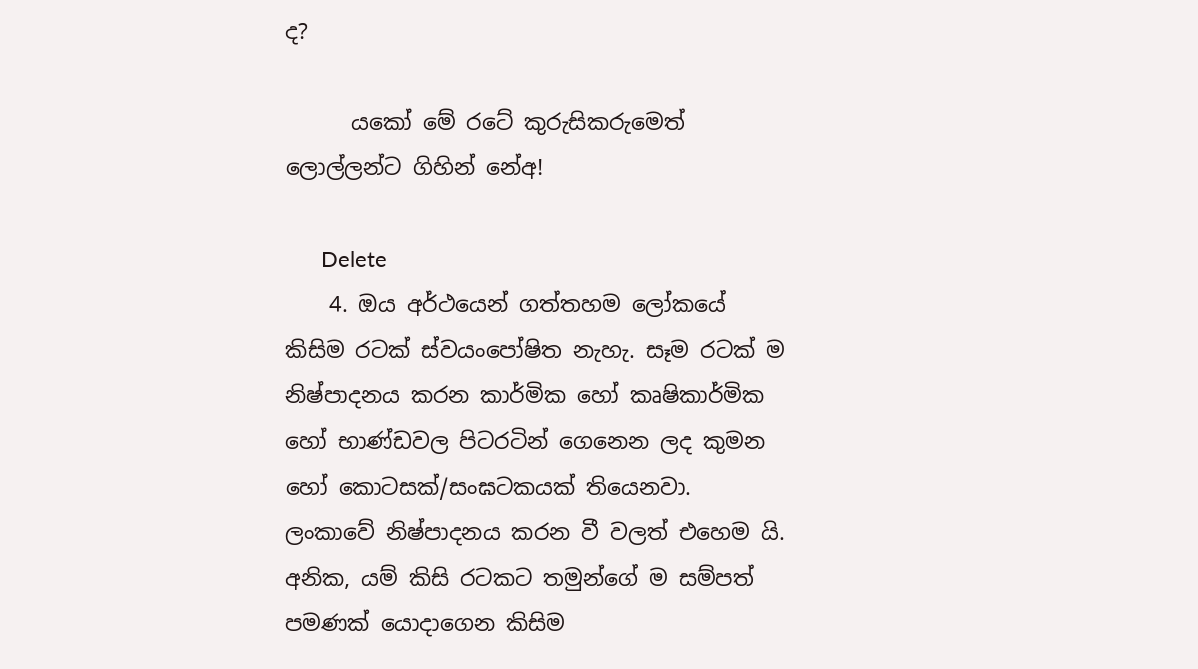ද?

      යකෝ මේ රටේ කුරුසිකරුමෙත් ලොල්ලන්ට ගිහින් නේඅ!

      Delete
    4. ඔය අර්ථයෙන් ගත්තහම ලෝකයේ කිසිම රටක් ස්වයංපෝෂිත නැහැ. සෑම රටක් ම නිෂ්පාදනය කරන කාර්මික හෝ කෘෂිකාර්මික හෝ භාණ්ඩවල පිටරටින් ගෙනෙන ලද කුමන හෝ කොටසක්/සංඝටකයක් තියෙනවා. ලංකාවේ නිෂ්පාදනය කරන වී වලත් එහෙම යි. අනික, යම් කිසි රටකට තමුන්ගේ ම සම්පත් පමණක් යොදාගෙන කිසිම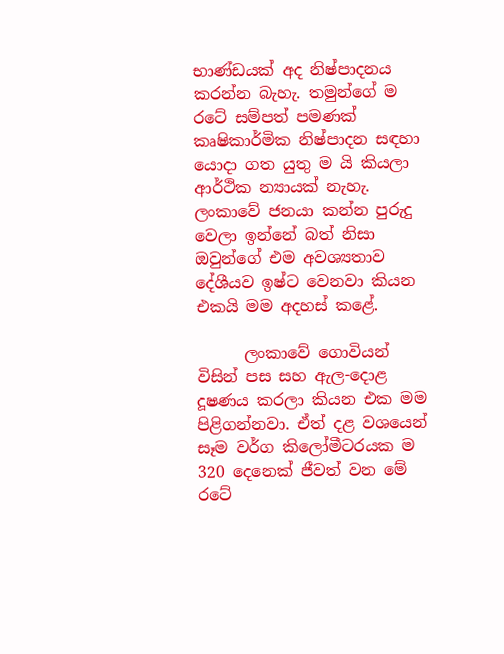භාණ්ඩයක් අද නිෂ්පාදනය කරන්න බැහැ. තමුන්ගේ ම රටේ සම්පත් පමණක් කෘෂිකාර්මික නිෂ්පාදන සඳහා යොදා ගත යුතු ම යි කියලා ආර්ථික න්‍යායක් නැහැ. ලංකාවේ ජනයා කන්න පුරුදු වෙලා ඉන්නේ බත් නිසා ඔවුන්ගේ එම අවශ්‍යතාව දේශීයව ඉෂ්ට වෙනවා කියන එකයි මම අදහස් කළේ.

      ලංකාවේ ගොවියන් විසින් පස සහ ඇල-දොළ දූෂණය කරලා කියන එක මම පිළිගන්නවා. ඒත් දළ වශයෙන් සෑම වර්ග කිලෝමීටරයක ම 320 දෙනෙක් ජීවත් වන මේ රටේ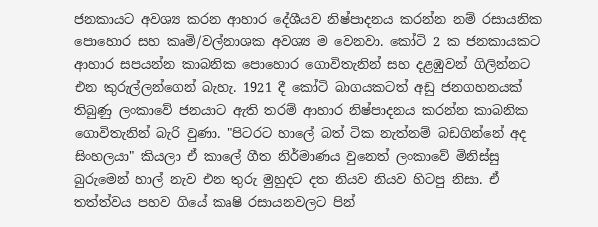ජනකායට අවශ්‍ය කරන ආහාර දේශීයව නිෂ්පාදනය කරන්න නම් රසායනික පොහොර සහ කෘමි/වල්නාශක අවශ්‍ය ම වෙනවා. කෝටි 2 ක ජනකායකට ආහාර සපයන්න කාබනික පොහොර ගොවිතැනින් සහ දළඹුවන් ගිලින්නට එන කුරුල්ලන්ගෙන් බැහැ. 1921 දී කෝටි බාගයකටත් අඩු ජනගහනයක් තිබුණු ලංකාවේ ජනයාට ඇති තරම් ආහාර නිෂ්පාදනය කරන්න කාබනික ගොවිතැනින් බැරි වුණා. "පිටරට හාලේ බත් ටික නැත්නම් බඩගින්නේ අද සිංහලයා" කියලා ඒ කාලේ ගීත නිර්මාණය වුනෙත් ලංකාවේ මිනිස්සු බුරුමෙන් හාල් නැව එන තුරු මුහුදට දත නියව නියව හිටපු නිසා. ඒ තත්ත්වය පහව ගියේ කෘෂි රසායනවලට පින්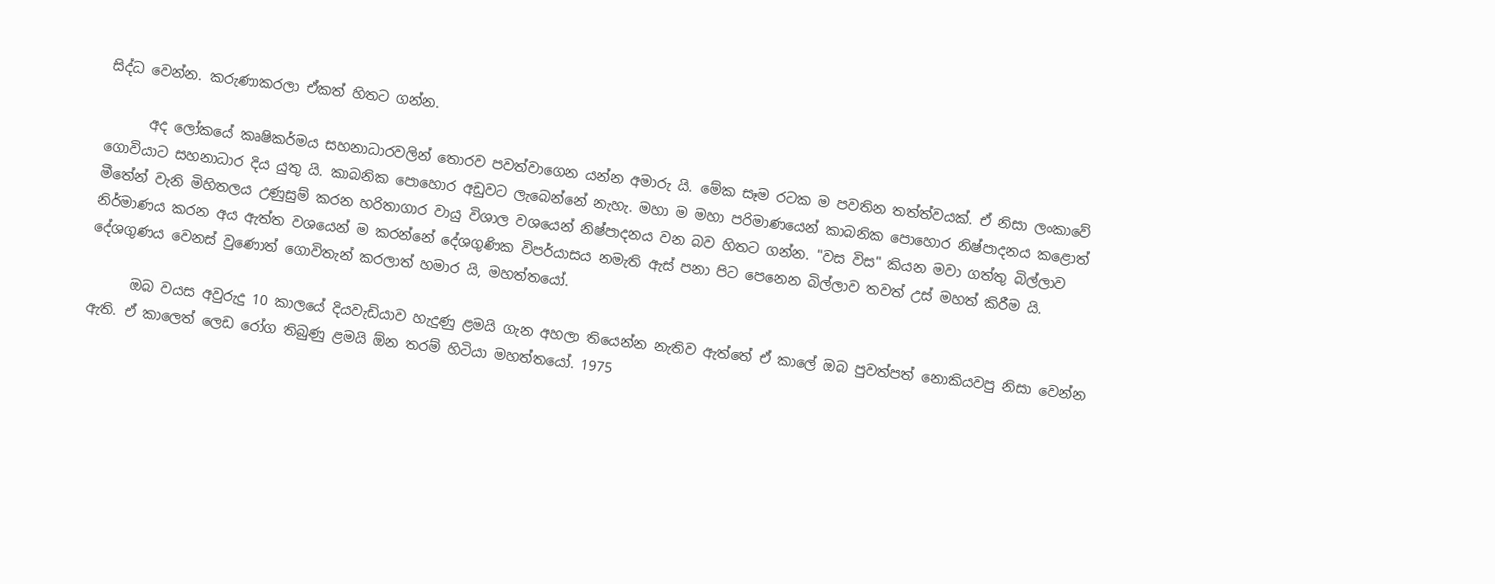සිද්ධ වෙන්න. කරුණාකරලා ඒකත් හිතට ගන්න.

      අද ලෝකයේ කෘෂිකර්මය සහනාධාරවලින් තොරව පවත්වාගෙන යන්න අමාරු යි. මේක සෑම රටක ම පවතින තත්ත්වයක්. ඒ නිසා ලංකාවේ ගොවියාට සහනාධාර දිය යුතු යි. කාබනික පොහොර අඩුවට ලැබෙන්නේ නැහැ. මහා ම මහා පරිමාණයෙන් කාබනික පොහොර නිෂ්පාදනය කළොත් මීතේන් වැනි මිහිතලය උණුසුම් කරන හරිතාගාර වායු විශාල වශයෙන් නිෂ්පාදනය වන බව හිතට ගන්න. "වස විස" කියන මවා ගත්තු බිල්ලාව නිර්මාණය කරන අය ඇත්ත වශයෙන් ම කරන්නේ දේශගුණික විපර්යාසය නමැති ඇස් පනා පිට පෙනෙන බිල්ලාව තවත් උස් මහත් කිරීම යි. දේශගුණය වෙනස් වුණොත් ගොවිතැන් කරලාත් හමාර යි, මහත්තයෝ.

      ඔබ වයස අවුරුදු 10 කාලයේ දියවැඩියාව හැදුණු ළමයි ගැන අහලා තියෙන්න නැතිව ඇත්තේ ඒ කාලේ ඔබ පුවත්පත් නොකියවපු නිසා වෙන්න ඇති. ඒ කාලෙත් ලෙඩ රෝග තිබුණු ළමයි ඕන තරම් හිටියා මහත්තයෝ. 1975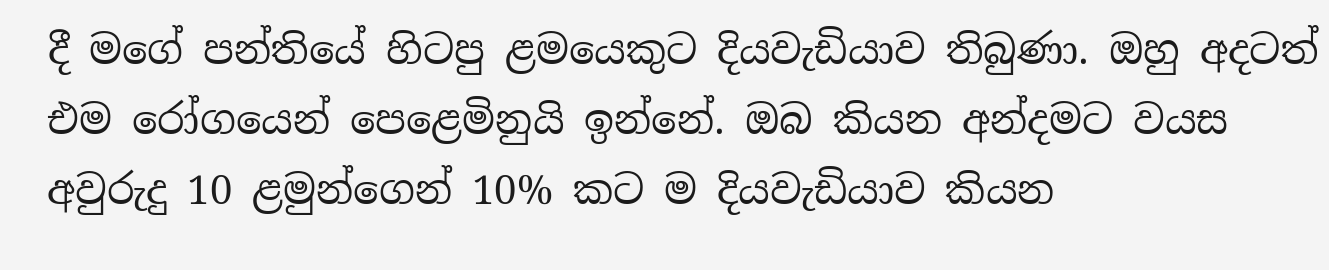දී මගේ පන්තියේ හිටපු ළමයෙකුට දියවැඩියාව තිබුණා. ඔහු අදටත් එම රෝගයෙන් පෙළෙමිනුයි ඉන්නේ. ඔබ කියන අන්දමට වයස අවුරුදු 10 ළමුන්ගෙන් 10% කට ම දියවැඩියාව කියන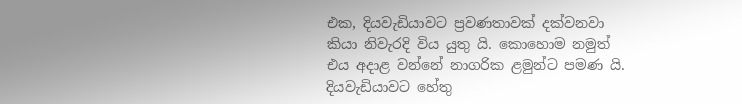එක, දියවැඩියාවට ප්‍රවණතාවක් දක්වනවා කියා නිවැරදි විය යුතු යි. කොහොම නමුත් එය අදාළ වන්නේ නාගරික ළමුන්ට පමණ යි. දියවැඩියාවට හේතු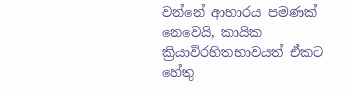වන්නේ ආහාරය පමණක් නෙවෙයි, කායික ක්‍රියාවිරහිතභාවයත් ඒකට හේතු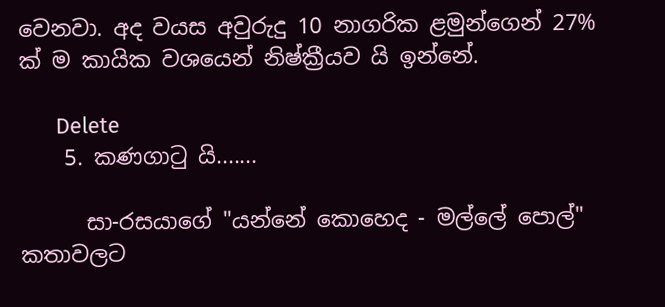වෙනවා. අද වයස අවුරුදු 10 නාගරික ළමුන්ගෙන් 27% ක් ම කායික වශයෙන් නිෂ්ක්‍රීයව යි ඉන්නේ.

      Delete
    5. කණගාටු යි.......

      සා-රසයාගේ "යන්නේ කොහෙද - මල්ලේ පොල්" කතාවලට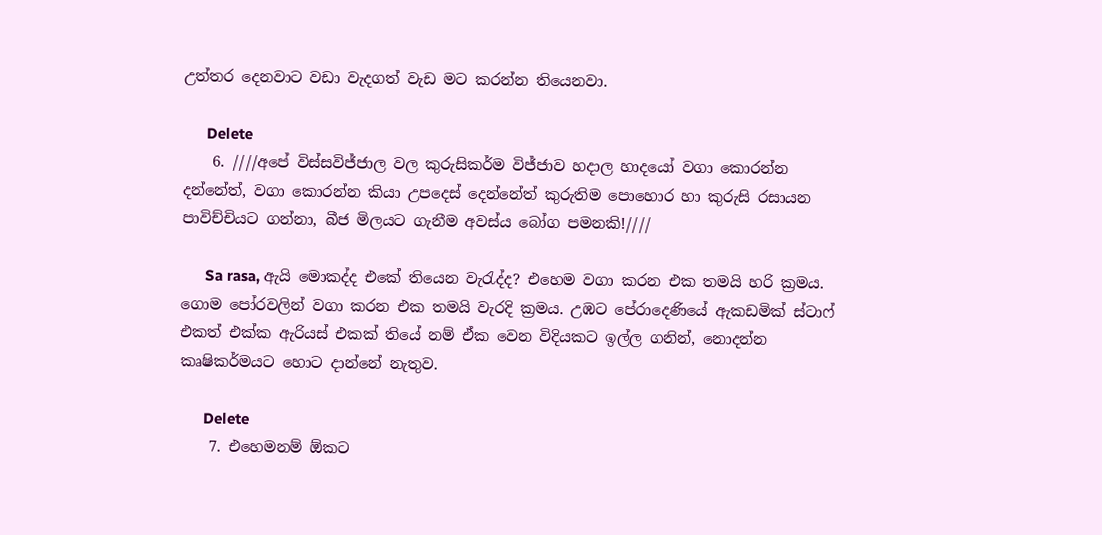උත්තර දෙනවාට වඩා වැදගත් වැඩ මට කරන්න තියෙනවා.

      Delete
    6. ////අපේ විස්සවිජ්ජාල වල කුරුසිකර්ම විජ්ජාව හදාල හාදයෝ වගා කොරන්න දන්නේත්, වගා කොරන්න කියා උපදෙස් දෙන්නේත් කුරුතිම පොහොර හා කුරුසි රසායන පාවිච්චියට ගන්නා, බීජ මිලයට ගැනීම අවස්ය බෝග පමනකි!////

      Sa rasa, ඇයි මොකද්ද එකේ තියෙන වැරැද්ද? එහෙම වගා කරන එක තමයි හරි ක්‍රමය. ගොම පෝරවලින් වගා කරන එක තමයි වැරදි ක්‍රමය. උඹට පේරාදෙණියේ ඇකඩමික් ස්ටාෆ් එකත් එක්ක ඇරියස් එකක් තියේ නම් ඒක වෙන විදියකට ඉල්ල ගනින්, නොදන්න කෘෂිකර්මයට හොට දාන්නේ නැතුව.

      Delete
    7. එහෙමනම් ඕකට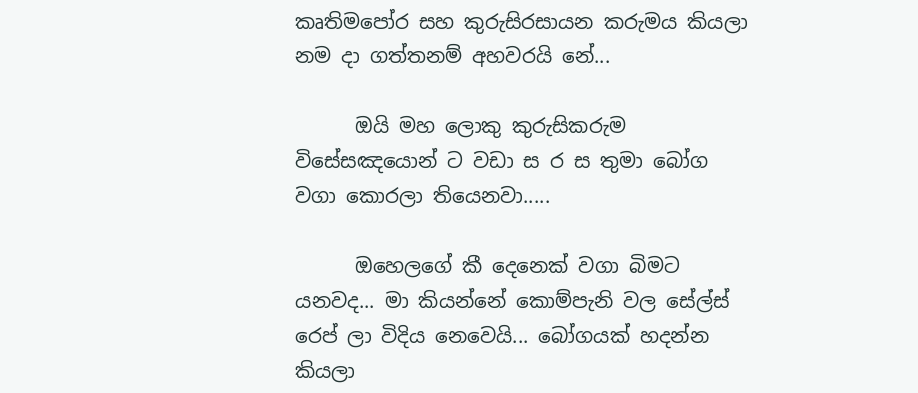කෘතිමපෝර සහ කුරුසිරසායන කරුමය කියලා නම දා ගත්තනම් අහවරයි නේ...

      ඔයි මහ ලොකු කුරුසිකරුම විසේසඤයොන් ට වඩා ස ර ස තුමා බෝග වගා කොරලා තියෙනවා.....

      ඔහෙලගේ කී දෙනෙක් වගා බිමට යනවද... මා කියන්නේ කොම්පැනි වල සේල්ස් රෙප් ලා විදිය නෙවෙයි... බෝගයක් හදන්න කියලා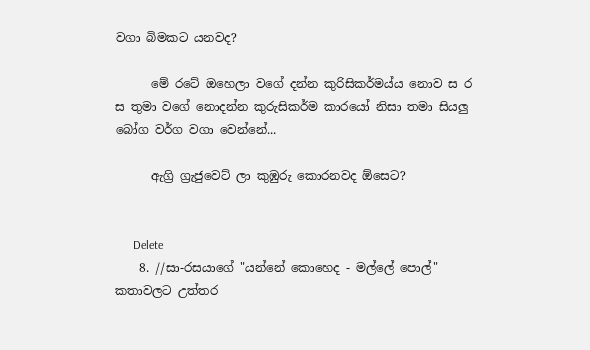වගා බිමකට යනවද?

      මේ රටේ ඔහෙලා වගේ දන්න කුරිසිකර්මය්ය නොව ස ර ස තුමා වගේ නොදන්න කුරුසිකර්ම කාරයෝ නිසා තමා සියලු බෝග වර්ග වගා වෙන්නේ...

      ඇග්‍රි ග්‍රැජුවෙට් ලා කුඹුරු කොරනවද ඕසෙට?


      Delete
    8. //සා-රසයාගේ "යන්නේ කොහෙද - මල්ලේ පොල්" කතාවලට උත්තර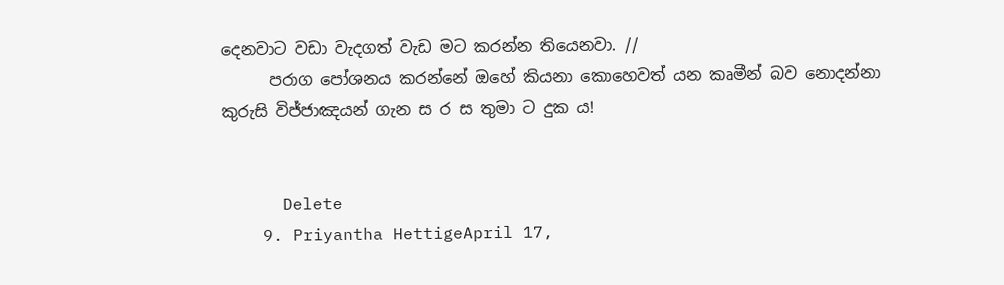දෙනවාට වඩා වැදගත් වැඩ මට කරන්න තියෙනවා. //
      පරාග පෝශනය කරන්නේ ඔහේ කියනා කොහෙවත් යන කෘමීන් බව නොදන්නා කුරුසි විජ්ජාඤයන් ගැන ස ර ස තුමා ට දුක ය!


      Delete
    9. Priyantha HettigeApril 17,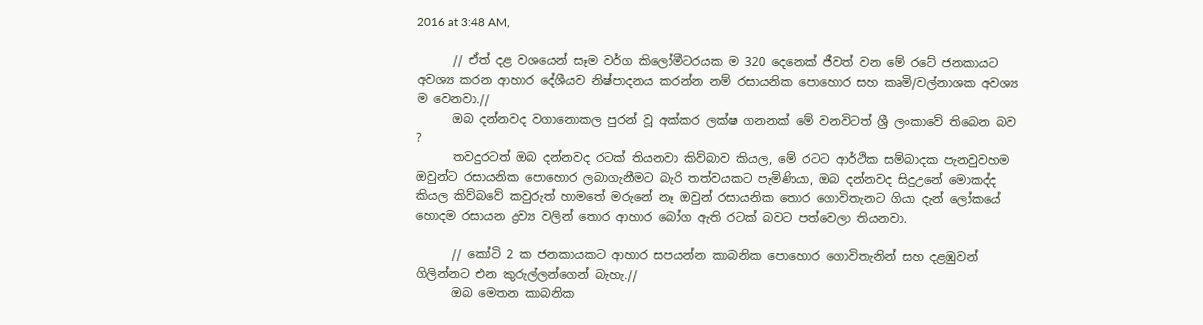2016 at 3:48 AM,

      // ඒත් දළ වශයෙන් සෑම වර්ග කිලෝමීටරයක ම 320 දෙනෙක් ජීවත් වන මේ රටේ ජනකායට අවශ්‍ය කරන ආහාර දේශීයව නිෂ්පාදනය කරන්න නම් රසායනික පොහොර සහ කෘමි/වල්නාශක අවශ්‍ය ම වෙනවා.//
      ඔබ දන්නවද වගානොකල පුරන් වූ අක්කර ලක්ෂ ගනනක් මේ වනවිටත් ශ්‍රී ලංකාවේ තිබෙන බව ?
      තවදුරටත් ඔබ දන්නවද රටක් තියනවා කිව්බාව කියල, මේ රටට ආර්ථික සම්බාදක පැනවුවහම ඔවුන්ට රසායනික පොහොර ලබාගැනීමට බැරි තත්වයකට පැමිණියා, ඔබ දන්නවද සිදුඋනේ මොකද්ද කියල කිව්බවේ කවුරුත් හාමතේ මරුනේ නෑ ඔවුන් රසායනික තොර ගොවිතැනට ගියා දැන් ලෝකයේ හොදම රසායන ද්‍රව්‍ය වලින් තොර ආහාර බෝග ඇති රටක් බවට පත්වෙලා තියනවා.

      // කෝටි 2 ක ජනකායකට ආහාර සපයන්න කාබනික පොහොර ගොවිතැනින් සහ දළඹුවන් ගිලින්නට එන කුරුල්ලන්ගෙන් බැහැ.//
      ඔබ මෙතන කාබනික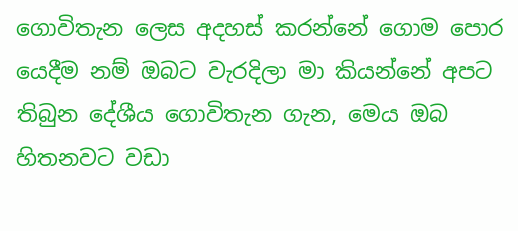ගොවිතැන ලෙස අදහස් කරන්නේ ගොම පොර යෙදීම නම් ඔබට වැරදිලා මා කියන්නේ අපට තිබුන දේශීය ගොවිතැන ගැන, මෙය ඔබ හිතනවට වඩා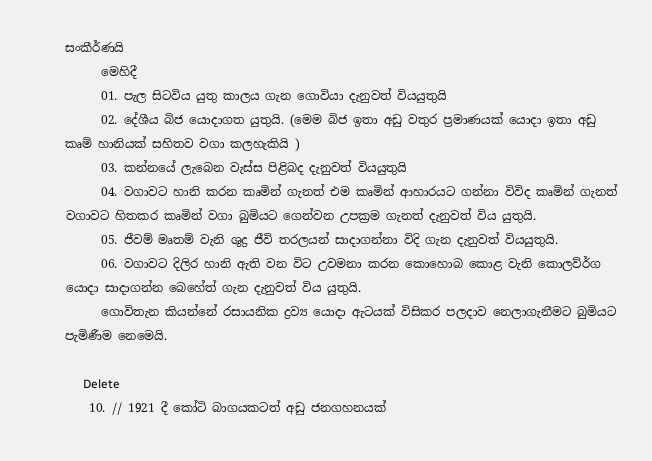සංකීර්ණයි
      මෙහිදී
      01. පැල සිටවිය යුතු කාලය ගැන ගොවියා දැනුවත් වියයුතුයි
      02. දේශීය බිජ යොදාගත යුතුයි. (මෙම බිජ ඉතා අඩු වතුර ප්‍රමාණයක් යොදා ඉතා අඩු කෘමි හානියක් සහිතව වගා කලහැකියි )
      03. කන්නයේ ලැබෙන වැස්ස පිළිබද දැනුවත් වියයුතුයි
      04. වගාවට හානි කරන කෘමින් ගැනත් එම කෘමින් ආහාරයට ගන්නා විවිද කෘමින් ගැනත් වගාවට හිතකර කෘමින් වගා බුමියට ගෙන්වන උපක්‍රම ගැනත් දැනුවත් විය යුතුයි.
      05. ජීවම් මෘතම් වැනි ශුද්‍ර ජීවි තරලයන් සාදාගන්නා විදි ගැන දැනුවත් වියයුතුයි.
      06. වගාවට දිලිර හානි ඇති වන විට උවමනා කරන කොහොබ කොළ වැනි කොලව්ර්ග යොදා සාදාගන්න බෙහේත් ගැන දැනුවත් විය යුතුයි.
      ගොවිතැන කියන්නේ රසායනික ද්‍රව්‍ය යොදා ඇටයක් විසිකර පලදාව නෙලාගැනීමට බුමියට පැමිණීම නෙමෙයි.

      Delete
    10. // 1921 දී කෝටි බාගයකටත් අඩු ජනගහනයක්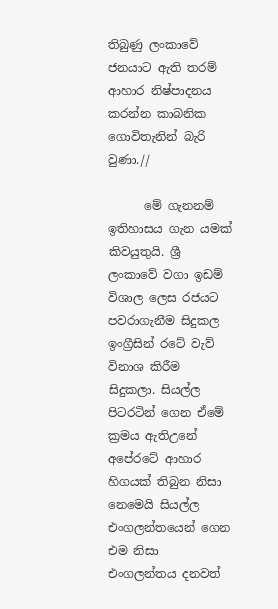තිබුණු ලංකාවේ ජනයාට ඇති තරම් ආහාර නිෂ්පාදනය කරන්න කාබනික ගොවිතැනින් බැරි වුණා.//

      මේ ගැනනම් ඉතිහාසය ගැන යමක් කිවයුතුයි. ශ්‍රී ලංකාවේ වගා ඉඩම් විශාල ලෙස රජයට පවරාගැනීම සිදුකල ඉංග්‍රීසින් රටේ වැව් විනාශ කිරීම සිදුකලා. සියල්ල පිටරටින් ගෙන ඒමේ ක්‍රමය ඇතිඋනේ අපේරටේ ආහාර හිගයක් තිබුන නිසා නෙමෙයි සියල්ල එංගලන්තයෙන් ගෙන එම නිසා එංගලන්තය දනවත්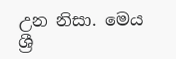උන නිසා. මෙය ශ්‍රී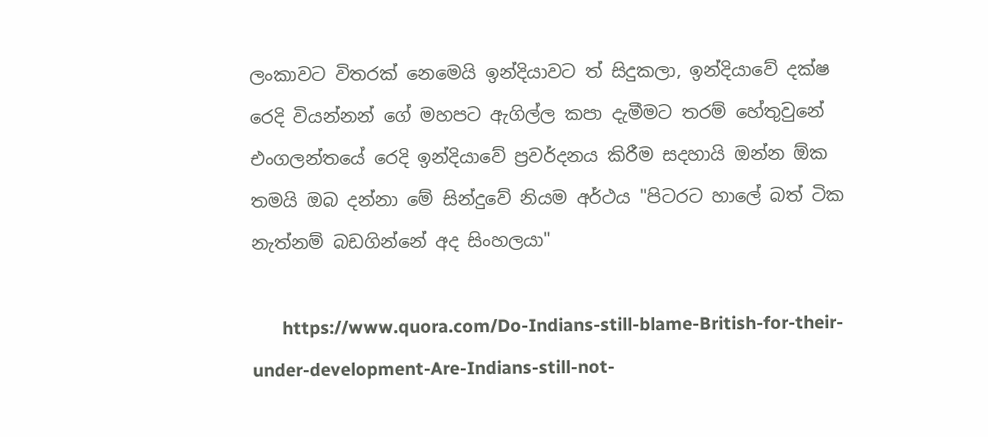ලංකාවට විතරක් නෙමෙයි ඉන්දියාවට ත් සිදුකලා, ඉන්දියාවේ දක්ෂ රෙදි වියන්නන් ගේ මහපට ඇගිල්ල කපා දැමීමට තරම් හේතුවුනේ එංගලන්තයේ රෙදි ඉන්දියාවේ ප්‍රවර්දනය කිරීම සදහායි ඔන්න ඕක තමයි ඔබ දන්නා මේ සින්දුවේ නියම අර්ථය "පිටරට හාලේ බත් ටික නැත්නම් බඩගින්නේ අද සිංහලයා"

      https://www.quora.com/Do-Indians-still-blame-British-for-their-under-development-Are-Indians-still-not-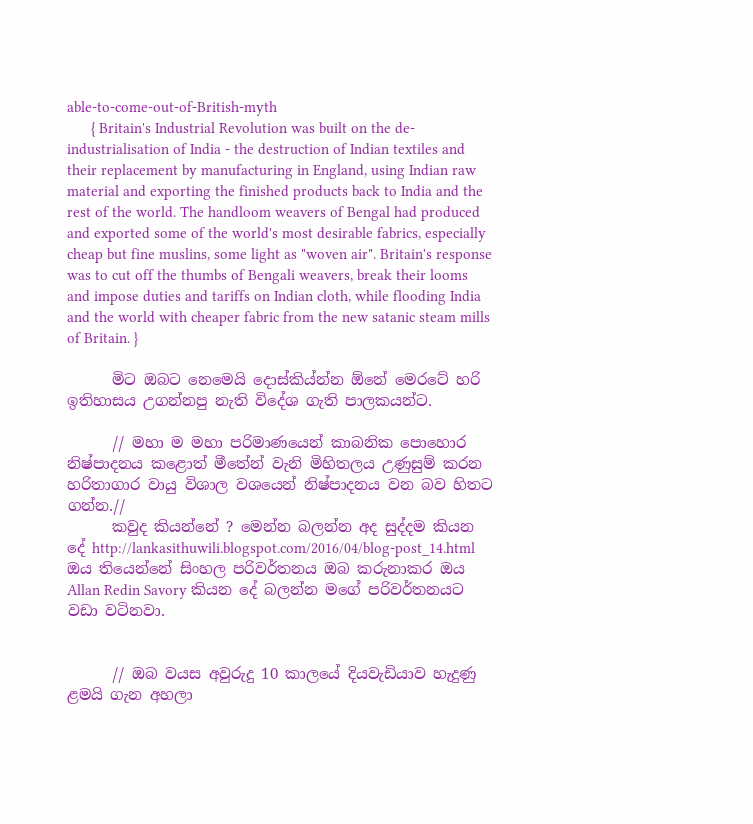able-to-come-out-of-British-myth
      { Britain's Industrial Revolution was built on the de-industrialisation of India - the destruction of Indian textiles and their replacement by manufacturing in England, using Indian raw material and exporting the finished products back to India and the rest of the world. The handloom weavers of Bengal had produced and exported some of the world's most desirable fabrics, especially cheap but fine muslins, some light as "woven air". Britain's response was to cut off the thumbs of Bengali weavers, break their looms and impose duties and tariffs on Indian cloth, while flooding India and the world with cheaper fabric from the new satanic steam mills of Britain. }

      මිට ඔබට නෙමෙයි දොස්කිය්න්න ඕනේ මෙරටේ හරි ඉතිහාසය උගන්නපු නැති විදේශ ගැති පාලකයන්ට.

      // මහා ම මහා පරිමාණයෙන් කාබනික පොහොර නිෂ්පාදනය කළොත් මීතේන් වැනි මිහිතලය උණුසුම් කරන හරිතාගාර වායු විශාල වශයෙන් නිෂ්පාදනය වන බව හිතට ගන්න.//
      කවුද කියන්නේ ? මෙන්න බලන්න අද සුද්දම කියන දේ http://lankasithuwili.blogspot.com/2016/04/blog-post_14.html ඔය තියෙන්නේ සිංහල පරිවර්තනය ඔබ කරුනාකර ඔය Allan Redin Savory කියන දේ බලන්න මගේ පරිවර්තනයට වඩා වටිනවා.


      // ඔබ වයස අවුරුදු 10 කාලයේ දියවැඩියාව හැදුණු ළමයි ගැන අහලා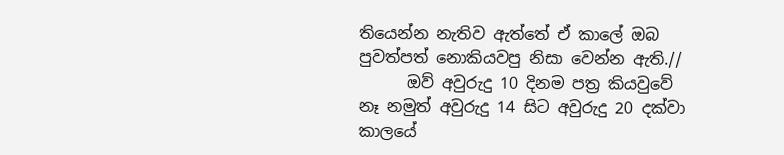තියෙන්න නැතිව ඇත්තේ ඒ කාලේ ඔබ පුවත්පත් නොකියවපු නිසා වෙන්න ඇති.//
      ඔව් අවුරුදු 10 දිනම පත්‍ර කියවුවේ නෑ නමුත් අවුරුදු 14 සිට අවුරුදු 20 දක්වා කාලයේ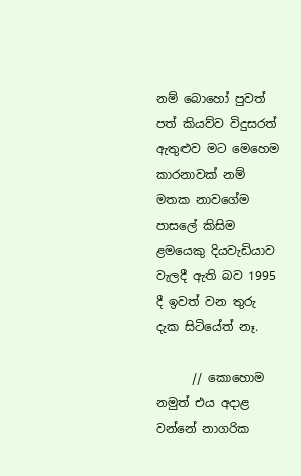නම් බොහෝ පුවත් පත් කියව්ව විදුසරත් ඇතුළුව මට මෙහෙම කාරනාවක් නම් මතක නාවගේම පාසලේ කිසිම ළමයෙකු දියවැඩියාව වැලදී ඇති බව 1995 දී ඉවත් වන තුරු දැක සිටියේත් නෑ.

      // කොහොම නමුත් එය අදාළ වන්නේ නාගරික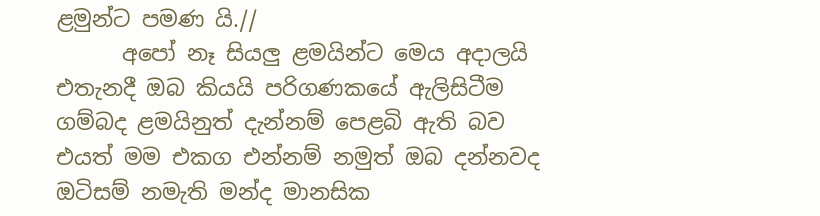ළමුන්ට පමණ යි.//
      අපෝ නෑ සියලු ළමයින්ට මෙය අදාලයි එතැනදී ඔබ කියයි පරිගණකයේ ඇලිසිටීම ගම්බද ළමයිනුත් දැන්නම් පෙළබි ඇති බව එයත් මම එකග එන්නම් නමුත් ඔබ දන්නවද ඔටිසම් නමැති මන්ද මානසික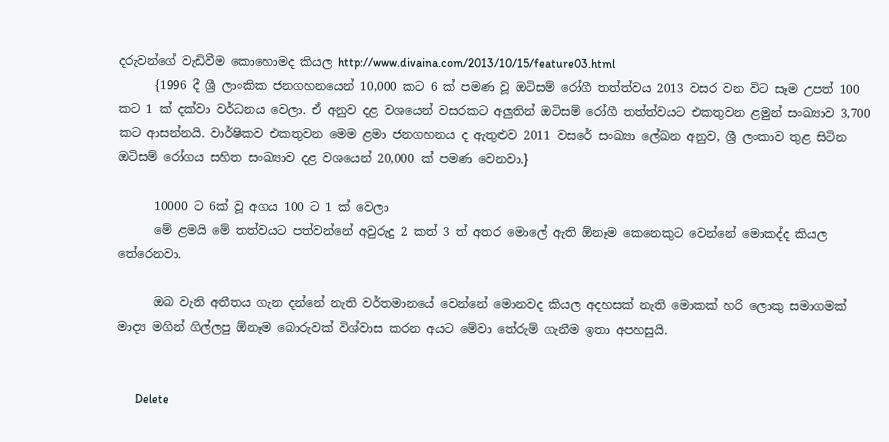දරුවන්ගේ වැඩිවීම කොහොමද කියල http://www.divaina.com/2013/10/15/feature03.html
      {1996 දී ශ්‍රී ලාංකික ජනගහනයෙන් 10,000 කට 6 ක්‌ පමණ වූ ඔටිසම් රෝගී තත්ත්වය 2013 වසර වන විට සෑම උපත් 100 කට 1 ක්‌ දක්‌වා වර්ධනය වෙලා. ඒ අනුව දළ වශයෙන් වසරකට අලුතින් ඔටිසම් රෝගී තත්ත්වයට එකතුවන ළමුන් සංඛ්‍යාව 3,700 කට ආසන්නයි. වාර්ෂිකව එකතුවන මෙම ළමා ජනගහනය ද ඇතුළුව 2011 වසරේ සංඛ්‍යා ලේඛන අනුව, ශ්‍රී ලංකාව තුළ සිටින ඔටිසම් රෝගය සහිත සංඛ්‍යාව දළ වශයෙන් 20,000 ක්‌ පමණ වෙනවා.}

      10000 ට 6ක් වූ අගය 100 ට 1 ක් වෙලා
      මේ ළමයි මේ තත්වයට පත්වන්නේ අවුරුදු 2 කත් 3 ත් අතර මොලේ ඇති ඕනෑම කෙනෙකුට වෙන්නේ මොකද්ද කියල තේරෙනවා.

      ඔබ වැනි අතීතය ගැන දන්නේ නැති වර්තමානයේ වෙන්නේ මොනවද කියල අදහසක් නැති මොකක් හරි ලොකු සමාගමක් මාද්‍ය මගින් ගිල්ලපු ඕනෑම බොරුවක් විශ්වාස කරන අයට මේවා තේරුම් ගැනීම ඉතා අපහසුයි.


      Delete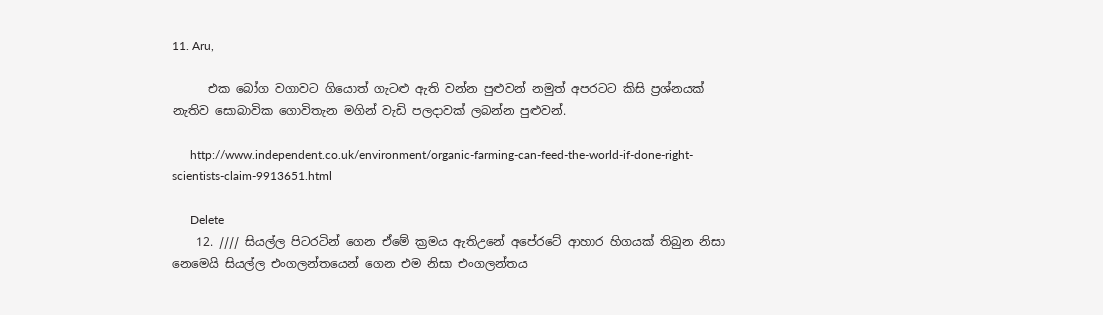11. Aru,

      එක බෝග වගාවට ගියොත් ගැටළු ඇති වන්න පුළුවන් නමුත් අපරටට කිසි ප්‍රශ්නයක් නැතිව සොබාවික ගොවිතැන මගින් වැඩි පලදාවක් ලබන්න පුළුවන්.

      http://www.independent.co.uk/environment/organic-farming-can-feed-the-world-if-done-right-scientists-claim-9913651.html

      Delete
    12. //// සියල්ල පිටරටින් ගෙන ඒමේ ක්‍රමය ඇතිඋනේ අපේරටේ ආහාර හිගයක් තිබුන නිසා නෙමෙයි සියල්ල එංගලන්තයෙන් ගෙන එම නිසා එංගලන්තය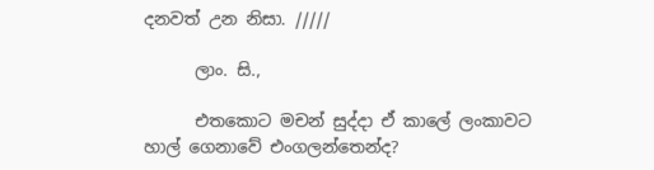දනවත් උන නිසා. /////

      ලාං. සි.,

      එතකොට මචන් සුද්දා ඒ කාලේ ලංකාවට හාල් ගෙනාවේ එංගලන්තෙන්ද?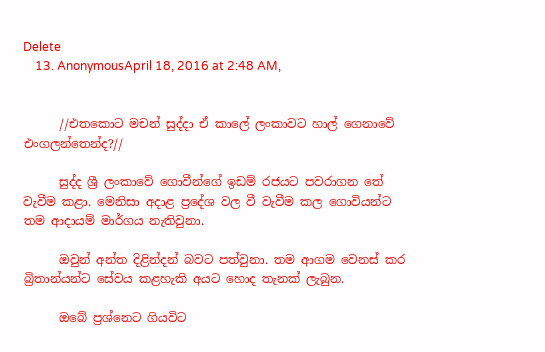Delete
    13. AnonymousApril 18, 2016 at 2:48 AM,


      //එතකොට මචන් සුද්දා ඒ කාලේ ලංකාවට හාල් ගෙනාවේ එංගලන්තෙන්ද?//

      සුද්ද ශ්‍රී ලංකාවේ ගොවීන්ගේ ඉඩම් රජයට පවරාගන තේ වැවීම කළා. මෙනිසා අදාළ ප්‍රදේශ වල වී වැවීම කල ගොවියන්ට තම ආදායම් මාර්ගය නැතිවුනා.

      ඔවුන් අන්ත දිළින්දන් බවට පත්වුනා. තම ආගම වෙනස් කර බ්‍රිතාන්යන්ට සේවය කළහැකි අයට හොද තැනක් ලැබුන.

      ඔබේ ප්‍රශ්නෙට ගියවිට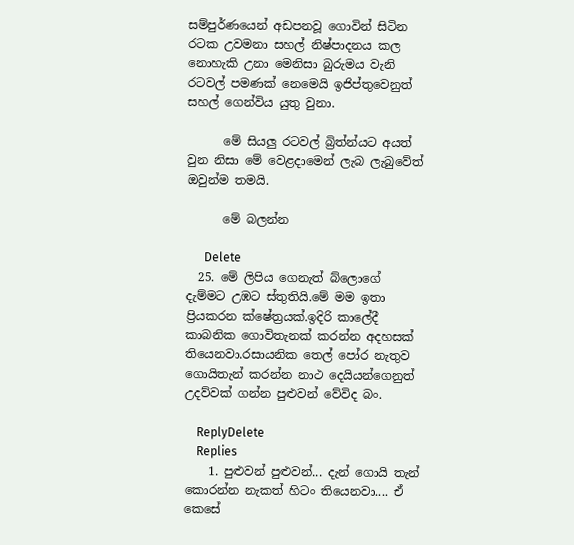සම්පුර්ණයෙන් අඩපනවූ ගොවින් සිටින රටක උවමනා සහල් නිෂ්පාදනය කල නොහැකි උනා මෙනිසා බුරුමය වැනි රටවල් පමණක් නෙමෙයි ඉජිප්තුවෙනුත් සහල් ගෙන්විය යුතු වුනා.

      මේ සියලු රටවල් බ්‍රිත්න්යට අයත් වුන නිසා මේ වෙළදාමෙන් ලැබ ලැබුවේත් ඔවුන්ම තමයි.

      මේ බලන්න

      Delete
  25. මේ ලිපිය ගෙනැත් බ්ලොගේ දැම්මට උඹට ස්තුතියි.මේ මම ඉතා ප්‍රියකරන ක්ෂේත්‍රයක්.ඉදිරි කාලේදී කාබනික ගොවිතැනක් කරන්න අදහසක් තියෙනවා.රසායනික තෙල් පෝර නැතුව ගොයිතැන් කරන්න නාථ දෙයියන්ගෙනුත් උදව්වක් ගන්න පුළුවන් වේවිද බං.

    ReplyDelete
    Replies
    1. පුළුවන් පුළුවන්... දැන් ගොයි තැන් කොරන්න නැකත් හිටං තියෙනවා.... ඒ කෙසේ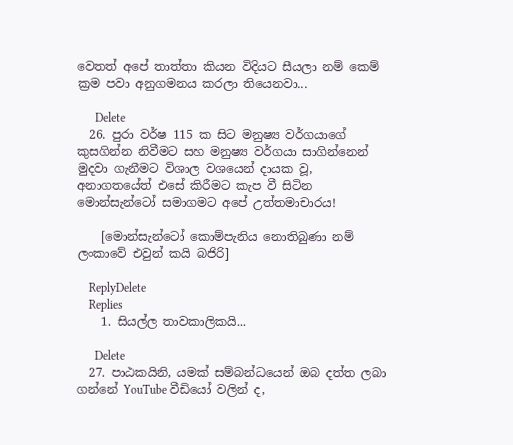වෙතත් අපේ තාත්තා කියන විදියට සීයලා නම් කෙම් ක්‍රම පවා අනුගමනය කරලා තියෙනවා...

      Delete
  26. පුරා වර්ෂ 115 ක සිට මනුෂ්‍ය වර්ගයාගේ කුසගින්න නිවීමට සහ මනුෂ්‍ය වර්ගයා සාගින්නෙන් මුදවා ගැනීමට විශාල වශයෙන් දායක වූ, අනාගතයේත් එසේ කිරීමට කැප වී සිටින මොන්සැන්ටෝ සමාගමට අපේ උත්තමාචාරය!

    [මොන්සැන්ටෝ කොම්පැනිය නොතිබුණා නම් ලංකාවේ එවුන් කයි බජිරි]

    ReplyDelete
    Replies
    1. සියල්ල තාවකාලිකයි...

      Delete
  27. පාඨකයිනි, යමක් සම්බන්ධයෙන් ඔබ දත්ත ලබා ගන්නේ YouTube වීඩියෝ වලින් ද,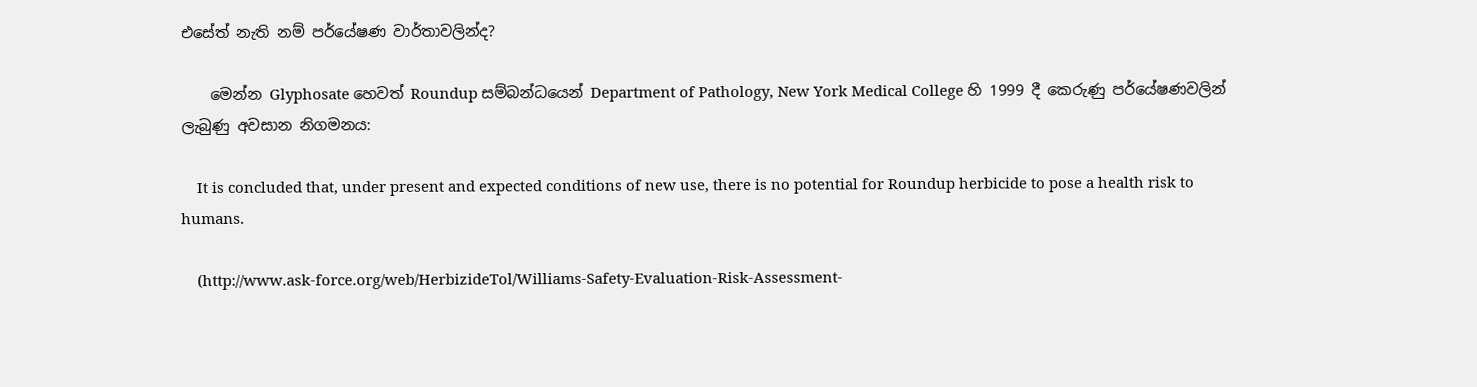එසේත් නැති නම් පර්යේෂණ වාර්තාවලින්ද?

    මෙන්න Glyphosate හෙවත් Roundup සම්බන්ධයෙන් Department of Pathology, New York Medical College හි 1999 දී කෙරුණු පර්යේෂණවලින් ලැබුණු අවසාන නිගමනය:

    It is concluded that, under present and expected conditions of new use, there is no potential for Roundup herbicide to pose a health risk to humans.

    (http://www.ask-force.org/web/HerbizideTol/Williams-Safety-Evaluation-Risk-Assessment-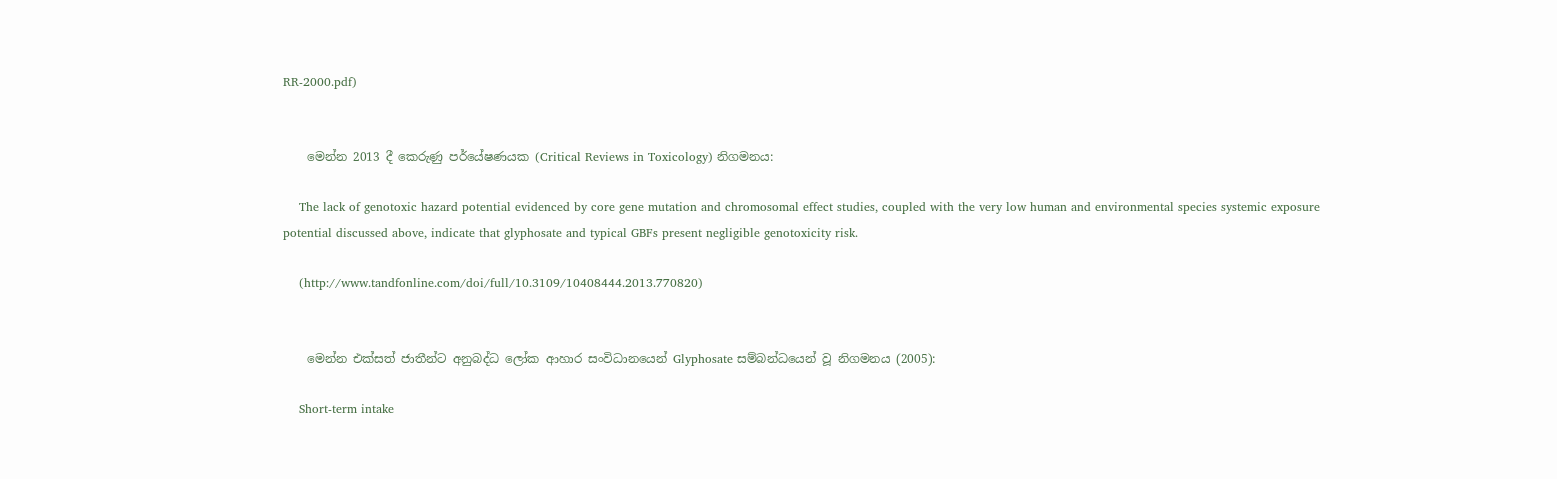RR-2000.pdf)


    මෙන්න 2013 දී කෙරුණු පර්යේෂණයක (Critical Reviews in Toxicology) නිගමනය:

    The lack of genotoxic hazard potential evidenced by core gene mutation and chromosomal effect studies, coupled with the very low human and environmental species systemic exposure potential discussed above, indicate that glyphosate and typical GBFs present negligible genotoxicity risk.

    (http://www.tandfonline.com/doi/full/10.3109/10408444.2013.770820)


    මෙන්න එක්සත් ජාතීන්ට අනුබද්ධ ලෝක ආහාර සංවිධානයෙන් Glyphosate සම්බන්ධයෙන් වූ නිගමනය (2005):

    Short-term intake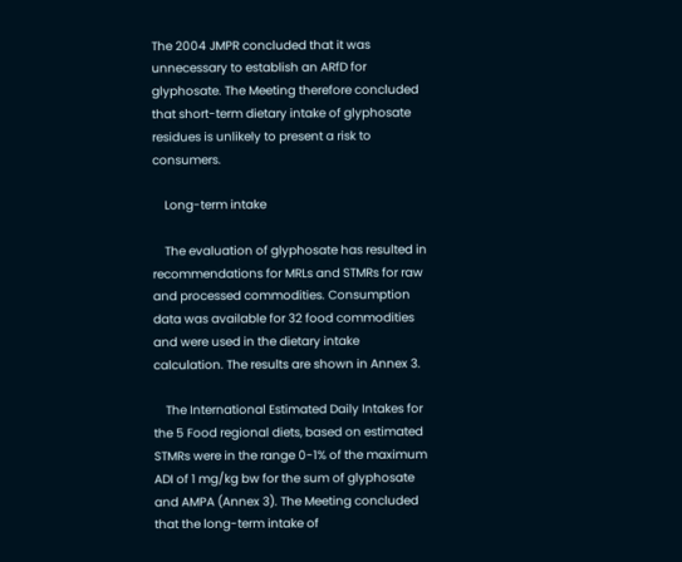The 2004 JMPR concluded that it was unnecessary to establish an ARfD for glyphosate. The Meeting therefore concluded that short-term dietary intake of glyphosate residues is unlikely to present a risk to consumers.

    Long-term intake

    The evaluation of glyphosate has resulted in recommendations for MRLs and STMRs for raw and processed commodities. Consumption data was available for 32 food commodities and were used in the dietary intake calculation. The results are shown in Annex 3.

    The International Estimated Daily Intakes for the 5 Food regional diets, based on estimated STMRs were in the range 0-1% of the maximum ADI of 1 mg/kg bw for the sum of glyphosate and AMPA (Annex 3). The Meeting concluded that the long-term intake of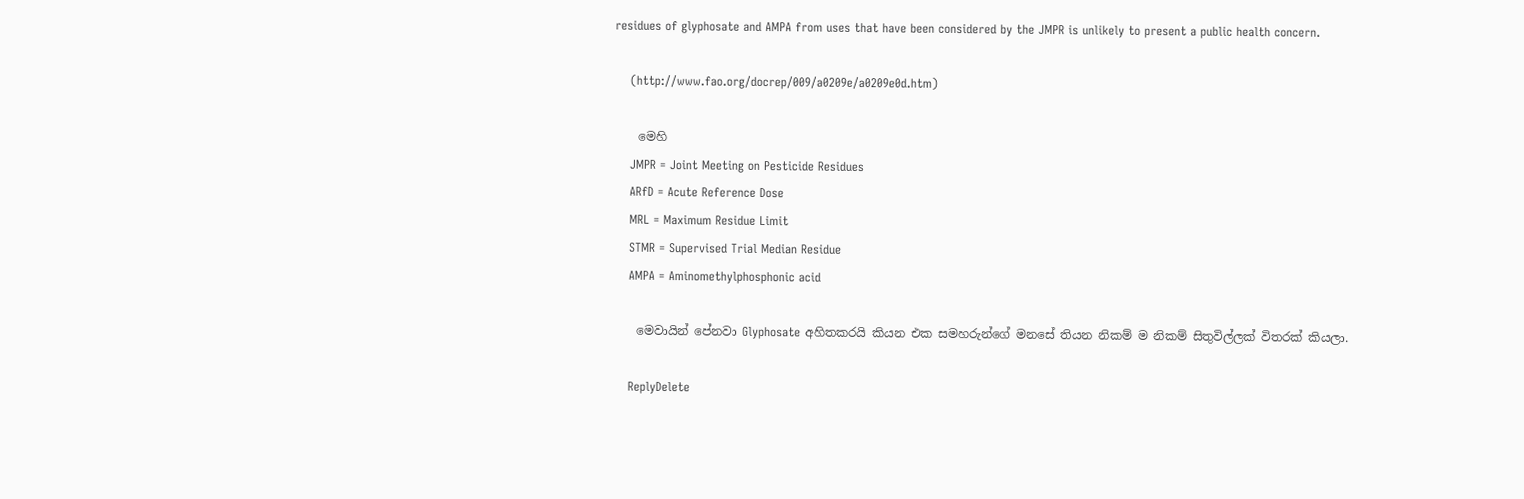residues of glyphosate and AMPA from uses that have been considered by the JMPR is unlikely to present a public health concern.

    (http://www.fao.org/docrep/009/a0209e/a0209e0d.htm)

    මෙහි
    JMPR = Joint Meeting on Pesticide Residues
    ARfD = Acute Reference Dose
    MRL = Maximum Residue Limit
    STMR = Supervised Trial Median Residue
    AMPA = Aminomethylphosphonic acid

    මෙවායින් පේනවා Glyphosate අහිතකරයි කියන එක සමහරුන්ගේ මනසේ තියන නිකම් ම නිකම් සිතුවිල්ලක් විතරක් කියලා.

    ReplyDelete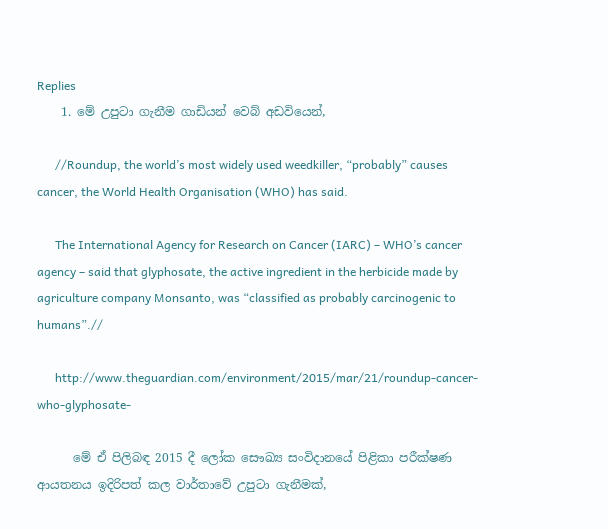Replies
    1. මේ උපුටා ගැනීම ගාඩියන් වෙබ් අඩවියෙන්,

      //Roundup, the world’s most widely used weedkiller, “probably” causes cancer, the World Health Organisation (WHO) has said.

      The International Agency for Research on Cancer (IARC) – WHO’s cancer agency – said that glyphosate, the active ingredient in the herbicide made by agriculture company Monsanto, was “classified as probably carcinogenic to humans”.//

      http://www.theguardian.com/environment/2015/mar/21/roundup-cancer-who-glyphosate-

      මේ ඒ පිලිබඳ 2015 දී ලෝක සෞඛ්‍ය සංවිදානයේ පිළිකා පරීක්ෂණ ආයතනය ඉදිරිපත් කල වාර්තාවේ උපුටා ගැනීමක්,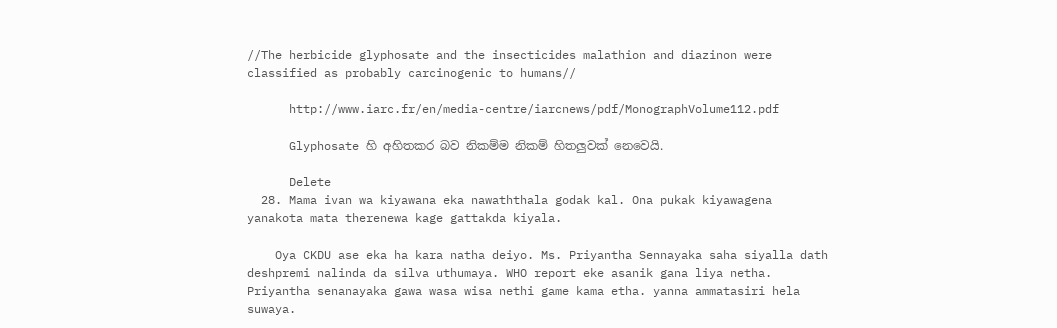//The herbicide glyphosate and the insecticides malathion and diazinon were classified as probably carcinogenic to humans//

      http://www.iarc.fr/en/media-centre/iarcnews/pdf/MonographVolume112.pdf

      Glyphosate හි අහිතකර බව නිකම්ම නිකම් හිතලුවක් නෙවෙයි.

      Delete
  28. Mama ivan wa kiyawana eka nawaththala godak kal. Ona pukak kiyawagena yanakota mata therenewa kage gattakda kiyala.

    Oya CKDU ase eka ha kara natha deiyo. Ms. Priyantha Sennayaka saha siyalla dath deshpremi nalinda da silva uthumaya. WHO report eke asanik gana liya netha. Priyantha senanayaka gawa wasa wisa nethi game kama etha. yanna ammatasiri hela suwaya.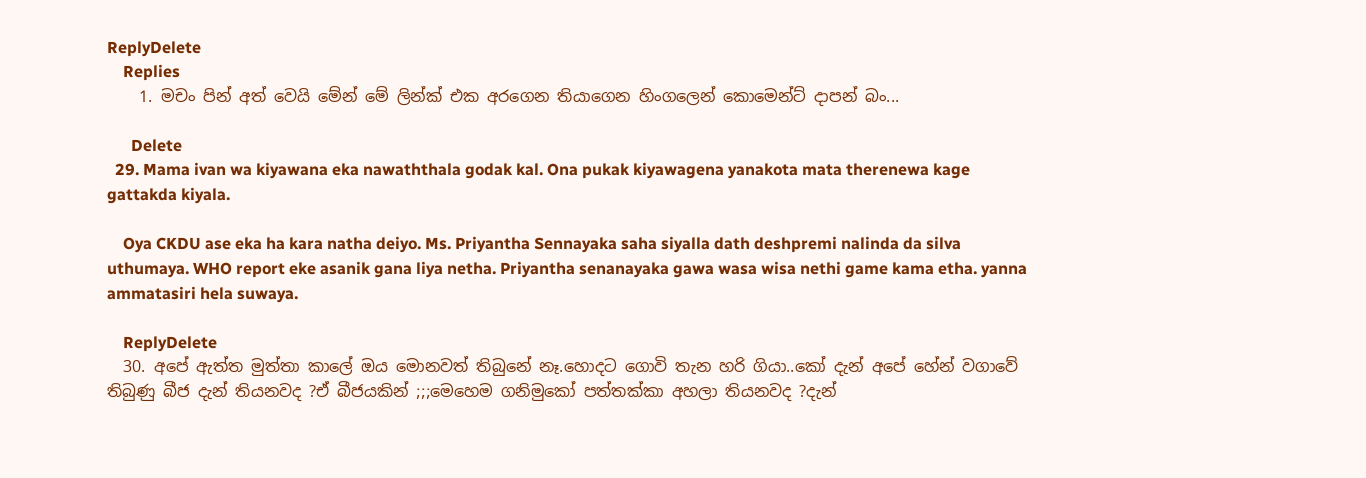ReplyDelete
    Replies
    1. මචං පින් අත් වෙයි මේන් මේ ලින්ක් එක අරගෙන තියාගෙන හිංගලෙන් කොමෙන්ට් දාපන් බං...

      Delete
  29. Mama ivan wa kiyawana eka nawaththala godak kal. Ona pukak kiyawagena yanakota mata therenewa kage gattakda kiyala.

    Oya CKDU ase eka ha kara natha deiyo. Ms. Priyantha Sennayaka saha siyalla dath deshpremi nalinda da silva uthumaya. WHO report eke asanik gana liya netha. Priyantha senanayaka gawa wasa wisa nethi game kama etha. yanna ammatasiri hela suwaya.

    ReplyDelete
  30. අපේ ඇත්ත මුත්තා කාලේ ඔය මොනවත් තිබුනේ නෑ.හොදට ගොවි තැන හරි ගියා..කෝ දැන් අපේ හේන් වගාවේ තිබුණු බීජ දැන් තියනවද ?ඒ බීජයකින් ;;;මෙහෙම ගනිමුකෝ පත්තක්කා අහලා තියනවද ?දැන්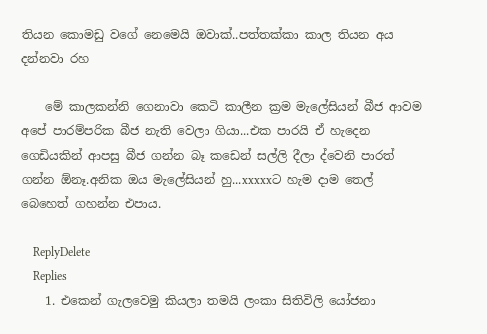තියන කොමඩු වගේ නෙමෙයි ඔවාක්..පත්තක්කා කාල තියන අය දන්නවා රහ

    මේ කාලකන්නි ගෙනාවා කෙටි කාලීන ක්‍රම මැලේසියන් බීජ ආවම අපේ පාරම්පරික බීජ නැති වෙලා ගියා...එක පාරයි ඒ හැදෙන ගෙඩියකින් ආපසු බීජ ගන්න බෑ කඩෙන් සල්ලි දීලා ද්වෙනි පාරත් ගන්න ඕනෑ.අනික ඔය මැලේසියන් හු...xxxxxට හැම දාම තෙල් බෙහෙත් ගහන්න එපාය.

    ReplyDelete
    Replies
    1. එකෙන් ගැලවෙමු කියලා තමයි ලංකා සිතිවිලි යෝජනා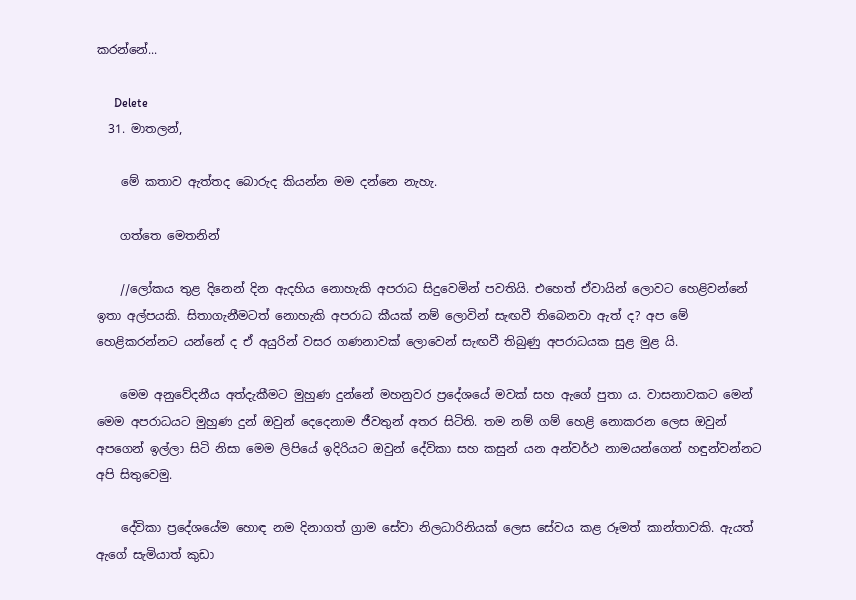කරන්නේ...

      Delete
  31. මාතලන්,

    මේ කතාව ඇත්තද බොරුද කියන්න මම දන්නෙ නැහැ.

    ගත්තෙ මෙතනින්

    //ලෝකය තුළ දිනෙන් දින ඇදහිය නොහැකි අපරාධ සිදුවෙමින් පවතියි. එහෙත් ඒවායින් ලොවට හෙළිවන්නේ ඉතා අල්පයකි. සිතාගැනීමටත් නොහැකි අපරාධ කීයක් නම් ලොවින් සැඟවී තිබෙනවා ඇත් ද? අප මේ හෙළිකරන්නට යන්නේ ද ඒ අයුරින් වසර ගණනාවක් ලොවෙන් සැඟවී තිබුණු අපරාධයක සුළ මුළ යි.

    මෙම අනුවේදනීය අත්දැකීමට මුහුණ දුන්නේ මහනුවර ප්‍රදේශයේ මවක් සහ ඇගේ පුතා ය. වාසනාවකට මෙන් මෙම අපරාධයට මුහුණ දුන් ඔවුන් දෙදෙනාම ජීවතුන් අතර සිටිති. තම නම් ගම් හෙළි නොකරන ලෙස ඔවුන් අපගෙන් ඉල්ලා සිටි නිසා මෙම ලිපියේ ඉදිරියට ඔවුන් දේවිකා සහ කසුන් යන අන්වර්ථ නාමයන්ගෙන් හඳුන්වන්නට අපි සිතුවෙමු.

    දේවිකා ප්‍රදේශයේම හොඳ නම දිනාගත් ග්‍රාම සේවා නිලධාරිනියක් ලෙස සේවය කළ රූමත් කාන්තාවකි. ඇයත් ඇගේ සැමියාත් කුඩා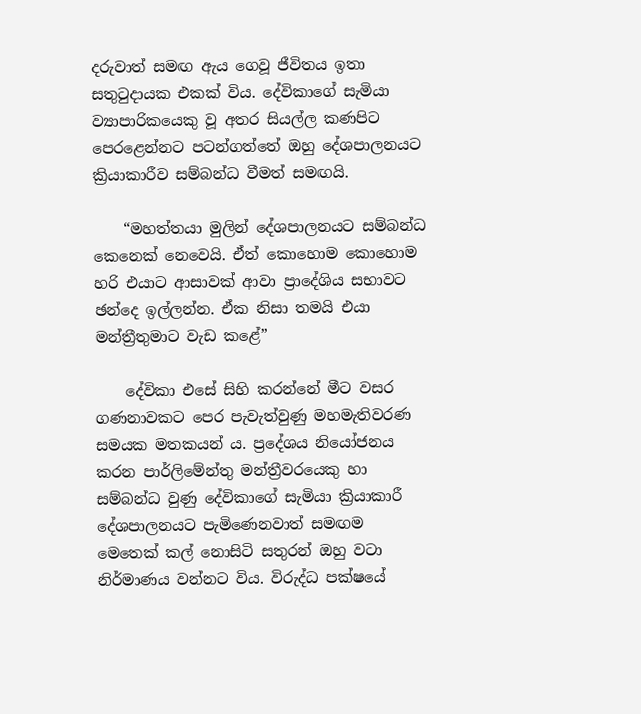දරුවාත් සමඟ ඇය ගෙවූ ජීවිතය ඉතා සතුටුදායක එකක් විය. දේවිකාගේ සැමියා ව්‍යාපාරිකයෙකු වූ අතර සියල්ල කණපිට පෙරළෙන්නට පටන්ගත්තේ ඔහු දේශපාලනයට ක්‍රියාකාරීව සම්බන්ධ වීමත් සමඟයි.

    “මහත්තයා මුලින් දේශපාලනයට සම්බන්ධ කෙනෙක් නෙවෙයි. ඒත් කොහොම කොහොම හරි එයාට ආසාවක් ආවා ප්‍රාදේශිය සභාවට ඡන්දෙ ඉල්ලන්න. ඒක නිසා තමයි එයා මන්ත්‍රීතුමාට වැඩ කළේ”

    දේවිකා එසේ සිහි කරන්නේ මීට වසර ගණනාවකට පෙර පැවැත්වුණු මහමැතිවරණ සමයක මතකයන් ය. ප්‍රදේශය නියෝජනය කරන පාර්ලිමේන්තු මන්ත්‍රීවරයෙකු හා සම්බන්ධ වුණු දේවිකාගේ සැමියා ක්‍රියාකාරී දේශපාලනයට පැමිණෙනවාත් සමඟම මෙතෙක් කල් නොසිටි සතුරන් ඔහු වටා නිර්මාණය වන්නට විය. විරුද්ධ පක්ෂයේ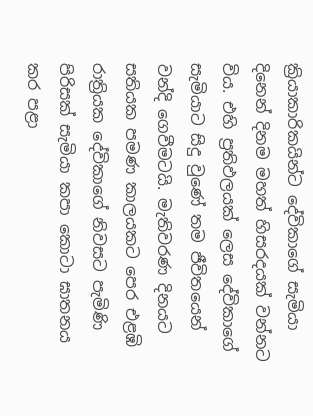ක්‍රියාකාරිකයින්ට දේවිකාගේ සැමියා දිනෙන් දිනම මහත් හිසරදයක් වන්නට විය. එහි ප්‍රතිඵලයක් ලෙස දේවිකාගේ සැමියාට සිදු වුණේ තම ජීවිතයෙන් වන්දි ගෙවීමටයි. මැතිවරණ දිනයට සතියක පමණ කාලයකට පෙර එළඹි රාත්‍රියක දේවිකාගේ නිවසට පැමිණි පිරිසක් සැමියා කපා කොටා ඝාතනය කර පළා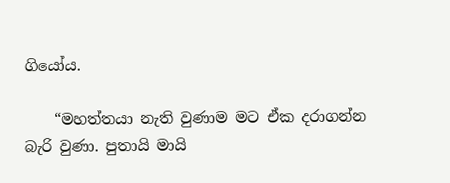ගියෝය.

    “මහත්තයා නැති වුණාම මට ඒක දරාගන්න බැරි වුණා. පුතායි මායි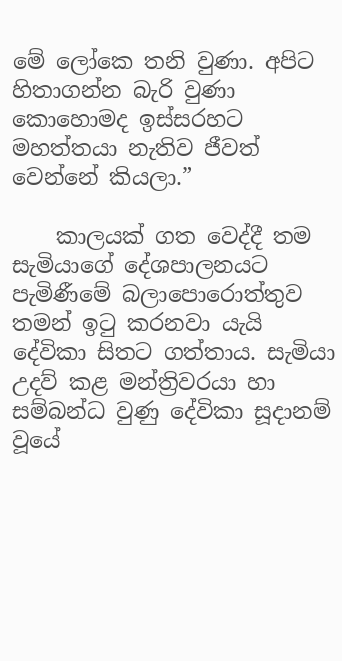මේ ලෝකෙ තනි වුණා. අපිට හිතාගන්න බැරි වුණා කොහොමද ඉස්සරහට මහත්තයා නැතිව ජීවත් වෙන්නේ කියලා.”

    කාලයක් ගත වෙද්දී තම සැමියාගේ දේශපාලනයට පැමිණීමේ බලාපොරොත්තුව තමන් ඉටු කරනවා යැයි දේවිකා සිතට ගත්තාය. සැමියා උදව් කළ මන්ත්‍රිවරයා හා සම්බන්ධ වුණු දේවිකා සූදානම් වූයේ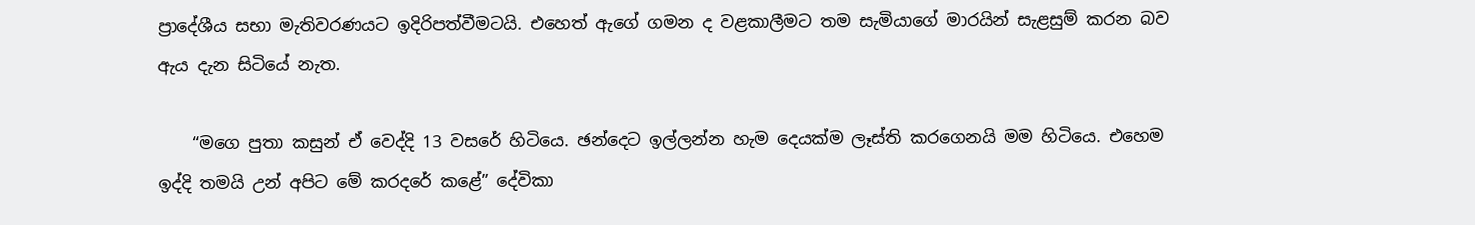ප්‍රාදේශීය සභා මැතිවරණයට ඉදිරිපත්වීමටයි. එහෙත් ඇගේ ගමන ද වළකාලීමට තම සැමියාගේ මාරයින් සැළසුම් කරන බව ඇය දැන සිටියේ නැත.

    “මගෙ පුතා කසුන් ඒ වෙද්දි 13 වසරේ හිටියෙ. ඡන්දෙට ඉල්ලන්න හැම දෙයක්ම ලෑස්ති කරගෙනයි මම හිටියෙ. එහෙම ඉද්දි තමයි උන් අපිට මේ කරදරේ කළේ” දේවිකා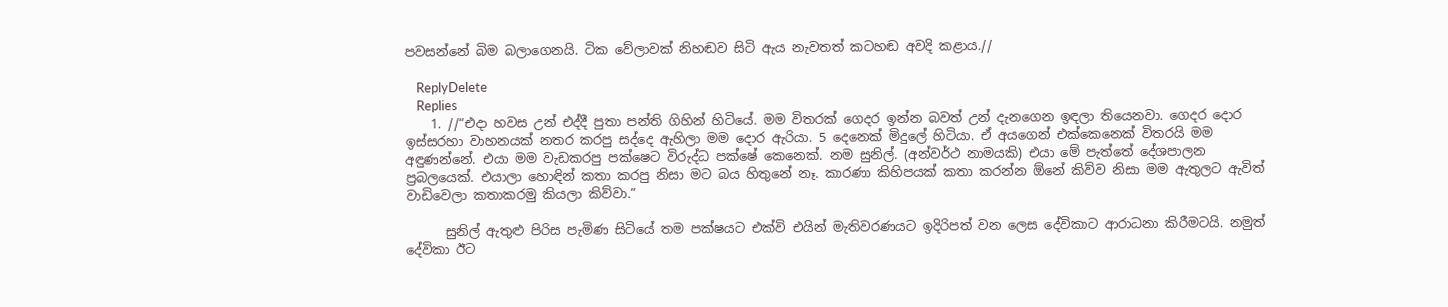පවසන්නේ බිම බලාගෙනයි. ටික වේලාවක් නිහඬව සිටි ඇය නැවතත් කටහඬ අවදි කළාය.//

    ReplyDelete
    Replies
    1. //“එදා හවස උන් එද්දී පුතා පන්ති ගිහින් හිටියේ. මම විතරක් ගෙදර ඉන්න බවත් උන් දැනගෙන ඉඳලා තියෙනවා. ගෙදර දොර ඉස්සරහා වාහනයක් නතර කරපු සද්දෙ ඇහිලා මම දොර ඇරියා. 5 දෙනෙක් මිදුලේ හිටියා. ඒ අයගෙන් එක්කෙනෙක් විතරයි මම අඳුණන්නේ. එයා මම වැඩකරපු පක්ෂෙට විරුද්ධ පක්ෂේ කෙනෙක්. නම සුනිල්. (අන්වර්ථ නාමයකි) එයා මේ පැත්තේ දේශපාලන ප්‍රබලයෙක්. එයාලා හොඳින් කතා කරපු නිසා මට බය හිතුනේ නෑ. කාරණා කිහිපයක් කතා කරන්න ඕනේ කිව්ව නිසා මම ඇතුලට ඇවිත් වාඩිවෙලා කතාකරමු කියලා කිව්වා.”

      සුනිල් ඇතුළු පිරිස පැමිණ සිටියේ තම පක්ෂයට එක්වි එයින් මැතිවරණයට ඉදිරිපත් වන ලෙස දේවිකාට ආරාධනා කිරීමටයි. නමුත් දේවිකා ඊට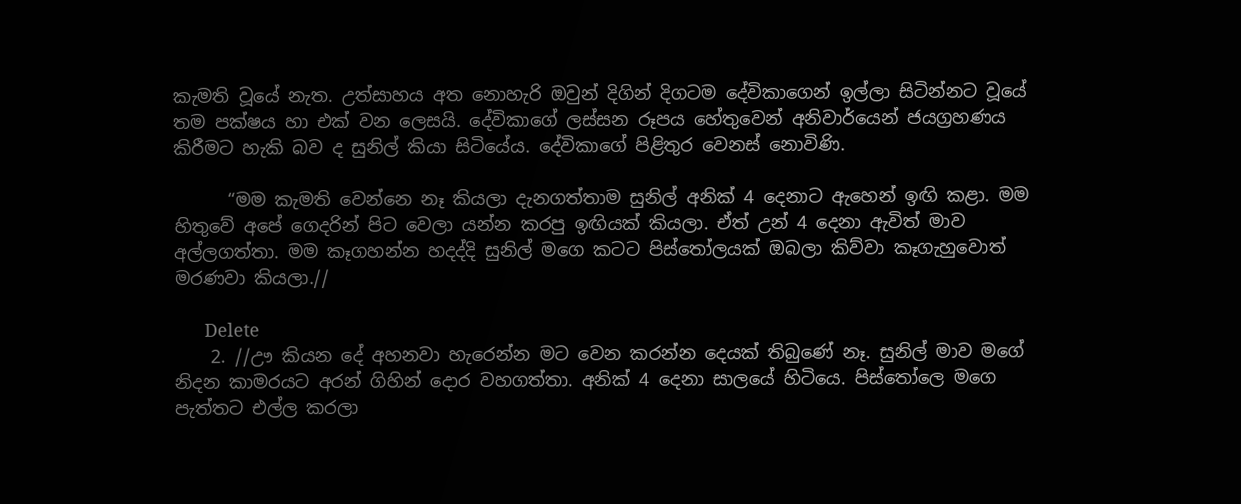කැමති වූයේ නැත. උත්සාහය අත නොහැරි ඔවුන් දිගින් දිගටම දේවිකාගෙන් ඉල්ලා සිටින්නට වූයේ තම පක්ෂය හා එක් වන ලෙසයි. දේවිකාගේ ලස්සන රූපය හේතුවෙන් අනිවාර්යෙන් ජයග්‍රහණය කිරීමට හැකි බව ද සුනිල් කියා සිටියේය. දේවිකාගේ පිළිතුර වෙනස් නොවිණි.

      “මම කැමති වෙන්නෙ නෑ කියලා දැනගත්තාම සුනිල් අනික් 4 දෙනාට ඇහෙන් ඉඟි කළා. මම හිතුවේ අපේ ගෙදරින් පිට වෙලා යන්න කරපු ඉඟියක් කියලා. ඒත් උන් 4 දෙනා ඇවිත් මාව අල්ලගත්තා. මම කෑගහන්න හදද්දි සුනිල් මගෙ කටට පිස්තෝලයක් ඔබලා කිව්වා කෑගැහුවොත් මරණවා කියලා.//

      Delete
    2. //ඌ කියන දේ අහනවා හැරෙන්න මට වෙන කරන්න දෙයක් තිබුණේ නෑ. සුනිල් මාව මගේ නිදන කාමරයට අරන් ගිහින් දොර වහගත්තා. අනික් 4 දෙනා සාලයේ හිටියෙ. පිස්තෝලෙ මගෙ පැත්තට එල්ල කරලා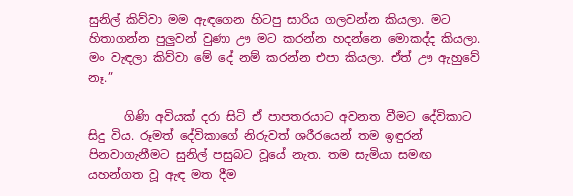සුනිල් කිව්වා මම ඇඳගෙන හිටපු සාරිය ගලවන්න කියලා. මට හිතාගන්න පුලුවන් වුණා ඌ මට කරන්න හදන්නෙ මොකද්ද කියලා. මං වැඳලා කිව්වා මේ දේ නම් කරන්න එපා කියලා. ඒත් ඌ ඇහුවේ නෑ.”

      ගිණි අවියක් දරා සිටි ඒ පාපතරයාට අවනත වීමට දේවිකාට සිදු විය. රූමත් දේවිකාගේ නිරුවත් ශරීරයෙන් තම ඉඳුරන් පිනවාගැනීමට සුනිල් පසුබට වූයේ නැත. තම සැමියා සමඟ යහන්ගත වූ ඇඳ මත දීම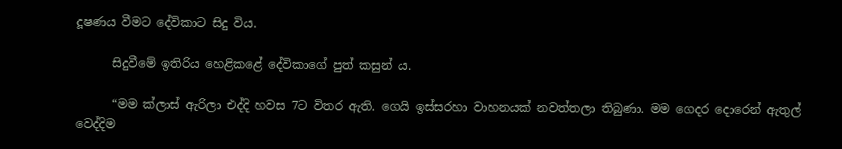දූෂණය වීමට දේවිකාට සිදු විය.

      සිදුවීමේ ඉතිරිය හෙළිකළේ දේවිකාගේ පුත් කසුන් ය.

      “මම ක්ලාස් ඇරිලා එද්දි හවස 7ට විතර ඇති. ගෙයි ඉස්සරහා වාහනයක් නවත්තලා තිබුණා. මම ගෙදර දොරෙන් ඇතුල් වෙද්දිම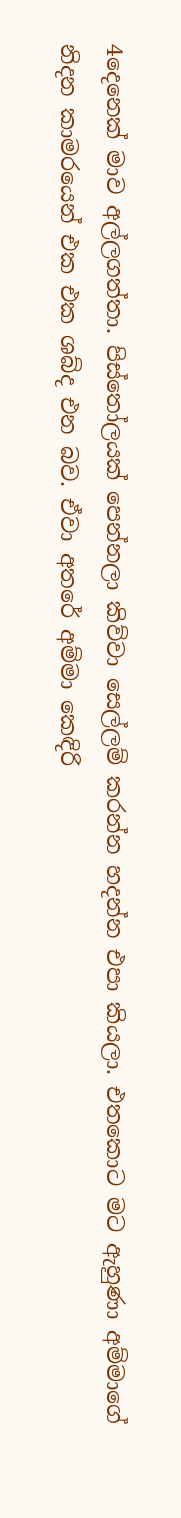4දෙනෙක් මාව අල්ලගත්තා. පිස්තෝලයක් පෙන්නලා කිව්වා සෙල්ලම් කරන්න හදන්න එපා කියලා. එතකොට මට ඇහුණා අම්මාගේ නිදන කාමරයෙන් එක එක ශබ්ද එන බව. ඒවා අතරේ අම්මා කෙඳිරි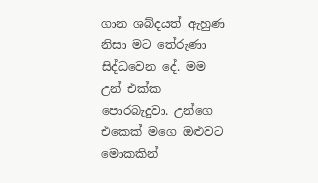ගාන ශබ්දයත් ඇහුණ නිසා මට තේරුණා සිද්ධවෙන දේ. මම උන් එක්ක පොරබැදුවා. උන්ගෙ එකෙක් මගෙ ඔළුවට මොකකින්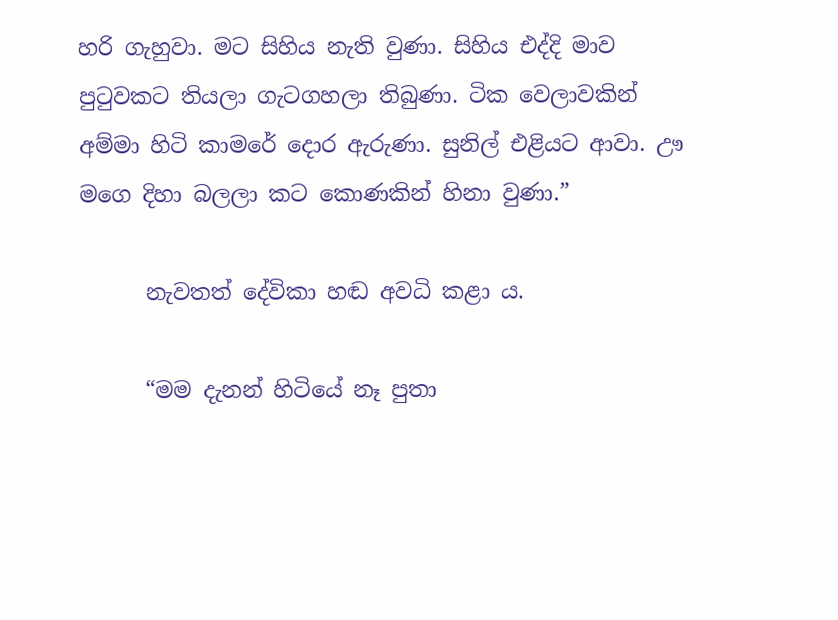හරි ගැහුවා. මට සිහිය නැති වුණා. සිහිය එද්දි මාව පුටුවකට තියලා ගැටගහලා තිබුණා. ටික වෙලාවකින් අම්මා හිටි කාමරේ දොර ඇරුණා. සුනිල් එළියට ආවා. ඌ මගෙ දිහා බලලා කට කොණකින් හිනා වුණා.”

      නැවතත් දේවිකා හඬ අවධි කළා ය.

      “මම දැනන් හිටියේ නෑ පුතා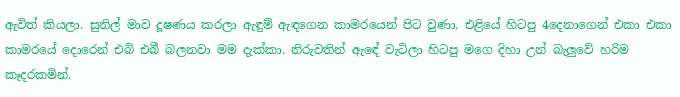ඇවිත් කියලා. සුනිල් මාව දූෂණය කරලා ඇඳුම් ඇඳගෙන කාමරයෙන් පිට වුණා. එළියේ හිටපු 4දෙනාගෙන් එකා එකා කාමරයේ දොරෙන් එබි එබී බලනවා මම දැක්කා. නිරුවතින් ඇඳේ වැටිලා හිටපු මගෙ දිහා උන් බැලුවේ හරිම කෑදරකමින්.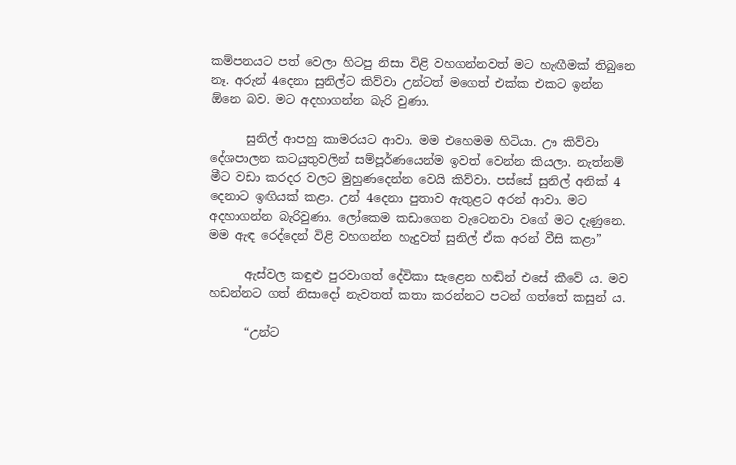කම්පනයට පත් වෙලා හිටපු නිසා විළි වහගන්නවත් මට හැඟීමක් තිබුනෙ නෑ. අරුන් 4දෙනා සුනිල්ට කිව්වා උන්ටත් මගෙත් එක්ක එකට ඉන්න ඕනෙ බව. මට අදහාගන්න බැරි වුණා.

      සුනිල් ආපහු කාමරයට ආවා. මම එහෙමම හිටියා. ඌ කිව්වා දේශපාලන කටයුතුවලින් සම්පූර්ණයෙන්ම ඉවත් වෙන්න කියලා. නැත්නම් මීට වඩා කරදර වලට මුහුණදෙන්න වෙයි කිව්වා. පස්සේ සුනිල් අනික් 4 දෙනාට ඉඟියක් කළා. උන් 4දෙනා පුතාව ඇතුළට අරන් ආවා. මට අදහාගන්න බැරිවුණා. ලෝකෙම කඩාගෙන වැටෙනවා වගේ මට දැණුනෙ. මම ඇඳ රෙද්දෙන් විළි වහගන්න හැදුවත් සුනිල් ඒක අරන් වීසි කළා”

      ඇස්වල කඳුළු පුරවාගත් දේවිකා සැළෙන හඬින් එසේ කීවේ ය. මව හඩන්නට ගත් නිසාදෝ නැවතත් කතා කරන්නට පටන් ගත්තේ කසුන් ය.

      “උන්ට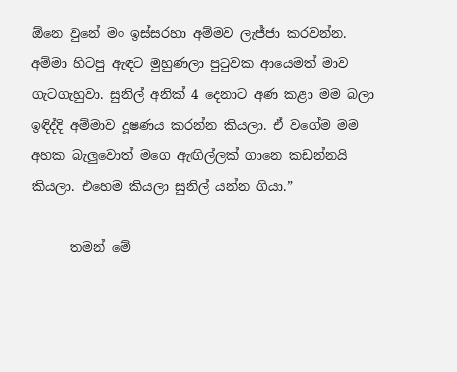ඕනෙ වුනේ මං ඉස්සරහා අම්මව ලැජ්ජා කරවන්න. අම්මා හිටපු ඇඳට මුහුණලා පුටුවක ආයෙමත් මාව ගැටගැහුවා. සුනිල් අනික් 4 දෙනාට අණ කළා මම බලා ඉඳිද්දි අම්මාව දූෂණය කරන්න කියලා. ඒ වගේම මම අහක බැලුවොත් මගෙ ඇඟිල්ලක් ගානෙ කඩන්නයි කියලා. එහෙම කියලා සුනිල් යන්න ගියා.”

      තමන් මේ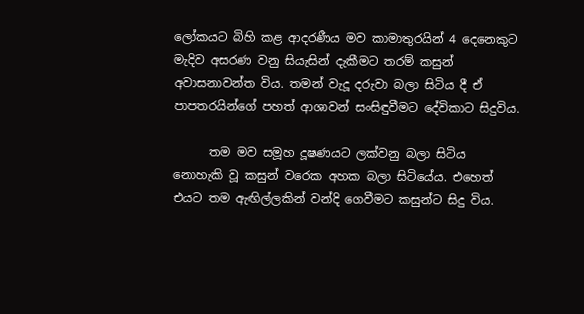ලෝකයට බිහි කළ ආදරණීය මව කාමාතුරයින් 4 දෙනෙකුට මැදිව අසරණ වනු සියැසින් දැකීමට තරම් කසුන් අවාසනාවන්ත විය. තමන් වැදූ දරුවා බලා සිටිය දී ඒ පාපතරයින්ගේ පහත් ආශාවන් සංසිඳුවීමට දේවිකාට සිදුවිය.

      තම මව සමූහ දූෂණයට ලක්වනු බලා සිටිය නොහැකි වූ කසුන් වරෙක අහක බලා සිටියේය. එහෙත් එයට තම ඇඟිල්ලකින් වන්දි ගෙවීමට කසුන්ට සිදු විය.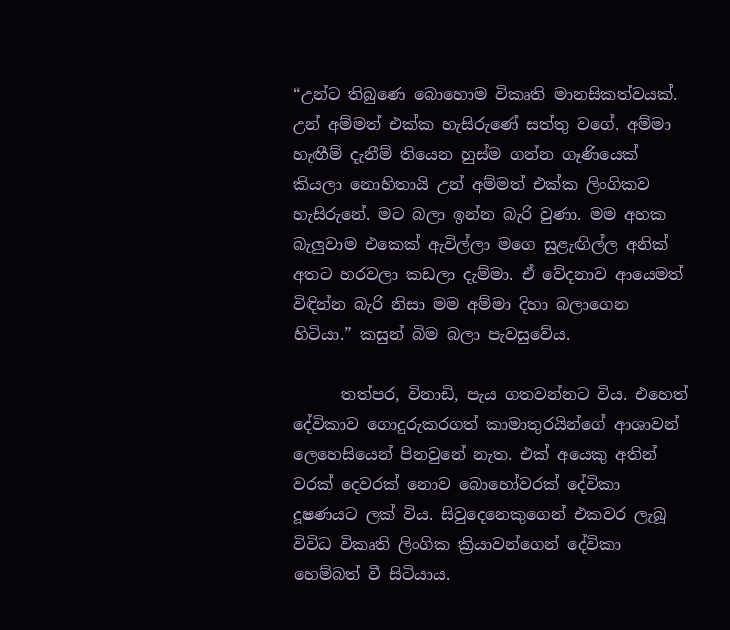“උන්ට තිබුණෙ බොහොම විකෘති මානසිකත්වයක්. උන් අම්මත් එක්ක හැසිරුණේ සත්තු වගේ. අම්මා හැඟීම් දැනීම් තියෙන හුස්ම ගන්න ගෑණියෙක් කියලා නොහිතායි උන් අම්මත් එක්ක ලිංගිකව හැසිරුනේ. මට බලා ඉන්න බැරි වුණා. මම අහක බැලුවාම එකෙක් ඇවිල්ලා මගෙ සුළැඟිල්ල අනික් අතට හරවලා කඩලා දැම්මා. ඒ වේදනාව ආයෙමත් විඳින්න බැරි නිසා මම අම්මා දිහා බලාගෙන හිටියා.” කසුන් බිම බලා පැවසුවේය.

      තත්පර, විනාඩි, පැය ගතවන්නට විය. එහෙත් දේවිකාව ගොදුරුකරගත් කාමාතුරයින්ගේ ආශාවන් ලෙහෙසියෙන් පිනවුනේ නැත. එක් අයෙකු අතින් වරක් දෙවරක් නොව බොහෝවරක් දේවිකා දූෂණයට ලක් විය. සිවුදෙනෙකුගෙන් එකවර ලැබූ විවිධ විකෘති ලිංගික ක්‍රියාවන්ගෙන් දේවිකා හෙම්බත් වී සිටියාය.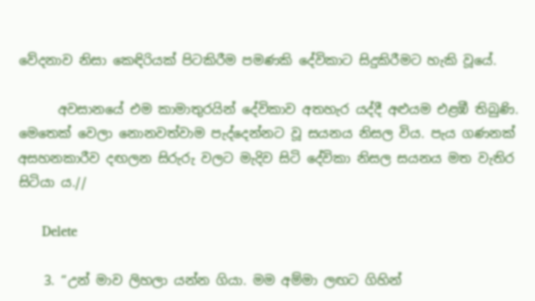වේදනාව නිසා කෙඳිරියක් පිටකිරීම පමණකි දේවිකාට සිදුකිරීමට හැකි වූයේ.

      අවසානයේ එම කාමාතුරයින් දේවිකාව අතහැර යද්දී අළුයම එළඹී තිබුණි. මෙතෙක් වෙලා නොනවත්වාම පැද්දෙන්නට වූ සයනය නිසල විය. පැය ගණනක් අසහනකාරීව දඟලන සිරුරු වලට මැදිව සිටි දේවිකා නිසල සයනය මත වැතිර සිටියා ය.//

      Delete

    3. “උන් මාව ලිහලා යන්න ගියා. මම අම්මා ලඟට ගිහින්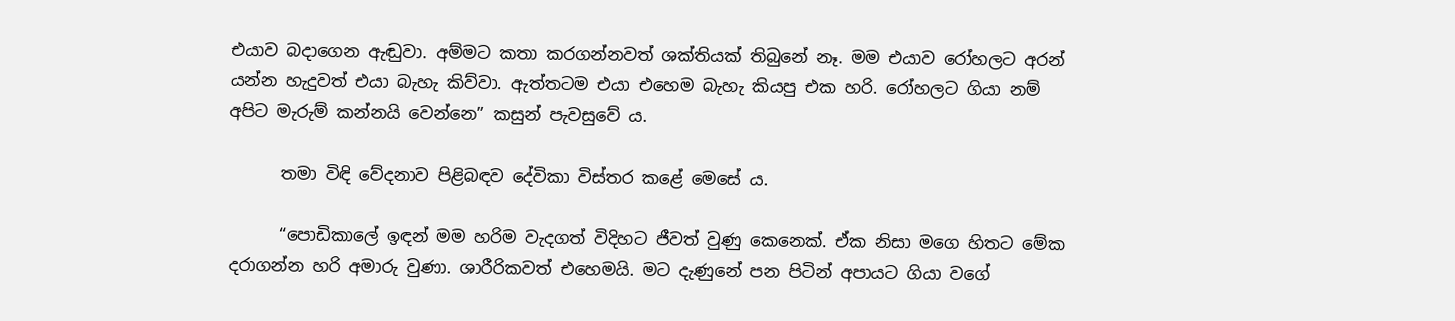එයාව බදාගෙන ඇඬුවා. අම්මට කතා කරගන්නවත් ශක්තියක් තිබුනේ නෑ. මම එයාව රෝහලට අරන් යන්න හැදුවත් එයා බැහැ කිව්වා. ඇත්තටම එයා එහෙම බැහැ කියපු එක හරි. රෝහලට ගියා නම් අපිට මැරුම් කන්නයි වෙන්නෙ” කසුන් පැවසුවේ ය.

      තමා විඳි වේදනාව පිළිබඳව දේවිකා විස්තර කළේ මෙසේ ය.

      “පොඩිකාලේ ඉඳන් මම හරිම වැදගත් විදිහට ජීවත් වුණු කෙනෙක්. ඒක නිසා මගෙ හිතට මේක දරාගන්න හරි අමාරු වුණා. ශාරීරිකවත් එහෙමයි. මට දැණුනේ පන පිටින් අපායට ගියා වගේ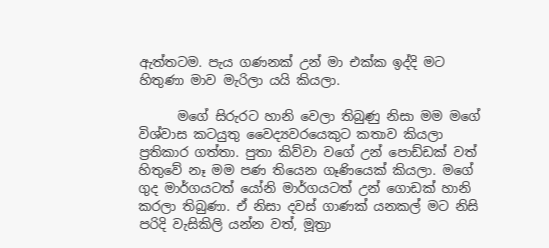ඇත්තටම. පැය ගණනක් උන් මා එක්ක ඉද්දි මට හිතුණා මාව මැරිලා යයි කියලා.

      මගේ සිරුරට හානි වෙලා තිබුණු නිසා මම මගේ විශ්වාස කටයුතු වෛද්‍යවරයෙකුට කතාව කියලා ප්‍රතිකාර ගත්තා. පුතා කිව්වා වගේ උන් පොඩ්ඩක් වත් හිතුවේ නෑ මම පණ තියෙන ගෑණියෙක් කියලා. මගේ ගුද මාර්ගයටත් යෝනි මාර්ගයටත් උන් ගොඩක් හානි කරලා තිබුණා. ඒ නිසා දවස් ගාණක් යනකල් මට නිසි පරිදි වැසිකිලි යන්න වත්, මූත්‍රා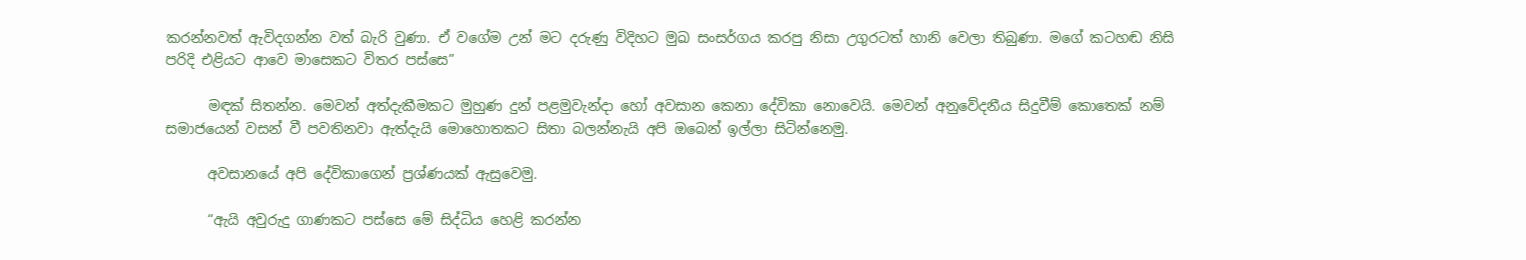කරන්නවත් ඇවිදගන්න වත් බැරි වුණා. ඒ වගේම උන් මට දරුණු විදිහට මුඛ සංසර්ගය කරපු නිසා උගුරටත් හානි වෙලා තිබුණා. මගේ කටහඬ නිසි පරිදි එළියට ආවෙ මාසෙකට විතර පස්සෙ”

      මඳක් සිතන්න. මෙවන් අත්දැකීමකට මුහුණ දුන් පළමුවැන්දා හෝ අවසාන කෙනා දේවිකා නොවෙයි. මෙවන් අනුවේදනීය සිදුවීම් කොතෙක් නම් සමාජයෙන් වසන් වී පවතිනවා ඇත්දැයි මොහොතකට සිතා බලන්නැයි අපි ඔබෙන් ඉල්ලා සිටින්නෙමු.

      අවසානයේ අපි දේවිකාගෙන් ප්‍රශ්ණයක් ඇසුවෙමු.

      “ඇයි අවුරුදු ගාණකට පස්සෙ මේ සිද්ධිය හෙළි කරන්න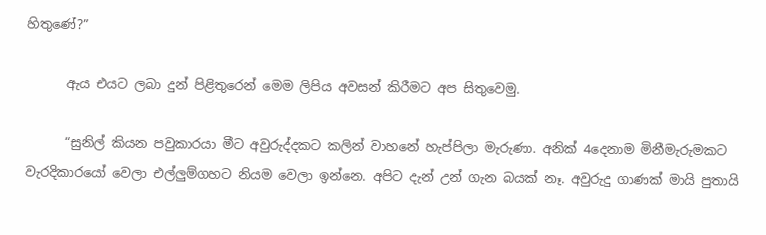හිතුණේ?”

      ඇය එයට ලබා දුන් පිළිතුරෙන් මෙම ලිපිය අවසන් කිරීමට අප සිතුවෙමු.

      “සුනිල් කියන පවුකාරයා මීට අවුරුද්දකට කලින් වාහනේ හැප්පිලා මැරුණා. අනික් 4දෙනාම මිනීමැරුමකට වැරදිකාරයෝ වෙලා එල්ලුම්ගහට නියම වෙලා ඉන්නෙ. අපිට දැන් උන් ගැන බයක් නෑ. අවුරුදු ගාණක් මායි පුතායි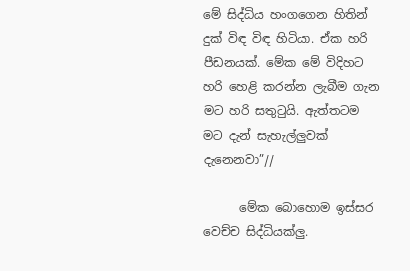මේ සිද්ධිය හංගගෙන හිතින් දුක් විඳ විඳ හිටියා. ඒක හරි පීඩනයක්. මේක මේ විදිහට හරි හෙළි කරන්න ලැබීම ගැන මට හරි සතුටුයි. ඇත්තටම මට දැන් සැහැල්ලුවක් දැනෙනවා”//

      මේක බොහොම ඉස්සර වෙච්ච සිද්ධියක්ලු.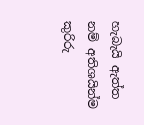හැබැයි ඇත්ත නම් අතිශයින්ම කුරිරු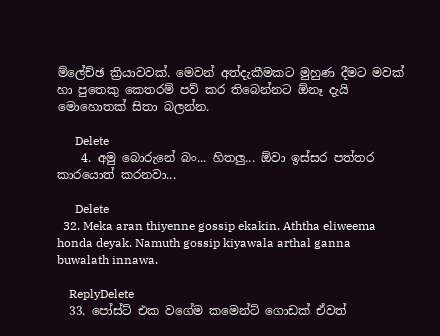ම්ලේච්ඡ ක්‍රියාවවක්. මෙවන් අත්දැකීමකට මුහුණ දීමට මවක් හා පුතෙකු කෙතරම් පව් කර තිබෙන්නට ඕනෑ දැයි මොහොතක් සිතා බලන්න.

      Delete
    4. අමු බොරුනේ බං... හිතලු... ඕවා ඉස්සර පත්තර කාරයොත් කරනවා...

      Delete
  32. Meka aran thiyenne gossip ekakin. Aththa eliweema honda deyak. Namuth gossip kiyawala arthal ganna buwalath innawa.

    ReplyDelete
  33. පෝස්ට් එක වගේම කමෙන්ට් ගොඩක් ඒවත්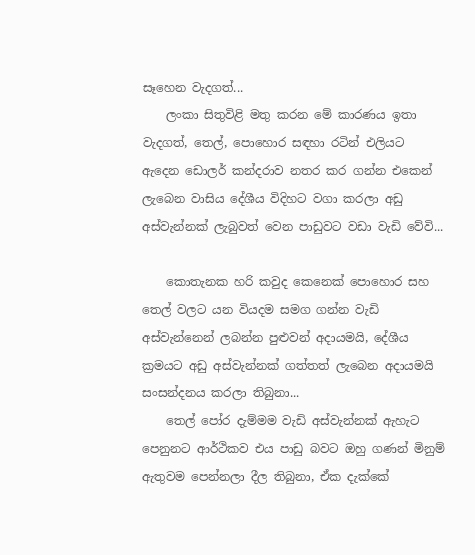සෑහෙන වැදගත්...
    ලංකා සිතුවිළි මතු කරන මේ කාරණය ඉතා වැදගත්, තෙල්, පොහොර සඳහා රටින් එලියට ඇදෙන ඩොලර් කන්දරාව නතර කර ගන්න එකෙන් ලැබෙන වාසිය දේශීය විදිහට වගා කරලා අඩු අස්වැන්නක් ලැබුවත් වෙන පාඩුවට වඩා වැඩි වේවි...

    කොතැනක හරි කවුද කෙනෙක් පොහොර සහ තෙල් වලට යන වියදම සමග ගන්න වැඩි අස්වැන්නෙන් ලබන්න පුළුවන් අදායමයි, දේශීය ක්‍රමයට අඩු අස්වැන්නක් ගත්තත් ලැබෙන අදායමයි සංසන්දනය කරලා තිබුනා...
    තෙල් පෝර දැම්මම වැඩි අස්වැන්නක් ඇහැට පෙනුනට ආර්ථිකව එය පාඩු බවට ඔහු ගණන් මිනුම් ඇතුවම පෙන්නලා දීල තිබුනා, ඒක දැක්කේ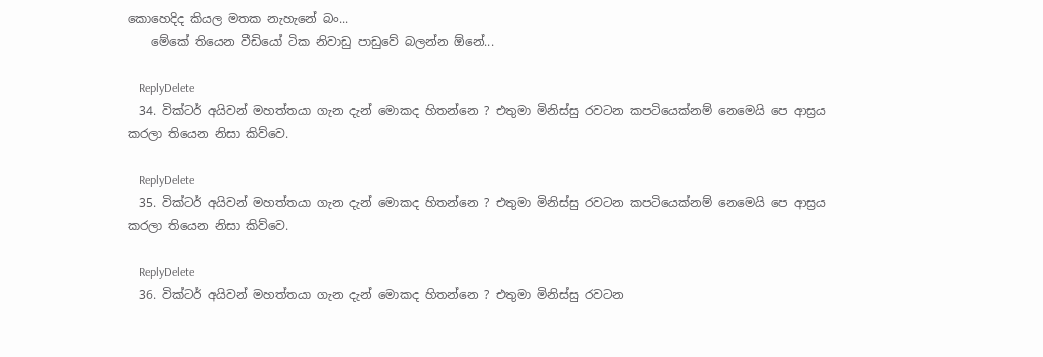කොහෙදිද කියල මතක නැහැනේ බං...
    මේකේ තියෙන වීඩියෝ ටික නිවාඩු පාඩුවේ බලන්න ඕනේ...

    ReplyDelete
  34. වික්ටර් අයිවන් මහත්තයා ගැන දැන් මොකද හිතන්නෙ ? එතුමා මිනිස්සු රවටන කපටියෙක්නම් නෙමෙයි පෙ ආස්‍රය කරලා තියෙන නිසා කිව්වෙ.

    ReplyDelete
  35. වික්ටර් අයිවන් මහත්තයා ගැන දැන් මොකද හිතන්නෙ ? එතුමා මිනිස්සු රවටන කපටියෙක්නම් නෙමෙයි පෙ ආස්‍රය කරලා තියෙන නිසා කිව්වෙ.

    ReplyDelete
  36. වික්ටර් අයිවන් මහත්තයා ගැන දැන් මොකද හිතන්නෙ ? එතුමා මිනිස්සු රවටන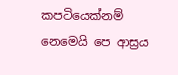කපටියෙක්නම් නෙමෙයි පෙ ආස්‍රය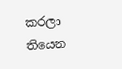කරලා තියෙන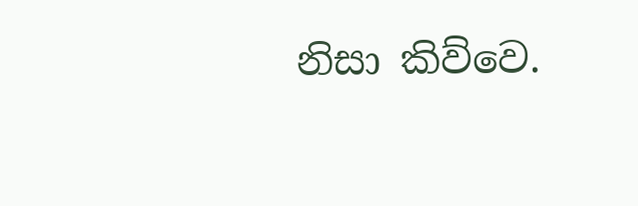නිසා කිව්වෙ.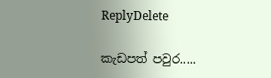ReplyDelete

කැඩපත් පවුර.....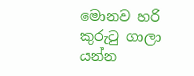මොනව හරි කුරුටු ගාලා යන්න